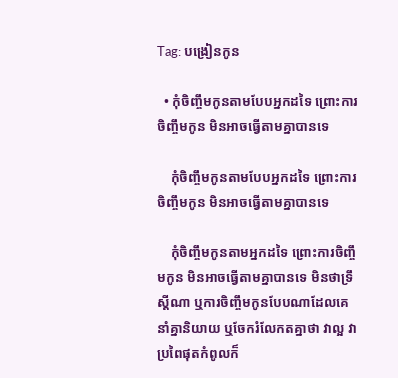Tag: បង្រៀនកូន

  • កុំចិញ្ចឹមកូនតាមបែបអ្នកដទៃ ព្រោះការចិញ្ចឹមកូន មិនអាចធ្វើតាមគ្នាបានទេ

    កុំចិញ្ចឹមកូនតាមបែបអ្នកដទៃ ព្រោះការចិញ្ចឹមកូន មិនអាចធ្វើតាមគ្នាបានទេ

    កុំចិញ្ចឹមកូនតាមអ្នកដទៃ ព្រោះការចិញ្ចឹមកូន មិនអាចធ្វើតាមគ្នាបានទេ មិនថាទ្រឹស្តីណា ឬការចិញ្ចឹមកូនបែបណាដែលគេនាំគ្នានិយាយ ឬចែករំលែកតគ្នាថា វាល្អ វាប្រពៃផុតកំពូលក៏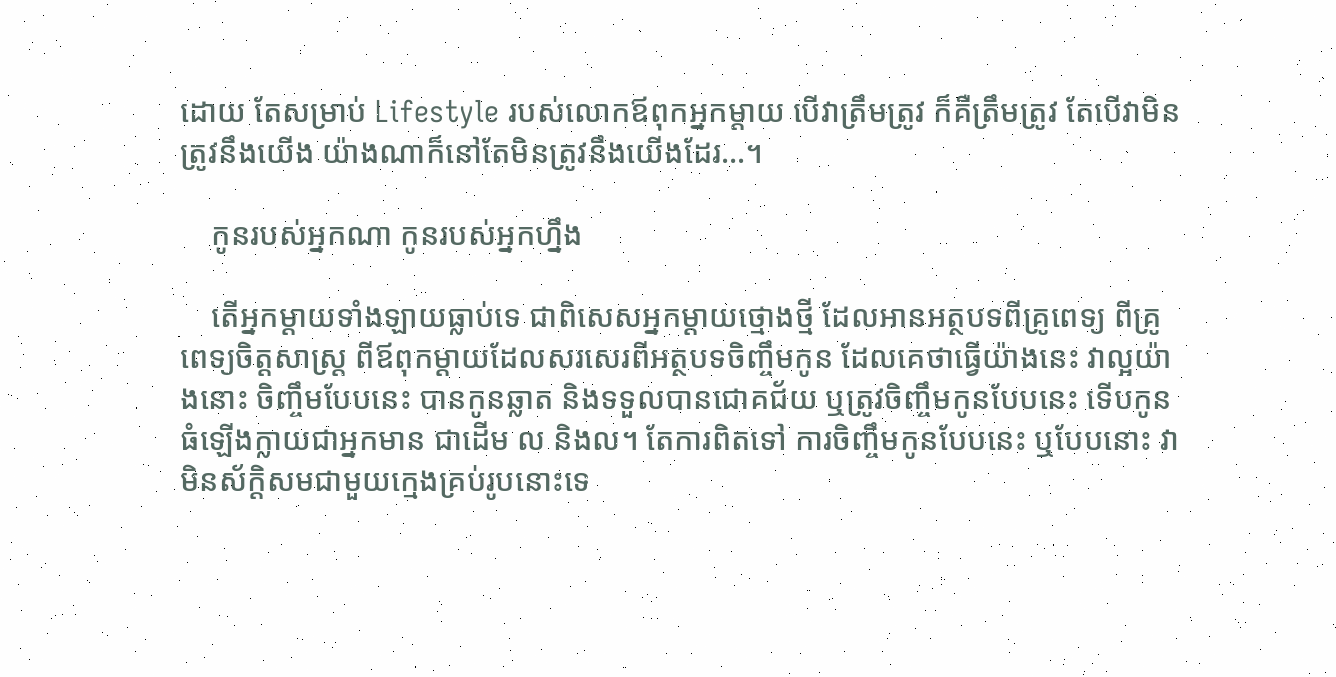ដោយ តែសម្រាប់ Lifestyle របស់លោកឪពុកអ្នកម្ដាយ បើវាត្រឹមត្រូវ ក៏គឺត្រឹមត្រូវ តែបើវាមិនត្រូវនឹងយើង យ៉ាងណាក៏នៅតែមិនត្រូវនឹងយើងដែរ…។

    កូនរបស់អ្នកណា កូនរបស់អ្នកហ្នឹង

    តើអ្នកម្ដាយទាំងឡាយធ្លាប់ទេ ជាពិសេសអ្នកម្ដាយថ្មោងថ្មី ដែលអានអត្ថបទពីគ្រូពេទ្យ ពីគ្រូពេទ្យចិត្តសាស្ត្រ ពីឪពុកម្ដាយដែលសរសេរពីអត្ថបទចិញ្ចឹមកូន ដែលគេថាធ្វើយ៉ាងនេះ វាល្អយ៉ាងនោះ ចិញ្ចឹមបែបនេះ បានកូនឆ្លាត និងទទួលបានជោគជ័យ ឬត្រូវចិញ្ចឹមកូនបែបនេះ ទើបកូនធំឡើងក្លាយជាអ្នកមាន ជាដើម ល និងល។ តែការពិតទៅ ការចិញ្ចឹមកូនបែបនេះ ឬបែបនោះ វាមិនស័ក្តិសមជាមួយក្មេងគ្រប់រូបនោះទេ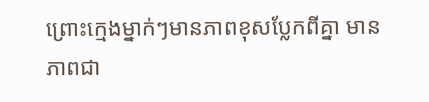ព្រោះក្មេងម្នាក់ៗមានភាពខុសប្លែកពីគ្នា មានភាពជា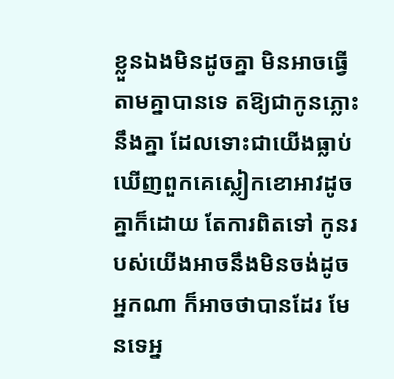ខ្លួនឯងមិនដូចគ្នា មិនអាចធ្វើតាមគ្នាបានទេ តឱ្យជាកូនភ្លោះនឹងគ្នា ដែលទោះជាយើងធ្លាប់ឃើញពួកគេស្លៀកខោអាវដូចគ្នាក៏ដោយ តែការពិតទៅ កូនរបស់យើងអាចនឹងមិនចង់ដូចអ្នកណា ក៏អាចថាបានដែរ មែនទេអ្ន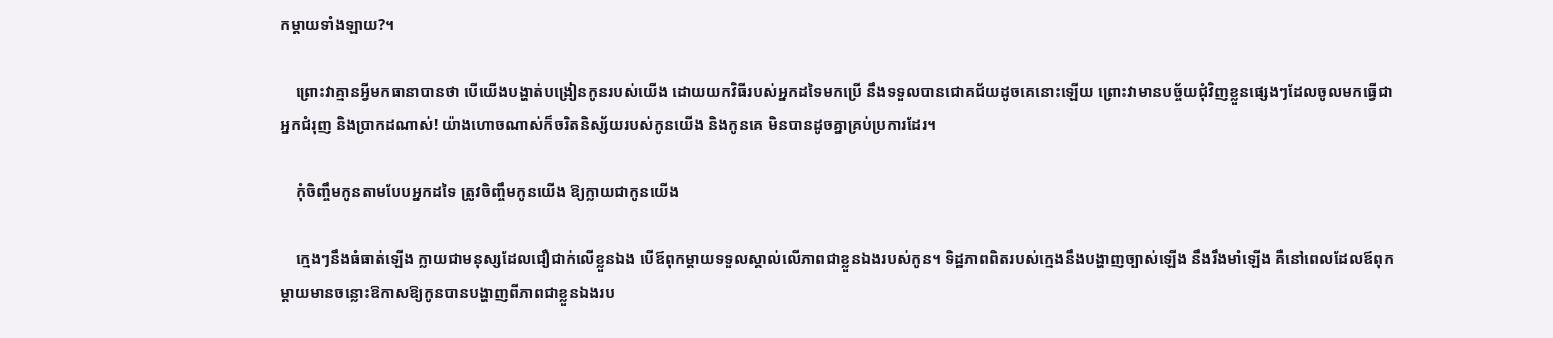កម្ដាយទាំងឡាយ?។

    ព្រោះវាគ្មានអ្វីមកធានាបានថា បើយើងបង្ហាត់បង្រៀនកូនរបស់យើង ដោយយកវិធីរបស់អ្នកដទៃមកប្រើ នឹងទទួលបានជោគជ័យដូចគេនោះឡើយ ព្រោះវាមានបច្ច័យជុំវិញខ្លួនផ្សេងៗដែលចូលមកធ្វើជាអ្នកជំរុញ និងប្រាកដណាស់! យ៉ាងហោចណាស់ក៏ចរិតនិស្ស័យរបស់កូនយើង និងកូនគេ មិនបានដូចគ្នាគ្រប់ប្រការដែរ។

    កុំចិញ្ចឹមកូនតាមបែបអ្នកដទៃ ត្រូវចិញ្ចឹមកូនយើង ឱ្យក្លាយជាកូនយើង

    ក្មេងៗនឹងធំធាត់ឡើង ក្លាយជាមនុស្សដែលជឿជាក់លើខ្លួនឯង បើឪពុកម្ដាយទទួលស្គាល់លើភាពជាខ្លួនឯងរបស់កូន។ ទិដ្ឋភាពពិតរបស់ក្មេងនឹងបង្ហាញច្បាស់ឡើង នឹងរឹងមាំឡើង គឺនៅពេលដែលឪពុកម្ដាយមានចន្លោះឱកាសឱ្យកូនបានបង្ហាញពីភាពជាខ្លួនឯងរប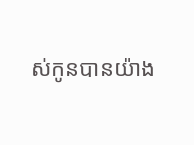ស់កូនបានយ៉ាង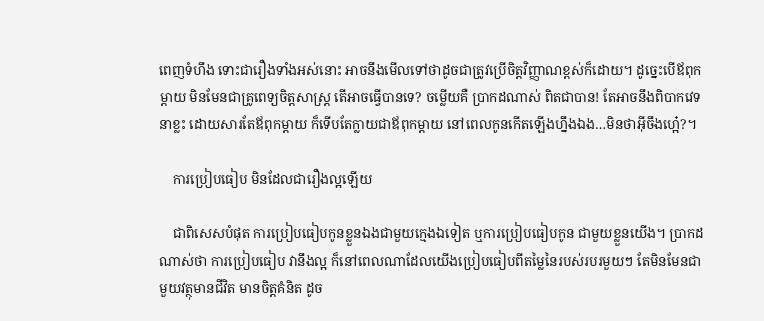ពេញទំហឹង ទោះជារឿងទាំងអស់នោះ អាចនឹងមើលទៅថាដូចជាត្រូវប្រើចិត្តវិញ្ញាណខ្ពស់ក៏ដោយ។ ដូច្នេះបើឪពុកម្ដាយ មិនមែនជាគ្រូពេទ្យចិត្តសាស្ត្រ តើអាចធ្វើបានទេ? ចម្លើយគឺ ប្រាកដណាស់ ពិតជាបាន! តែអាចនឹងពិបាកវេទនាខ្លះ ដោយសារតែឪពុកម្ដាយ ក៏ទើបតែក្លាយជាឪពុកម្ដាយ នៅពេលកូនកើតឡើងហ្នឹងឯង…មិនថាអ៊ីចឹងហ្អេ៎?។

    ការប្រៀបធៀប មិនដែលជារឿងល្អឡើយ

    ជាពិសេសបំផុត ការប្រៀបធៀបកូនខ្លួនឯងជាមួយក្មេងឯទៀត ឬការប្រៀបធៀបកូន ជាមួយខ្លួនយើង។ ប្រាកដណាស់ថា ការប្រៀបធៀប វានឹងល្អ ក៏នៅពេលណាដែលយើងប្រៀបធៀបពីតម្លៃនៃរបស់របរមួយៗ តែមិនមែនជាមួយវត្ថុមានជីវិត មានចិត្តគំនិត ដូច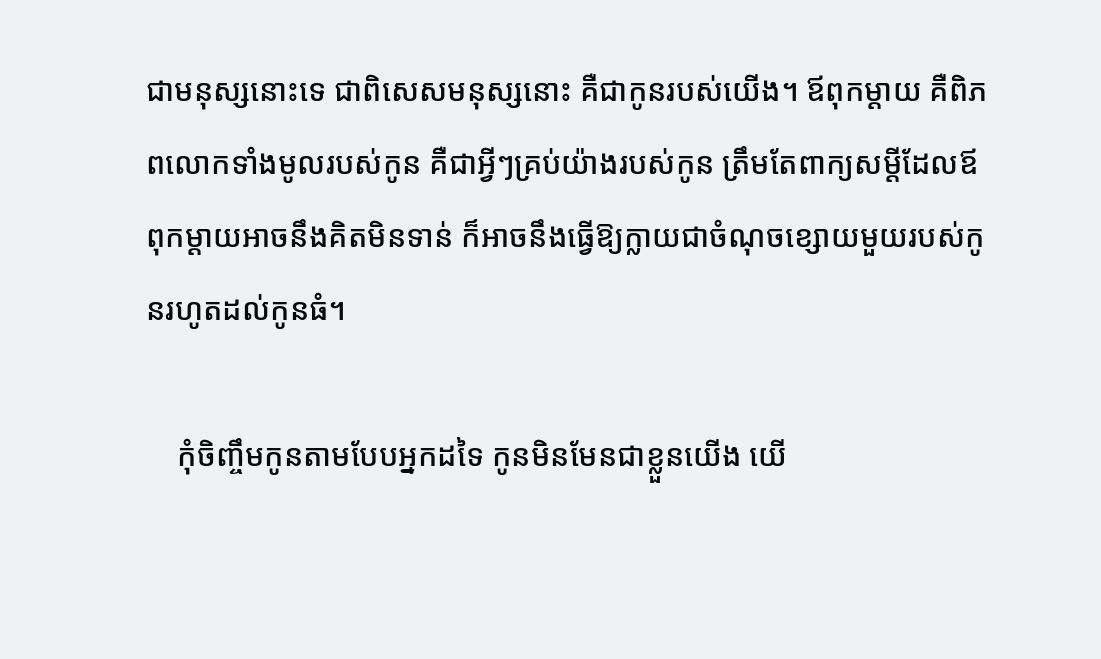ជាមនុស្សនោះទេ ជាពិសេសមនុស្សនោះ គឺជាកូនរបស់យើង។ ឪពុកម្ដាយ គឺពិភពលោកទាំងមូលរបស់កូន គឺជាអ្វីៗគ្រប់យ៉ាងរបស់កូន ត្រឹមតែពាក្យសម្ដីដែលឪពុកម្ដាយអាចនឹងគិតមិនទាន់ ក៏អាចនឹងធ្វើឱ្យក្លាយជាចំណុចខ្សោយមួយរបស់កូនរហូតដល់កូនធំ។

    កុំចិញ្ចឹមកូនតាមបែបអ្នកដទៃ កូនមិនមែនជាខ្លួនយើង យើ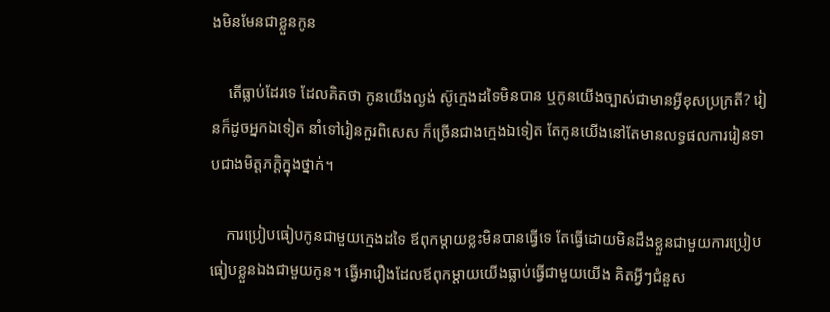ងមិនមែនជាខ្លួនកូន

    តើធ្លាប់ដែរទេ ដែលគិតថា កូនយើងល្ងង់ ស៊ូក្មេងដទៃមិនបាន ឬកូនយើងច្បាស់ជាមានអ្វីខុសប្រក្រតី? រៀនក៏ដូចអ្នកឯទៀត នាំទៅរៀនកួរពិសេស ក៏ច្រើនជាងក្មេងឯទៀត តែកូនយើងនៅតែមានលទ្ធផលការរៀនទាបជាងមិត្តភក្តិក្នុងថ្នាក់។

    ការប្រៀបធៀបកូនជាមួយក្មេងដទៃ ឪពុកម្ដាយខ្លះមិនបានធ្វើទេ តែធ្វើដោយមិនដឹងខ្លួនជាមួយការប្រៀបធៀបខ្លួនឯងជាមួយកូន។ ធ្វើអារឿងដែលឪពុកម្ដាយយើងធ្លាប់ធ្វើជាមួយយើង គិតអ្វីៗជំនួស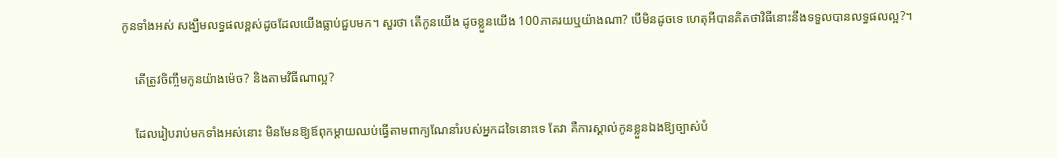កូនទាំងអស់ សង្ឃឹមលទ្ធផលខ្ពស់ដូចដែលយើងធ្លាប់ជួបមក។ សួរថា តើកូនយើង ដូចខ្លួនយើង 100ភាគរយឬយ៉ាងណា? បើមិនដូចទេ ហេតុអីបានគិតថាវិធីនោះនឹងទទួលបានលទ្ធផលល្អ?។

    តើត្រូវចិញ្ចឹមកូនយ៉ាងម៉េច? និងតាមវិធីណាល្អ?

    ដែលរៀបរាប់មកទាំងអស់នោះ មិនមែនឱ្យឪពុកម្ដាយឈប់ធ្វើតាមពាក្យណែនាំរបស់អ្នកដទៃនោះទេ តែវា គឺការស្គាល់កូនខ្លួនឯងឱ្យច្បាស់បំ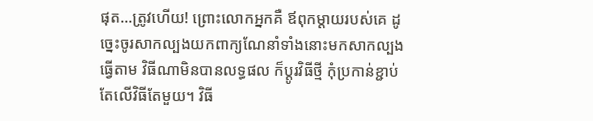ផុត…ត្រូវហើយ! ព្រោះលោកអ្នកគឺ ឪពុកម្ដាយរបស់គេ ដូច្នេះចូរសាកល្បងយកពាក្យណែនាំទាំងនោះមកសាកល្បងធ្វើតាម វិធីណាមិនបានលទ្ធផល ក៏ប្ដូរវិធីថ្មី កុំប្រកាន់ខ្ជាប់តែលើវិធីតែមួយ។ វិធី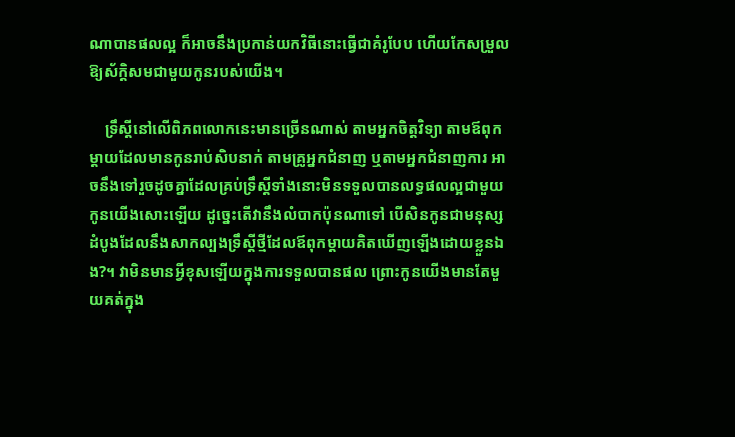ណាបានផលល្អ ក៏អាចនឹងប្រកាន់យកវិធីនោះធ្វើជាគំរូបែប ហើយកែសម្រួលឱ្យស័ក្តិសមជាមួយកូនរបស់យើង។

    ទ្រឹស្ដីនៅលើពិភពលោកនេះមានច្រើនណាស់ តាមអ្នកចិត្តវិទ្យា តាមឪពុកម្ដាយដែលមានកូនរាប់សិបនាក់ តាមគ្រូអ្នកជំនាញ ឬតាមអ្នកជំនាញការ អាចនឹងទៅរួចដូចគ្នាដែលគ្រប់ទ្រឹស្ដីទាំងនោះមិនទទួលបានលទ្ធផលល្អជាមួយកូនយើងសោះឡើយ ដូច្នេះតើវានឹងលំបាកប៉ុនណាទៅ បើសិនកូនជាមនុស្សដំបូងដែលនឹងសាកល្បងទ្រឹស្ដីថ្មីដែលឪពុកម្ដាយគិតឃើញឡើងដោយខ្លួនឯង?។ វាមិនមានអ្វីខុសឡើយក្នុងការទទួលបានផល ព្រោះកូនយើងមានតែមួយគត់ក្នុង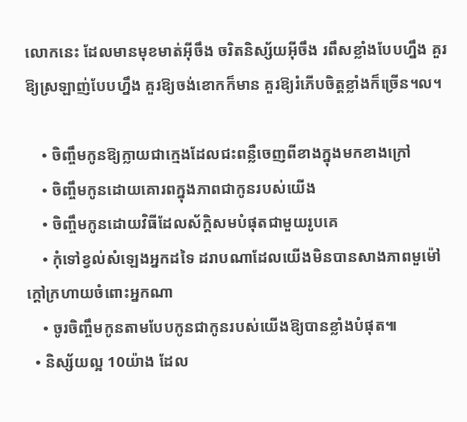លោកនេះ ដែលមានមុខមាត់អ៊ីចឹង ចរិតនិស្ស័យអ៊ីចឹង រពឹសខ្លាំងបែបហ្នឹង គួរឱ្យស្រឡាញ់បែបហ្នឹង គួរឱ្យចង់ខោកក៏មាន គួរឱ្យរំភើបចិត្តខ្លាំងក៏ច្រើន។ល។

    • ចិញ្ចឹមកូនឱ្យក្លាយជាក្មេងដែលជះពន្លឺចេញពីខាងក្នុងមកខាងក្រៅ
    • ចិញ្ចឹមកូនដោយគោរពក្នុងភាពជាកូនរបស់យើង
    • ចិញ្ចឹមកូនដោយវិធីដែលស័ក្តិសមបំផុតជាមួយរូបគេ
    • កុំទៅខ្វល់សំឡេងអ្នកដទៃ ដរាបណាដែលយើងមិនបានសាងភាពមួម៉ៅក្ដៅក្រហាយចំពោះអ្នកណា
    • ចូរចិញ្ចឹមកូនតាមបែបកូនជាកូនរបស់យើងឱ្យបានខ្លាំងបំផុត៕
  • និស្ស័យល្អ 10យ៉ាង ដែល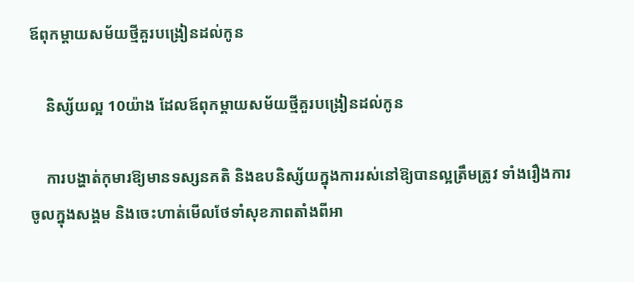ឪពុកម្ដាយសម័យថ្មីគួរបង្រៀនដល់កូន

    និស្ស័យល្អ 10យ៉ាង ដែលឪពុកម្ដាយសម័យថ្មីគួរបង្រៀនដល់កូន

    ការបង្ហាត់កុមារឱ្យមានទស្សនគតិ និងឧបនិស្ស័យក្នុងការរស់នៅឱ្យបានល្អត្រឹមត្រូវ ទាំងរឿងការចូលក្នុងសង្គម និងចេះហាត់មើលថែទាំសុខភាពតាំងពីអា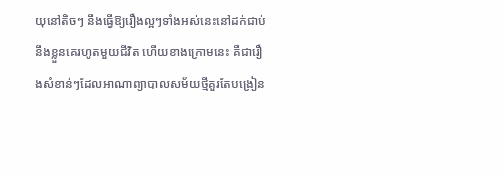យុនៅតិចៗ នឹងធ្វើឱ្យរឿងល្អៗទាំងអស់នេះនៅដក់ជាប់នឹងខ្លួនគេរហូតមួយជីវិត ហើយខាងក្រោមនេះ គឺជារឿងសំខាន់ៗដែលអាណាព្យាបាលសម័យថ្មីគួរតែបង្រៀន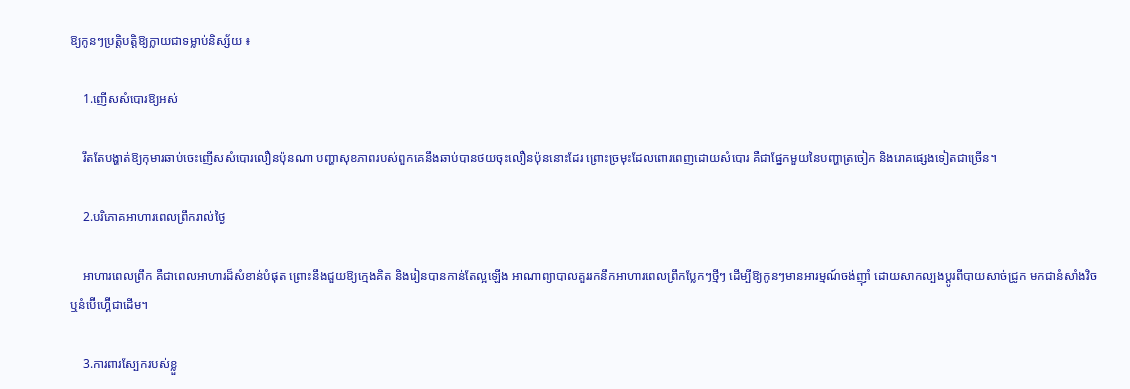ឱ្យកូនៗប្រត្តិបត្តិឱ្យក្លាយជាទម្លាប់និស្ស័យ ៖

    1.ញើសសំបោរឱ្យអស់

    រឹតតែបង្ហាត់ឱ្យកុមារឆាប់ចេះញើសសំបោរលឿនប៉ុនណា បញ្ហាសុខភាពរបស់ពួកគេនឹងឆាប់បានថយចុះលឿនប៉ុននោះដែរ ព្រោះច្រមុះដែលពោរពេញដោយសំបោរ គឺជាផ្នែកមួយនៃបញ្ហាត្រចៀក និងរោគផ្សេងទៀតជាច្រើន។

    2.បរិភោគអាហារពេលព្រឹករាល់ថ្ងៃ

    អាហារពេលព្រឹក គឺជាពេលអាហារដ៏សំខាន់បំផុត ព្រោះនឹងជួយឱ្យក្មេងគិត និងរៀនបានកាន់តែល្អឡើង អាណាព្យាបាលគួររកនឹកអាហារពេលព្រឹកប្លែកៗថ្មីៗ ដើម្បីឱ្យកូនៗមានអារម្មណ៍ចង់ញ៉ាំ ដោយសាកល្បងប្តូរពីបាយសាច់ជ្រូក មកជានំសាំងវិច ឬនំប៊ើហ្គ៊ើជាដើម។

    3.ការពារស្បែករបស់ខ្លួ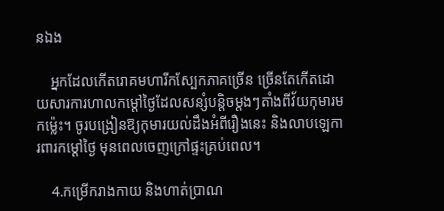នឯង

    អ្នកដែលកើតរោគមហារីកស្បែកភាគច្រើន ច្រើនតែកើតដោយសារការហាលកម្ដៅថ្ងៃដែលសន្សំបន្តិចម្តងៗតាំងពីវ័យកុមារមកម្ល៉េះ។ ចូរបង្រៀនឱ្យកុមារយល់ដឹងអំពីរឿងនេះ និងលាបឡេការពារកម្ដៅថ្ងៃ មុនពេលចេញក្រៅផ្ទះគ្រប់ពេល។

    4.កម្រើករាងកាយ និងហាត់ប្រាណ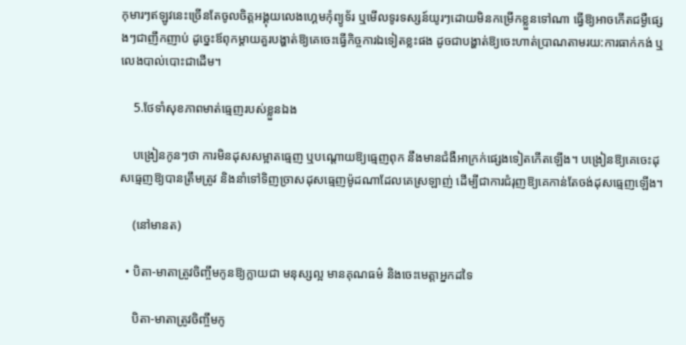កុមារៗឥឡូវនេះច្រើនតែចូលចិត្តអង្គុយលេងហ្គេមកុំព្យូទ័រ ឬមើលទូរទស្សន៍យូរៗដោយមិនកម្រើកខ្លួនទៅណា ធ្វើឱ្យអាចកើតជម្ងឺផ្សេងៗជាញឹកញាប់ ដូច្នេះឪពុកម្ដាយគួរបង្ហាត់ឱ្យគេចេះធ្វើកិច្ចការឯទៀតខ្លះផង ដូចជាបង្ហាត់ឱ្យចេះហាត់ប្រាណតាមរយ:ការធាក់កង់ ឬលេងបាល់បោះជាដើម។

    5.ថែទាំសុខភាពមាត់ធ្មេញរបស់ខ្លួនឯង

    បង្រៀនកូនៗថា ការមិនដុសសម្អាតធ្មេញ ឬបណ្តោយឱ្យធ្មេញពុក នឹងមានជំងឺអាក្រក់ផ្សេងទៀតកើតឡើង។ បង្រៀនឱ្យគេចេះដុសធ្មេញឱ្យបានត្រឹមត្រូវ និងនាំទៅទិញច្រាសដុសធ្មេញម៉ូដណាដែលគេស្រឡាញ់ ដើម្បីជាការជំរុញឱ្យគេកាន់តែចង់ដុសធ្មេញឡើង។

    (នៅមានត)

  • បិតា-មាតាត្រូវចិញ្ចឹមកូនឱ្យក្លាយជា មនុស្សល្អ មានគុណធម៌ និងចេះមេត្តាអ្នកដទៃ

    បិតា-មាតាត្រូវចិញ្ចឹមកូ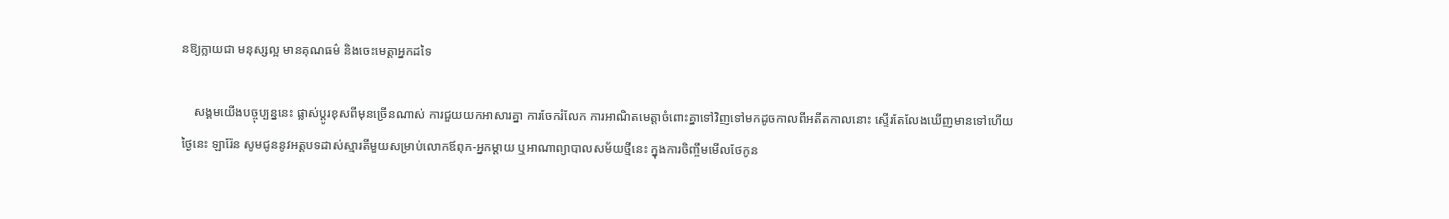នឱ្យក្លាយជា មនុស្សល្អ មានគុណធម៌ និងចេះមេត្តាអ្នកដទៃ

    សង្គមយើងបច្ចុប្បន្ននេះ ផ្លាស់ប្តូរខុសពីមុនច្រើនណាស់ ការជួយយកអាសារគ្នា ការចែករំលែក ការអាណិតមេត្តាចំពោះគ្នាទៅវិញទៅមកដូចកាលពីអតីតកាលនោះ ស្ទើរតែលែងឃើញមានទៅហើយ ថ្ងៃនេះ ឡារ៉ែន សូមជូននូវអត្តបទដាស់ស្មារតីមួយសម្រាប់លោកឪពុក-អ្នកម្តាយ ឬអាណាព្យាបាលសម័យថ្មីនេះ ក្នុងការចិញ្ចឹមមើលថែកូន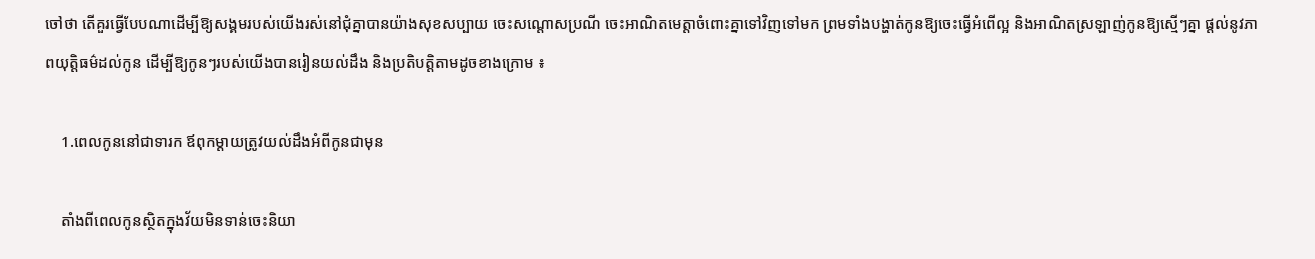ចៅថា តើគួរធ្វើបែបណាដើម្បីឱ្យសង្គមរបស់យើងរស់នៅជុំគ្នាបានយ៉ាងសុខសប្បាយ ចេះសណ្តោសប្រណី ចេះអាណិតមេត្តាចំពោះគ្នាទៅវិញទៅមក ព្រមទាំងបង្ហាត់កូនឱ្យចេះធ្វើអំពើល្អ និងអាណិតស្រឡាញ់កូនឱ្យស្មើៗគ្នា ផ្តល់នូវភាពយុត្តិធម៌ដល់កូន ដើម្បីឱ្យកូនៗរបស់យើងបានរៀនយល់ដឹង និងប្រតិបត្តិតាមដូចខាងក្រោម ៖

    1.ពេលកូននៅជាទារក ឪពុកម្តាយត្រូវយល់ដឹងអំពីកូនជាមុន

    តាំងពីពេលកូនស្ថិតក្នុងវ័យមិនទាន់ចេះនិយា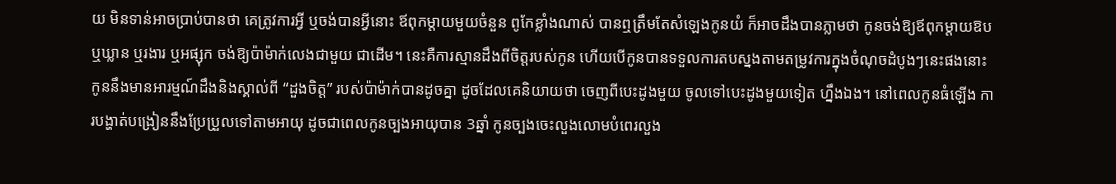យ មិនទាន់អាចប្រាប់បានថា គេត្រូវការអ្វី ឬចង់បានអ្វីនោះ ឪពុកម្តាយមួយចំនួន ពូកែខ្លាំងណាស់ បានឮត្រឹមតែសំឡេងកូនយំ ក៏អាចដឹងបានភ្លាមថា កូនចង់ឱ្យឪពុកម្តាយឱប ឬឃ្លាន ឬរងារ ឬអផ្សុក ចង់ឱ្យប៉ាម៉ាក់លេងជាមួយ ជាដើម។ នេះគឺការស្មានដឹងពីចិត្តរបស់កូន ហើយបើកូនបានទទួលការតបស្នងតាមតម្រូវការក្នុងចំណុចដំបូងៗនេះផងនោះ កូននឹងមានអារម្មណ៍ដឹងនិងស្គាល់ពី “ដួងចិត្ត” របស់ប៉ាម៉ាក់បានដូចគ្នា ដូចដែលគេនិយាយថា ចេញពីបេះដូងមួយ ចូលទៅបេះដូងមួយទៀត ហ្នឹងឯង។ នៅពេលកូនធំឡើង ការបង្ហាត់បង្រៀននឹងប្រែប្រួលទៅតាមអាយុ ដូចជាពេលកូនច្បងអាយុបាន 3ឆ្នាំ កូនច្បងចេះលួងលោមបំពេរលួង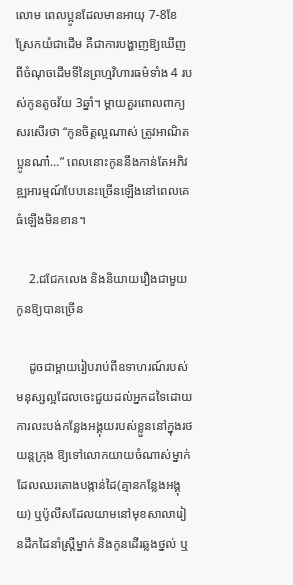លោម ពេលប្អូនដែលមានអាយុ 7-8ខែស្រែកយំជាដើម គឺជាការបង្ហាញឱ្យឃើញពីចំណុចដើមទីនៃព្រហ្មវិហារធម៌ទាំង 4 របស់កូនតូចវ័យ 3ឆ្នាំ។ ម្តាយគួរពោលពាក្យសរសើរថា “កូនចិត្តល្អណាស់ ត្រូវអាណិតប្អូនណា៎…” ពេលនោះកូននឹងកាន់តែអភិវឌ្ឍអារម្មណ៍បែបនេះច្រើនឡើងនៅពេលគេធំឡើងមិនខាន។

    2.ជជែកលេង និងនិយាយរឿងជាមួយកូនឱ្យបានច្រើន

    ដូចជាម្តាយរៀបរាប់ពីឧទាហរណ៍របស់មនុស្សល្អដែលចេះជួយដល់អ្នកដទៃដោយការលះបង់កន្លែងអង្គុយរបស់ខ្លួននៅក្នុងរថយន្តក្រុង ឱ្យទៅលោកយាយចំណាស់ម្នាក់ដែលឈរតោងបង្កាន់ដៃ(គ្មានកន្លែងអង្គុយ) ឬប៉ូលីសដែលយាមនៅមុខសាលារៀនដឹកដៃនាំស្រ្តីម្នាក់ និងកូនដើរឆ្លងថ្នល់ ឬ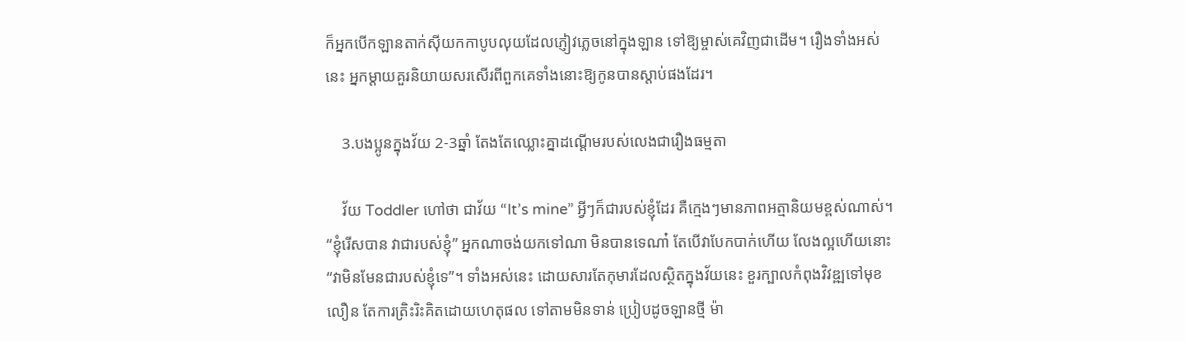ក៏អ្នកបើកឡានតាក់ស៊ីយកកាបូបលុយដែលភ្ញៀវភ្លេចនៅក្នុងឡាន ទៅឱ្យម្ចាស់គេវិញជាដើម។ រឿងទាំងអស់នេះ អ្នកម្តាយគួរនិយាយសរសើរពីពួកគេទាំងនោះឱ្យកូនបានស្តាប់ផងដែរ។

    3.បងប្អូនក្នុងវ័យ 2-3ឆ្នាំ តែងតែឈ្លោះគ្នាដណ្តើមរបស់លេងជារឿងធម្មតា

    វ័យ Toddler ហៅថា ជាវ័យ “It’s mine” អ្វីៗក៏ជារបស់ខ្ញុំដែរ គឺក្មេងៗមានភាពអត្មានិយមខ្ពស់ណាស់។ “ខ្ញុំរើសបាន វាជារបស់ខ្ញុំ” អ្នកណាចង់យកទៅណា មិនបានទេណា៎ តែបើវាបែកបាក់ហើយ លែងល្អហើយនោះ “វាមិនមែនជារបស់ខ្ញុំទេ”។ ទាំងអស់នេះ ដោយសារតែកុមារដែលស្ថិតក្នុងវ័យនេះ ខួរក្បាលកំពុងវិវឌ្ឍទៅមុខលឿន តែការត្រិះរិះគិតដោយហេតុផល ទៅតាមមិនទាន់ ប្រៀបដូចឡានថ្មី ម៉ា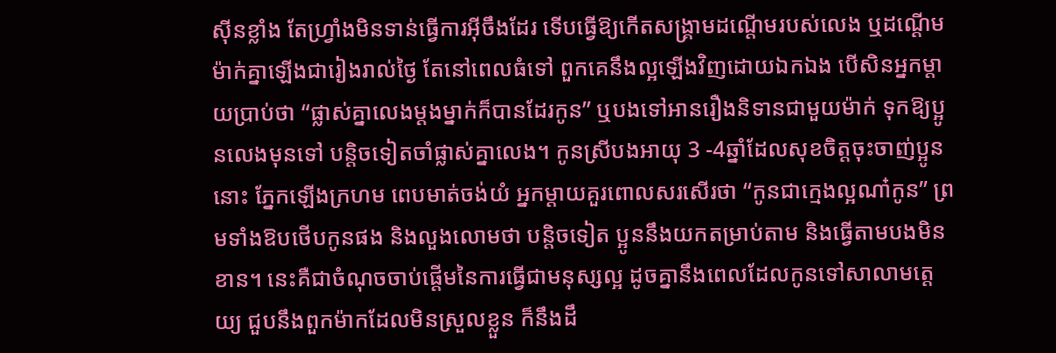ស៊ីនខ្លាំង តែហ្រ្វាំងមិនទាន់ធ្វើការអុីចឹងដែរ ទើបធ្វើឱ្យកើតសង្គ្រាមដណ្តើមរបស់លេង ឬដណ្តើមម៉ាក់គ្នាឡើងជារៀងរាល់ថ្ងៃ តែនៅពេលធំទៅ ពួកគេនឹងល្អឡើងវិញដោយឯកឯង បើសិនអ្នកម្តាយប្រាប់ថា “ផ្លាស់គ្នាលេងម្តងម្នាក់ក៏បានដែរកូន” ឬបងទៅអានរឿងនិទានជាមួយម៉ាក់ ទុកឱ្យប្អូនលេងមុនទៅ បន្តិចទៀតចាំផ្លាស់គ្នាលេង។ កូនស្រីបងអាយុ 3 -4ឆ្នាំដែលសុខចិត្តចុះចាញ់ប្អូននោះ ភ្នែកឡើងក្រហម ពេបមាត់ចង់យំ អ្នកម្តាយគួរពោលសរសើរថា “កូនជាក្មេងល្អណា៎កូន” ព្រមទាំងឱបថើបកូនផង និងលួងលោមថា បន្តិចទៀត ប្អូននឹងយកតម្រាប់តាម និងធ្វើតាមបងមិនខាន។ នេះគឺជាចំណុចចាប់ផ្តើមនៃការធ្វើជាមនុស្សល្អ ដូចគ្នានឹងពេលដែលកូនទៅសាលាមត្តេយ្យ ជួបនឹងពួកម៉ាកដែលមិនស្រួលខ្លួន ក៏នឹងដឹ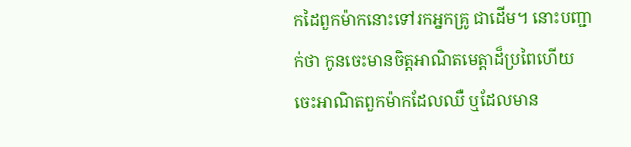កដៃពួកម៉ាកនោះទៅរកអ្នកគ្រូ ជាដើម។ នោះបញ្ជាក់ថា កូនចេះមានចិត្តអាណិតមេត្តាដ៏ប្រពៃហើយ ចេះអាណិតពួកម៉ាកដែលឈឺ ឬដែលមាន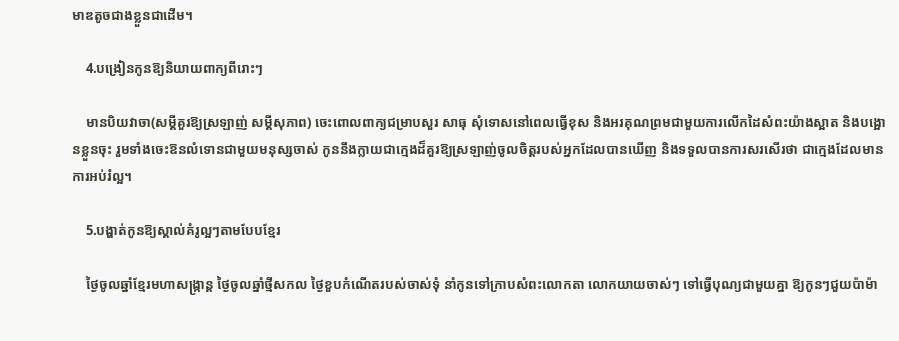មាឌតូចជាងខ្លួនជាដើម។

    4.បង្រៀនកូនឱ្យនិយាយពាក្យពីរោះៗ

    មានបិយវាចា(សម្តីគួរឱ្យស្រឡាញ់ សម្តីសុភាព) ចេះពោលពាក្យជម្រាបសួរ សាធុ សុំទោសនៅពេលធ្វើខុស និងអរគុណព្រមជាមួយការលើកដៃសំពះយ៉ាងស្អាត និងបង្អោនខ្លួនចុះ រួមទាំងចេះឱនលំទោនជាមួយមនុស្សចាស់ កូននឹងក្លាយជាក្មេងដ៏គួរឱ្យស្រឡាញ់ចូលចិត្តរបស់អ្នកដែលបានឃើញ និងទទួលបានការសរសើរថា ជាក្មេងដែលមានការអប់រំល្អ។

    5.បង្ហាត់កូនឱ្យស្គាល់គំរូល្អៗតាមបែបខ្មែរ

    ថ្ងៃចូលឆ្នាំខ្មែរមហាសង្រ្កាន្ត ថ្ងៃចូលឆ្នាំថ្មីសកល ថ្ងៃខួបកំណើតរបស់ចាស់ទុំ នាំកូនទៅក្រាបសំពះលោកតា លោកយាយចាស់ៗ ទៅធ្វើបុណ្យជាមួយគ្នា ឱ្យកូនៗជួយប៉ាម៉ា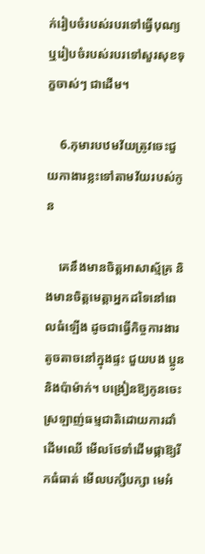ក់រៀបចំរបស់របរទៅធ្វើបុណ្យ ឬរៀបចំរបស់របរទៅសួរសុខទុក្ខចាស់ៗ ជាដើម។

    6.កុមារបឋមវ័យត្រូវចេះជួយកាងារខ្លះទៅតាមវ័យរបស់កូន

    គេនឹងមានចិត្តអាសាស្ម័គ្រ និងមានចិត្តមេត្តាអ្នកដទៃនៅពេលធំឡើង ដូចជាធ្វើកិច្ចការងារតូចតាចនៅក្នុងផ្ទះ ជួយបង ប្អូន និងប៉ាម៉ាក់។ បង្រៀនឱ្យកូនចេះស្រឡាញ់ធម្មជាតិដោយការដាំដើមឈើ មើលថែទាំដើមផ្កាឱ្យរីកធំធាត់ មើលបក្សីបក្សា មេអំ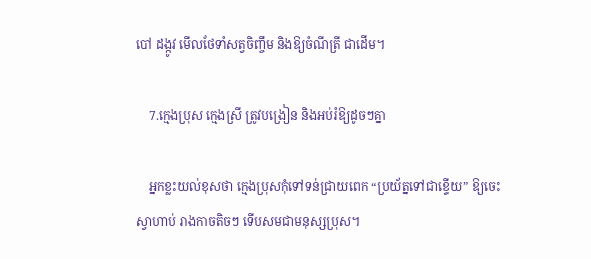បៅ ដង្កូវ មើលថែទាំសត្វចិញ្ចឹម និងឱ្យចំណីត្រី ជាដើម។

    7.ក្មេងប្រុស ក្មេងស្រី ត្រូវបង្រៀន និងអប់រំឱ្យដូចៗគ្នា

    អ្នកខ្លះយល់ខុសថា ក្មេងប្រុសកុំទៅទន់ជ្រាយពេក “ប្រយ័ត្នទៅជាខ្ទើយ” ឱ្យចេះស្វាហាប់ រាងកាចតិចៗ ទើបសមជាមនុស្សប្រុស។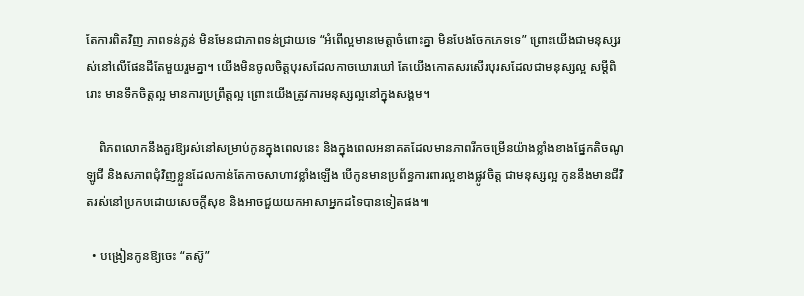តែការពិតវិញ ភាពទន់ភ្លន់ មិនមែនជាភាពទន់ជ្រាយទេ “អំពើល្អមានមេត្តាចំពោះគ្នា មិនបែងចែកភេទទេ” ព្រោះយើងជាមនុស្សរស់នៅលើផែនដីតែមួយរួមគ្នា។ យើងមិនចូលចិត្តបុរសដែលកាចឃោរឃៅ តែយើងកោតសរសើរបុរសដែលជាមនុស្សល្អ សម្តីពិរោះ មានទឹកចិត្តល្អ មានការប្រព្រឹត្តល្អ ព្រោះយើងត្រូវការមនុស្សល្អនៅក្នុងសង្គម។

    ពិភពលោកនឹងគួរឱ្យរស់នៅសម្រាប់កូនក្នុងពេលនេះ និងក្នុងពេលអនាគតដែលមានភាពរីកចម្រើនយ៉ាងខ្លាំងខាងផ្នែកតិចណូឡូជី និងសភាពជុំវិញខ្លួនដែលកាន់តែកាចសាហាវខ្លាំងឡើង បើកូនមានប្រព័ន្ធការពារល្អខាងផ្លូវចិត្ត ជាមនុស្សល្អ កូននឹងមានជីវិតរស់នៅប្រកបដោយសេចក្តីសុខ និងអាចជួយយកអាសាអ្នកដទៃបានទៀតផង៕

  • បង្រៀនកូនឱ្យចេះ “តស៊ូ”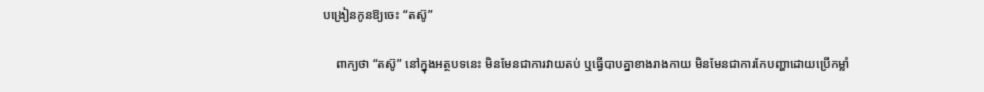បង្រៀនកូនឱ្យចេះ “តស៊ូ”

    ពាក្យថា “តស៊ូ” នៅក្នុងអត្ថបទនេះ មិនមែនជាការវាយតប់ ឬធ្វើបាបគ្នាខាងរាងកាយ មិនមែនជាការកែបញ្ហាដោយប្រើកម្លាំ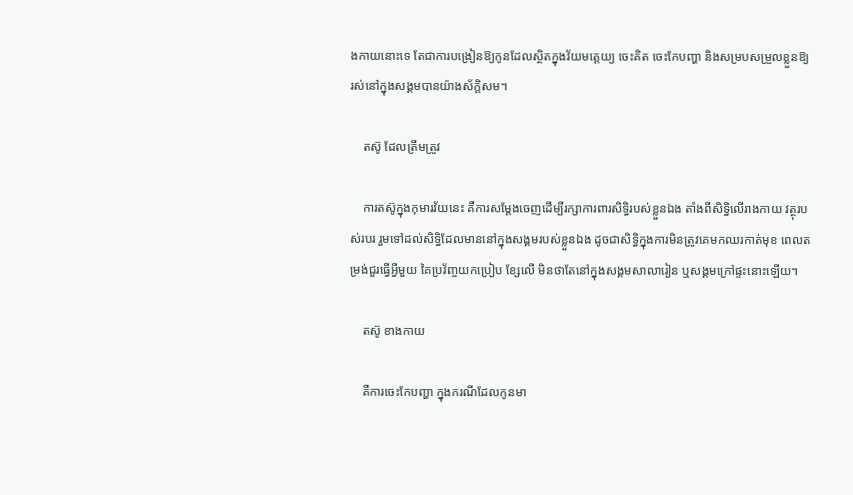ងកាយនោះទេ តែជាការបង្រៀនឱ្យកូនដែលស្ថិតក្នុងវ័យមតេ្តយ្យ ចេះគិត ចេះកែបញ្ហា និងសម្របសម្រួលខ្លួនឱ្យរស់នៅក្នុងសង្គមបានយ៉ាងស័ក្តិសម។

    តស៊ូ ដែលត្រឹមត្រូវ

    ការតស៊ូក្នុងកុមារវ័យនេះ គឺការសម្តែងចេញដើម្បីរក្សាការពារសិទ្ធិរបស់ខ្លួនឯង តាំងពីសិទ្ធិលើរាងកាយ វត្ថុរបស់របរ រួមទៅដល់សិទ្ធិដែលមាននៅក្នុងសង្គមរបស់ខ្លួនឯង ដូចជាសិទ្ធិក្នុងការមិនត្រូវគេមកឈរកាត់មុខ ពេលតម្រង់ជួរធ្វើអ្វីមួយ គៃប្រវ័ញ្ចយកប្រៀប ខ្សែលើ មិនថាតែនៅក្នុងសង្គមសាលារៀន ឬសង្គមក្រៅផ្ទះនោះឡើយ។

    តស៊ូ ខាងកាយ

    គឺការចេះកែបញ្ហា ក្នុងករណីដែលកូនមា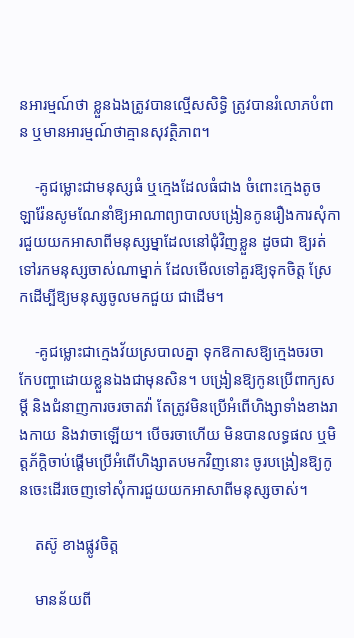នអារម្មណ៍ថា ខ្លួនឯងត្រូវបានល្មើសសិទ្ធិ ត្រូវបានរំលោភបំពាន ឬមានអារម្មណ៍ថាគ្មានសុវត្ថិភាព។

    -គូជម្លោះជាមនុស្សធំ ឬក្មេងដែលធំជាង ចំពោះក្មេងតូច ឡារ៉ែនសូមណែនាំឱ្យអាណាព្យាបាលបង្រៀនកូនរឿងការសុំការជួយយកអាសាពីមនុស្សម្នាដែលនៅជុំវិញខ្លួន ដូចជា ឱ្យរត់ទៅរកមនុស្សចាស់ណាម្នាក់ ដែលមើលទៅគួរឱ្យទុកចិត្ត ស្រែកដើម្បីឱ្យមនុស្សចូលមកជួយ ជាដើម។

    -គូជម្លោះជាក្មេងវ័យស្របាលគ្នា ទុកឱកាសឱ្យក្មេងចរចា កែបញ្ហាដោយខ្លួនឯងជាមុនសិន។ បង្រៀនឱ្យកូនប្រើពាក្យសម្តី និងជំនាញការចរចាតវ៉ា តែត្រូវមិនប្រើអំពើហិង្សាទាំងខាងរាងកាយ និងវាចាឡើយ។ បើចរចាហើយ មិនបានលទ្ធផល ឬមិត្តភ័ក្តិចាប់ផ្តើមប្រើអំពើហិង្សាតបមកវិញនោះ ចូរបង្រៀនឱ្យកូនចេះដើរចេញទៅសុំការជួយយកអាសាពីមនុស្សចាស់។

    តស៊ូ ខាងផ្លូវចិត្ត

    មានន័យពី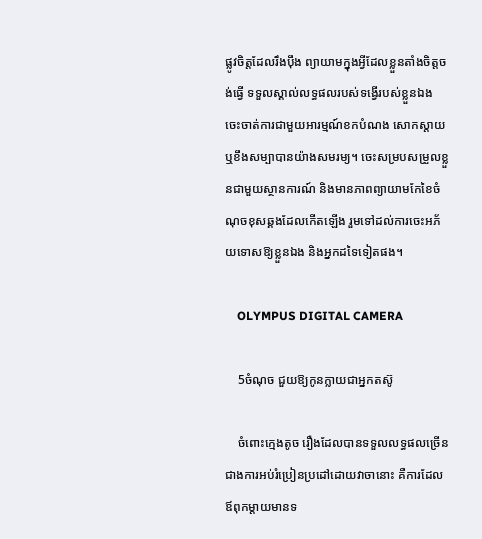ផ្លូវចិត្តដែលរឹងប៉ឹង ព្យាយាមក្នុងអ្វីដែលខ្លួនតាំងចិត្តចង់ធ្វើ ទទួលស្គាល់លទ្ធផលរបស់ទង្វើរបស់ខ្លួនឯង ចេះចាត់ការជាមួយអារម្មណ៍ខកបំណង សោកស្តាយ ឬខឹងសម្បាបានយ៉ាងសមរម្យ។ ចេះសម្របសម្រួលខ្លួនជាមួយស្ថានការណ៍ និងមានភាពព្យាយាមកែខៃចំណុចខុសឆ្គងដែលកើតឡើង រួមទៅដល់ការចេះអភ័យទោសឱ្យខ្លួនឯង និងអ្នកដទៃទៀតផង។

    OLYMPUS DIGITAL CAMERA

    5ចំណុច ជួយឱ្យកូនក្លាយជាអ្នកតស៊ូ

    ចំពោះក្មេងតូច រឿងដែលបានទទួលលទ្ធផលច្រើនជាងការអប់រំប្រៀនប្រដៅដោយវាចានោះ គឺការដែលឪពុកម្តាយមានទ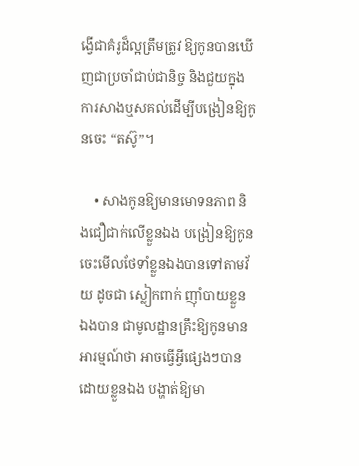ង្វើជាគំរូដ៏ល្អត្រឹមត្រូវ ឱ្យកូនបានឃើញជាប្រចាំជាប់ជានិច្ច និងជួយក្នុងការសាងឬសគល់ដើម្បីបង្រៀនឱ្យកូនចេះ “តស៊ូ”។

    • សាងកូនឱ្យមានមោទនភាព និងជឿជាក់លើខ្លួនឯង បង្រៀនឱ្យកូនចេះមើលថែទាំខ្លួនឯងបានទៅតាមវ័យ ដូចជា ស្លៀកពាក់ ញ៉ាំបាយខ្លួនឯងបាន ជាមូលដ្ឋានគ្រឹះឱ្យកូនមានអារម្មណ៍ថា អាចធ្វើអ្វីផ្សេងៗបានដោយខ្លួនឯង បង្ហាត់ឱ្យមា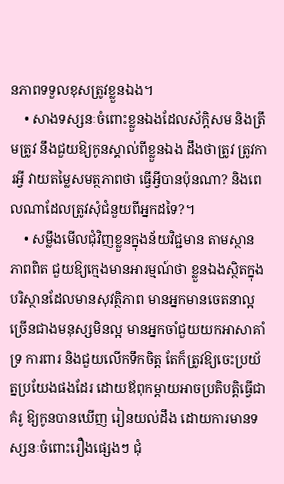នភាពទទួលខុសត្រូវខ្លួនឯង។
    • សាងទស្សនៈចំពោះខ្លួនឯងដែលស័ក្តិសម និងត្រឹមត្រូវ នឹងជួយឱ្យកូនស្គាល់ពីខ្លួនឯង ដឹងថាត្រូវ ត្រូវការអ្វី វាយតម្លៃសមត្ថភាពថា ធ្វើអ្វីបានប៉ុនណា? និងពេលណាដែលត្រូវសុំជំនួយពីអ្នកដទៃ?។
    • សម្លឹងមើលជុំវិញខ្លួនក្នុងន័យវិជ្ជមាន តាមស្ថានភាពពិត ជួយឱ្យក្មេងមានអារម្មណ៍ថា ខ្លួនឯងស្ថិតក្នុងបរិស្ថានដែលមានសុវត្ថិភាព មានអ្នកមានចេតនាល្អច្រើនជាងមនុស្សមិនល្អ មានអ្នកចាំជួយយកអាសាគាំទ្រ ការពារ និងជួយលើកទឹកចិត្ត តែក៏ត្រូវឱ្យចេះប្រយ័ត្នប្រយែងផងដែរ ដោយឪពុកម្តាយអាចប្រតិបត្តិធ្វើជាគំរូ ឱ្យកូនបានឃើញ រៀនយល់ដឹង ដោយការមានទស្សនៈចំពោះរឿងផ្សេងៗ ជុំ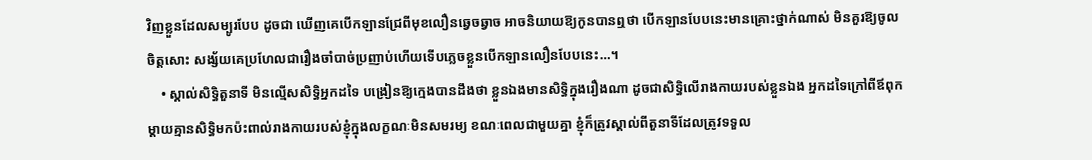វិញខ្លួនដែលសម្បូរបែប ដូចជា ឃើញគេបើកឡានជ្រែពីមុខលឿនឆ្វេចឆ្វាច អាចនិយាយឱ្យកូនបានឮថា បើកឡានបែបនេះមានគ្រោះថ្នាក់ណាស់ មិនគួរឱ្យចូលចិត្តសោះ សង្ស័យគេប្រហែលជារឿងចាំបាច់ប្រញាប់ហើយទើបភ្លេចខ្លួនបើកឡានលឿនបែបនេះ…។
    • ស្គាល់សិទ្ធិតួនាទី មិនល្មើសសិទ្ធិអ្នកដទៃ បង្រៀនឱ្យក្មេងបានដឹងថា ខ្លួនឯងមានសិទ្ធិក្នុងរឿងណា ដូចជាសិទ្ធិលើរាងកាយរបស់ខ្លួនឯង អ្នកដទៃក្រៅពីឪពុកម្តាយគ្មានសិទ្ធិមកប៉ះពាល់រាងកាយរបស់ខ្ញុំក្នុងលក្ខណៈមិនសមរម្យ ខណៈពេលជាមួយគ្នា ខ្ញុំក៏ត្រូវស្គាល់ពីតួនាទីដែលត្រូវទទួល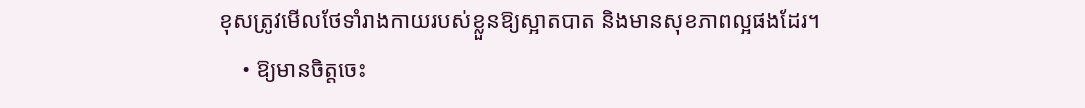ខុសត្រូវមើលថែទាំរាងកាយរបស់ខ្លួនឱ្យស្អាតបាត និងមានសុខភាពល្អផងដែរ។
    • ឱ្យមានចិត្តចេះ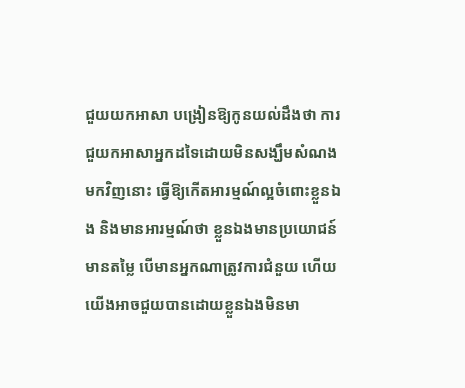ជួយយកអាសា បង្រៀនឱ្យកូនយល់ដឹងថា ការជួយកអាសាអ្នកដទៃដោយមិនសង្ឃឹមសំណងមកវិញនោះ ធ្វើឱ្យកើតអារម្មណ៍ល្អចំពោះខ្លួនឯង និងមានអារម្មណ៍ថា ខ្លួនឯងមានប្រយោជន៍ មានតម្លៃ បើមានអ្នកណាត្រូវការជំនួយ ហើយយើងអាចជួយបានដោយខ្លួនឯងមិនមា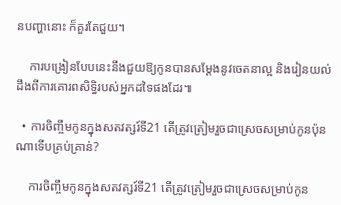នបញ្ហានោះ ក៏គួរតែជួយ។

    ការបង្រៀនបែបនេះនឹងជួយឱ្យកូនបានសម្តែងនូវចេតនាល្អ និងរៀនយល់ដឹងពីការគោរពសិទ្ធិរបស់អ្នកដទៃផងដែរ៕

  • ការចិញ្ចឹមកូនក្នុងសតវត្សរ៍ទី21 តើត្រូវត្រៀមរួចជាស្រេចសម្រាប់កូនប៉ុនណាទើបគ្រប់គ្រាន់?

    ការចិញ្ចឹមកូនក្នុងសតវត្សរ៍ទី21 តើត្រូវត្រៀមរួចជាស្រេចសម្រាប់កូន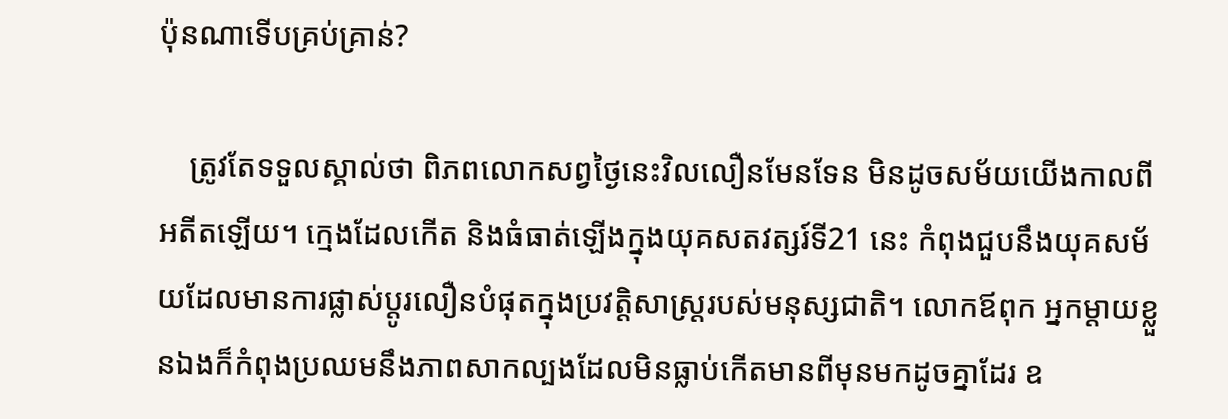ប៉ុនណាទើបគ្រប់គ្រាន់?

    ត្រូវតែទទួលស្គាល់ថា ពិភពលោកសព្វថ្ងៃនេះវិលលឿនមែនទែន មិនដូចសម័យយើងកាលពីអតីតឡើយ។ ក្មេងដែលកើត និងធំធាត់ឡើងក្នុងយុគសតវត្សរ៍ទី21 នេះ កំពុងជួបនឹងយុគសម័យដែលមានការផ្លាស់ប្ដូរលឿនបំផុតក្នុងប្រវត្តិសាស្ត្ររបស់មនុស្សជាតិ។ លោកឪពុក អ្នកម្ដាយខ្លួនឯងក៏កំពុងប្រឈមនឹងភាពសាកល្បងដែលមិនធ្លាប់កើតមានពីមុនមកដូចគ្នាដែរ ឧ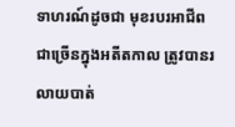ទាហរណ៍ដូចជា មុខរបរអាជីពជាច្រើនក្នុងអតីតកាល ត្រូវបានរលាយបាត់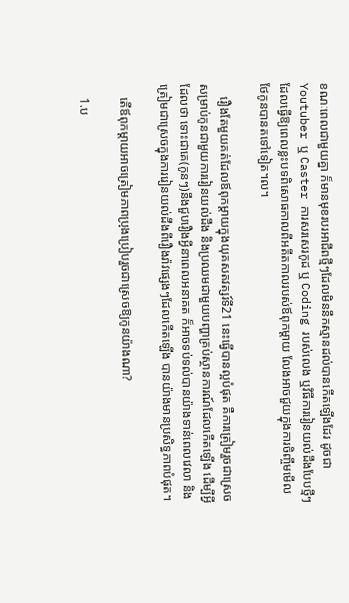ខណៈពេលជាមួយគ្នា ក៏មានមុខរបរអាជីពថ្មីៗដែលមិននឹកស្មានដល់បានកើតឡើងដែរ ដូចជា Youtuber ឬ Caster ការសរសេរកូដ ឬ Coding របស់លេង ឬវិធីការរៀនយល់ដឹងបែបថ្មីៗ ដែលធ្វើឱ្យពេលខ្លះបទពិសោធកាលពីអតីតកាលរបស់ឪពុកម្ដាយ លែងអាចជួយក្នុងការចិញ្ចឹមមើលថែកូនបានតទៅទៀត។ល។

    រឿងតែមួយគត់ដែលឪពុកម្ដាយក្នុងយុគសតវត្សរ៍ទី21 នេះធ្វើបានល្អបំផុត គឺការត្រៀមរួចជាស្រេចសម្រាប់កូនជាមួយការរៀនយល់ដឹង និងប្រឈមជាមួយបញ្ហាគ្រប់ស្ថានការណ៍ដែលកើតឡើង ដើម្បីអ្វីដែលថា ទោះជាគេ(កូនៗ)នឹងជួបរឿងអ្វីនាពេលអនាគត ក៏អាចទប់ទល់បានយ៉ាងទាន់ពេលវេលា និងត្រៀមជាស្រេចក្នុងការរៀនយល់ដឹងពីរឿងរ៉ាវផ្សេងៗដែលកើតឡើង បានយ៉ាងមានប្រសិទ្ធភាពបំផុត។

    តើឪពុកម្ដាយអាចត្រៀមភាពប្រុងប្រៀបរួចជាស្រេចឱ្យកូនយ៉ាងណា?

    1.ប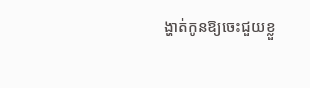ង្ហាត់កូនឱ្យចេះជួយខ្លួ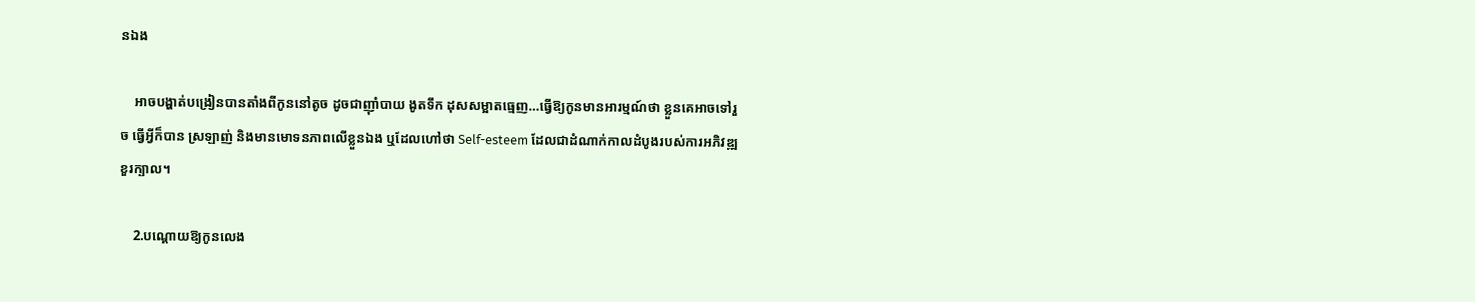នឯង

    អាចបង្ហាត់បង្រៀនបានតាំងពីកូននៅតូច ដូចជាញ៉ាំបាយ ងូតទឹក ដុសសម្អាតធ្មេញ…ធ្វើឱ្យកូនមានអារម្មណ៍ថា ខ្លួនគេអាចទៅរួច ធ្វើអ្វីក៏បាន ស្រឡាញ់ និងមានមោទនភាពលើខ្លួនឯង ឬដែលហៅថា Self-esteem ដែលជាដំណាក់កាលដំបូងរបស់ការអភិវឌ្ឍខួរក្បាល។

    2.បណ្ដោយឱ្យកូនលេង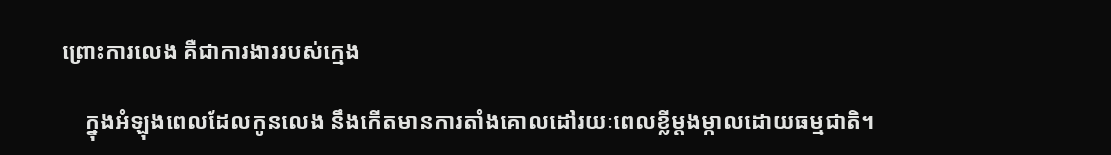ព្រោះការលេង គឺជាការងាររបស់ក្មេង

    ក្នុងអំឡុងពេលដែលកូនលេង នឹងកើតមានការតាំងគោលដៅរយៈពេលខ្លីម្ដងម្កាលដោយធម្មជាតិ។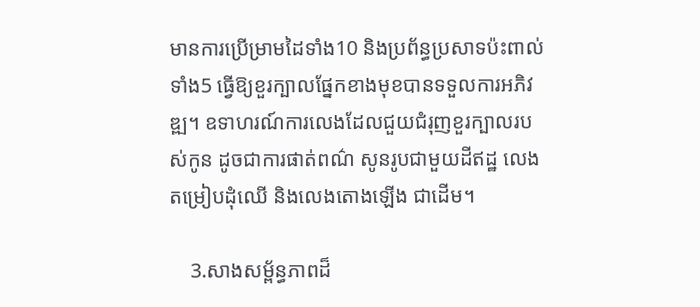មានការប្រើម្រាមដៃទាំង10 និងប្រព័ន្ធប្រសាទប៉ះពាល់ទាំង5 ធ្វើឱ្យខួរក្បាលផ្នែកខាងមុខបានទទួលការអភិវឌ្ឍ។ ឧទាហរណ៍ការលេងដែលជួយជំរុញខួរក្បាលរបស់កូន ដូចជាការផាត់ពណ៌ សូនរូបជាមួយដីឥដ្ឋ លេងតម្រៀបដុំឈើ និងលេងតោងឡើង ជាដើម។

    3.សាងសម្ព័ន្ធភាពដ៏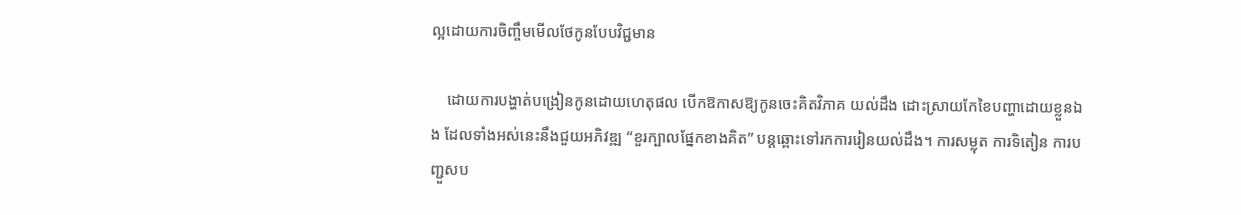ល្អដោយការចិញ្ចឹមមើលថែកូនបែបវិជ្ជមាន

    ដោយការបង្ហាត់បង្រៀនកូនដោយហេតុផល បើកឱកាសឱ្យកូនចេះគិតវិភាគ យល់ដឹង ដោះស្រាយកែខៃបញ្ហាដោយខ្លួនឯង ដែលទាំងអស់នេះនឹងជួយអភិវឌ្ឍ “ខួរក្បាលផ្នែកខាងគិត” បន្តឆ្ពោះទៅរកការរៀនយល់ដឹង។ ការសម្លុត ការទិតៀន ការបញ្ជួសប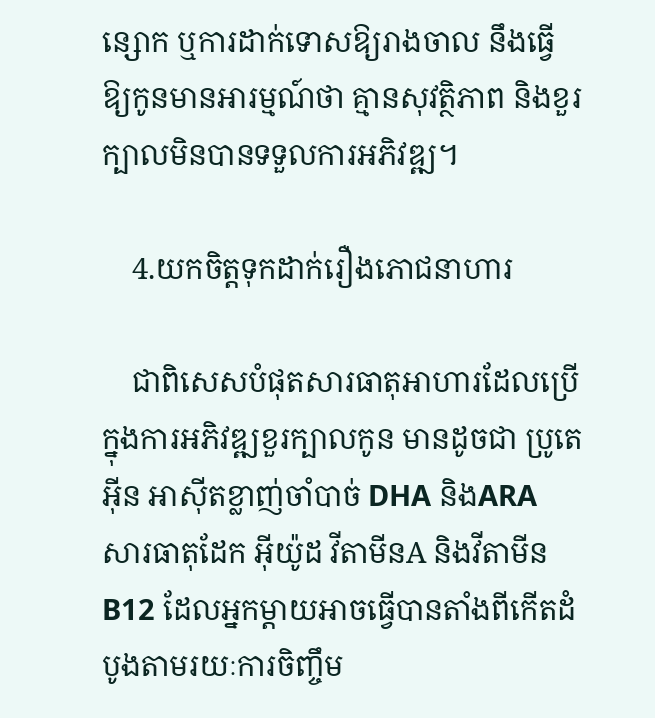ន្សោក ឬការដាក់ទោសឱ្យរាងចាល នឹងធ្វើឱ្យកូនមានអារម្មណ៍ថា គ្មានសុវត្ថិភាព និងខួរក្បាលមិនបានទទួលការអភិវឌ្ឍ។

    4.យកចិត្តទុកដាក់រឿងភោជនាហារ

    ជាពិសេសបំផុតសារធាតុអាហារដែលប្រើក្នុងការអភិវឌ្ឍខួរក្បាលកូន មានដូចជា ប្រូតេអ៊ីន អាស៊ីតខ្លាញ់ចាំបាច់ DHA និងARA សារធាតុដែក អ៊ីយ៉ូដ វីតាមីនA និងវីតាមីនB12 ដែលអ្នកម្ដាយអាចធ្វើបានតាំងពីកើតដំបូងតាមរយៈការចិញ្ចឹម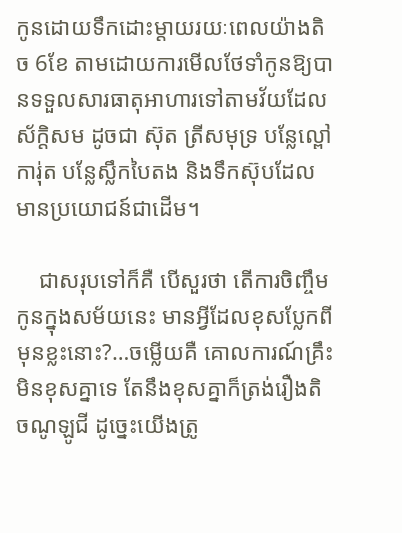កូនដោយទឹកដោះម្ដាយរយៈពេលយ៉ាងតិច 6ខែ តាមដោយការមើលថែទាំកូនឱ្យបានទទួលសារធាតុអាហារទៅតាមវ័យដែលស័ក្តិសម ដូចជា ស៊ុត ត្រីសមុទ្រ បន្លែល្ពៅ ការ់ុត បន្លែស្លឹកបៃតង និងទឹកស៊ុបដែលមានប្រយោជន៍ជាដើម។

    ជាសរុបទៅក៏គឺ បើសួរថា តើការចិញ្ចឹមកូនក្នុងសម័យនេះ មានអ្វីដែលខុសប្លែកពីមុនខ្លះនោះ?…ចម្លើយគឺ គោលការណ៍គ្រឹះមិនខុសគ្នាទេ តែនឹងខុសគ្នាក៏ត្រង់រឿងតិចណូឡូជី ដូច្នេះយើងត្រូ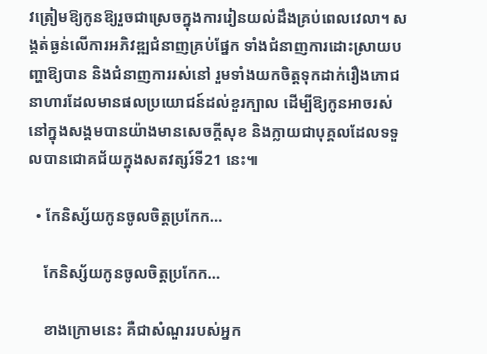វត្រៀមឱ្យកូនឱ្យរួចជាស្រេចក្នុងការរៀនយល់ដឹងគ្រប់ពេលវេលា។ សង្គត់ធ្ងន់លើការអភិវឌ្ឍជំនាញគ្រប់ផ្នែក ទាំងជំនាញការដោះស្រាយបញ្ហាឱ្យបាន និងជំនាញការរស់នៅ រួមទាំងយកចិត្តទុកដាក់រឿងភោជនាហារដែលមានផលប្រយោជន៍ដល់ខួរក្បាល ដើម្បីឱ្យកូនអាចរស់នៅក្នុងសង្គមបានយ៉ាងមានសេចក្ដីសុខ និងក្លាយជាបុគ្គលដែលទទួលបានជោគជ័យក្នុងសតវត្សរ៍ទី21 នេះ៕

  • កែនិស្ស័យកូនចូលចិត្តប្រកែក…

    កែនិស្ស័យកូនចូលចិត្តប្រកែក…

    ខាងក្រោមនេះ គឺជាសំណួររបស់អ្នក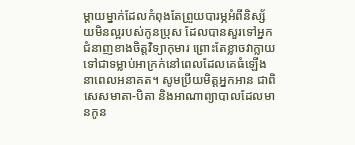ម្តាយម្នាក់ដែលកំពុងតែព្រួយបារម្ភអំពីនិស្ស័យមិនល្អរបស់កូនប្រុស ដែលបានសួរទៅអ្នកជំនាញខាងចិត្តវិទ្យាកុមារ ព្រោះតែខ្លាចវាក្លាយទៅជាទម្លាប់អាក្រក់នៅពេលដែលគេធំឡើង នាពេលអនាគត។ សូមប្រីយមិត្តអ្នកអាន ជាពិសេសមាតា-បិតា និងអាណាព្យាបាលដែលមានកូន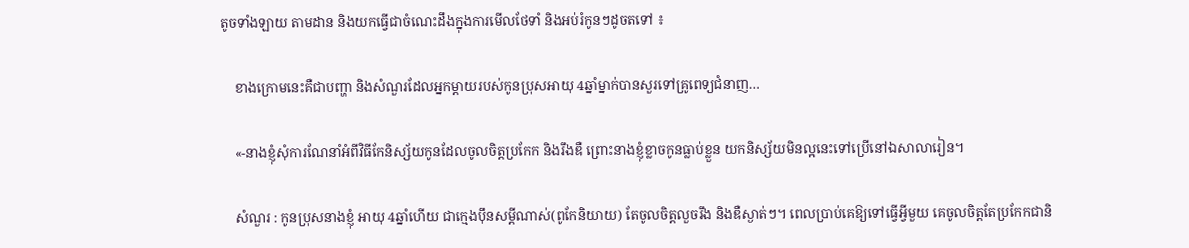តូចទាំងឡាយ តាមដាន និងយកធ្វើជាចំណេះដឹងក្នុងការមើលថែទាំ និងអប់រំកូនៗដូចតទៅ ៖

    ខាងក្រោមនេះគឺជាបញ្ហា និងសំណួរដែលអ្នកម្ដាយរបស់កូនប្រុសអាយុ 4ឆ្នាំម្នាក់បានសួរទៅគ្រូពេទ្យជំនាញ…

    «-នាងខ្ញុំសុំការណែនាំអំពីវិធីកែនិស្ស័យកូនដែលចូលចិត្តប្រកែក និងរឹងឌឺ ព្រោះនាងខ្ញុំខ្លាចកូនធ្លាប់ខ្លួន យកនិស្ស័យមិនល្អនេះទៅប្រើនៅឯសាលារៀន។

    សំណួរ : កូនប្រុសនាងខ្ញុំ អាយុ 4ឆ្នាំហើយ ជាក្មេងប៉ឹនសម្ដីណាស់(ពូកែនិយាយ) តែចូលចិត្តលួចរឹង និងឌឺស្ងាត់ៗ។ ពេលប្រាប់គេឱ្យទៅធ្វើអ្វីមួយ គេចូលចិត្តតែប្រកែកជានិ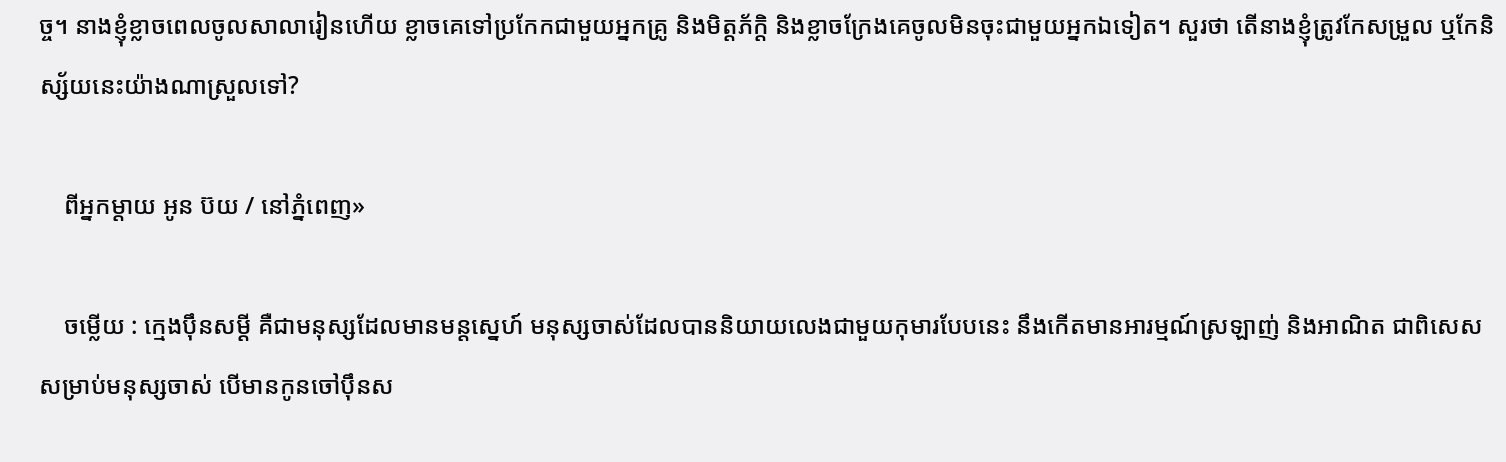ច្ច។ នាងខ្ញុំខ្លាចពេលចូលសាលារៀនហើយ ខ្លាចគេទៅប្រកែកជាមួយអ្នកគ្រូ និងមិត្តភ័ក្តិ និងខ្លាចក្រែងគេចូលមិនចុះជាមួយអ្នកឯទៀត។ សួរថា តើនាងខ្ញុំត្រូវកែសម្រួល ឬកែនិស្ស័យនេះយ៉ាងណាស្រួលទៅ?

    ពីអ្នកម្តាយ អូន ប៊យ / នៅភ្នំពេញ»

    ចម្លើយ : ក្មេងប៉ឹនសម្ដី គឺជាមនុស្សដែលមានមន្តស្នេហ៍ មនុស្សចាស់ដែលបាននិយាយលេងជាមួយកុមារបែបនេះ នឹងកើតមានអារម្មណ៍ស្រឡាញ់ និងអាណិត ជាពិសេសសម្រាប់មនុស្សចាស់ បើមានកូនចៅប៉ឹនស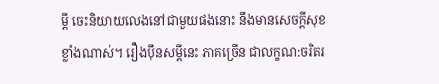ម្ដី ចេះនិយាយលេងនៅជាមួយផងនោះ នឹងមានសេចក្តីសុខខ្លាំងណាស់។ រឿងប៉ឹនសម្ដីនេះ ភាគច្រើន ជាលក្ខណ:ចរិតរ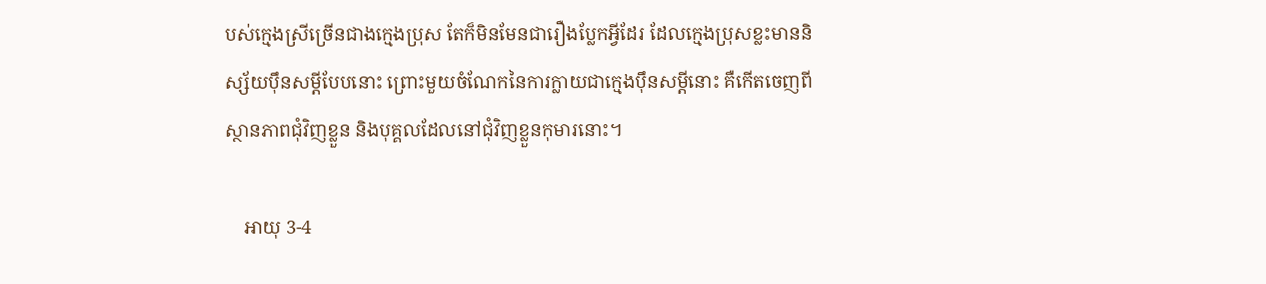បស់ក្មេងស្រីច្រើនជាងក្មេងប្រុស តែក៏មិនមែនជារឿងប្លែកអ្វីដែរ ដែលក្មេងប្រុសខ្លះមាននិស្ស័យប៉ឹនសម្ដីបែបនោះ ព្រោះមួយចំណែកនៃការក្លាយជាក្មេងប៉ឹនសម្ដីនោះ គឺកើតចេញពីស្ថានភាពជុំវិញខ្លួន និងបុគ្គលដែលនៅជុំវិញខ្លួនកុមារនោះ។

    អាយុ 3-4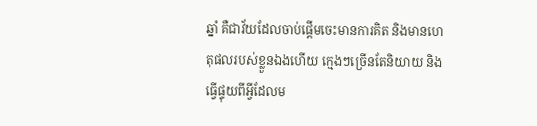ឆ្នាំ គឺជាវ័យដែលចាប់ផ្តើមចេះមានការគិត និងមានហេតុផលរបស់ខ្លួនឯងហើយ ក្មេងៗច្រើនតែនិយាយ និងធ្វើផ្ទុយពីអ្វីដែលម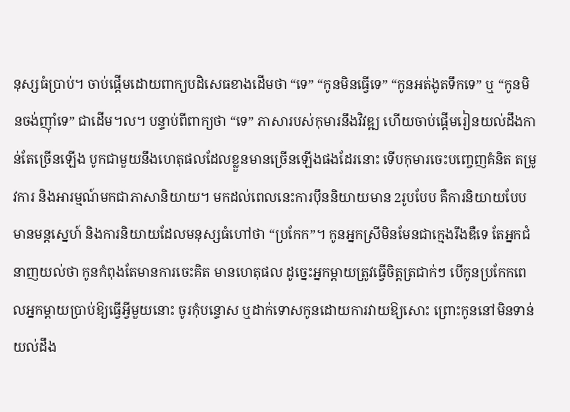នុស្សធំប្រាប់។ ចាប់ផ្តើមដោយពាក្យបដិសេធខាងដើមថា “ទេ” “កូនមិនធ្វើទេ” “កូនអត់ងូតទឹកទេ” ឬ “កូនមិនចង់ញ៉ាំទេ” ជាដើម។ល។ បន្ទាប់ពីពាក្យថា “ទេ” ភាសារបស់កុមារនឹងវិវឌ្ឍ ហើយចាប់ផ្តើមរៀនយល់ដឹងកាន់តែច្រើនឡើង បូកជាមួយនឹងហេតុផលដែលខ្លួនមានច្រើនឡើងផងដែរនោះ ទើបកុមារចេះបញ្ចេញគំនិត តម្រូវការ និងអារម្មណ៍មកជាភាសានិយាយ។ មកដល់ពេលនេះការប៉ឹននិយាយមាន 2រូបបែប គឺការនិយាយបែបមានមន្តស្នេហ៍ និងការនិយាយដែលមនុស្សធំហៅថា “ប្រកែក”។ កូនអ្នកស្រីមិនមែនជាក្មេងរឹងឌឺទេ តែអ្នកជំនាញយល់ថា កូនកំពុងតែមានការចេះគិត មានហេតុផល ដូច្នេះអ្នកម្តាយត្រូវធ្វើចិត្តត្រជាក់ៗ បើកូនប្រកែកពេលអ្នកម្តាយប្រាប់ឱ្យធ្វើអ្វីមួយនោះ ចូរកុំបន្ទោស ឬដាក់ទោសកូនដោយការវាយឱ្យសោះ ព្រោះកូននៅមិនទាន់យល់ដឹង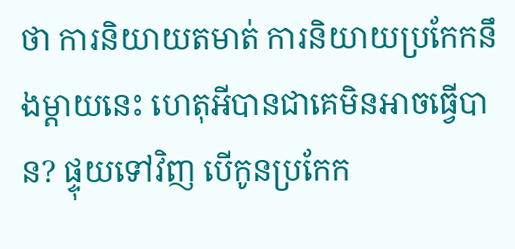ថា ការនិយាយតមាត់ ការនិយាយប្រកែកនឹងម្តាយនេះ ហេតុអីបានជាគេមិនអាចធ្វើបាន? ផ្ទុយទៅវិញ បើកូនប្រកែក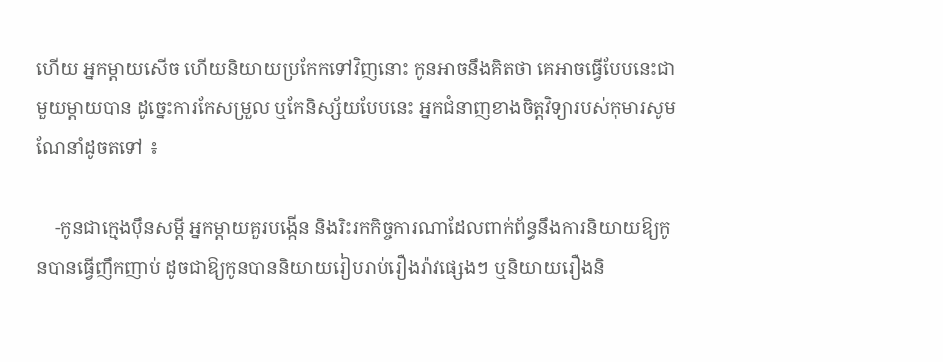ហើយ អ្នកម្តាយសើច ហើយនិយាយប្រកែកទៅវិញនោះ កូនអាចនឹងគិតថា គេអាចធ្វើបែបនេះជាមួយម្តាយបាន ដូច្នេះការកែសម្រួល ឬកែនិស្ស័យបែបនេះ អ្នកជំនាញខាងចិត្តវិទ្យារបស់កុមារសូមណែនាំដូចតទៅ ៖

    -កូនជាក្មេងប៉ឹនសម្ដី អ្នកម្តាយគួរបង្កើន និងរិះរកកិច្ចការណាដែលពាក់ព័ន្ធនឹងការនិយាយឱ្យកូនបានធ្វើញឹកញាប់ ដូចជាឱ្យកូនបាននិយាយរៀបរាប់រឿងរ៉ាវផ្សេងៗ ឬនិយាយរឿងនិ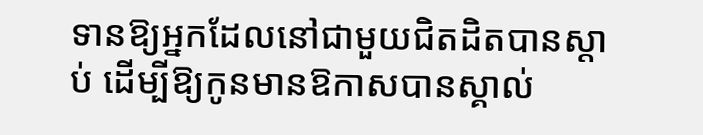ទានឱ្យអ្នកដែលនៅជាមួយជិតដិតបានស្តាប់ ដើម្បីឱ្យកូនមានឱកាសបានស្គាល់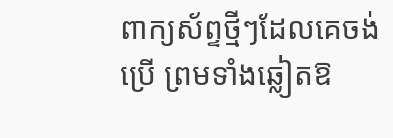ពាក្យស័ព្ទថ្មីៗដែលគេចង់ប្រើ ព្រមទាំងឆ្លៀតឱ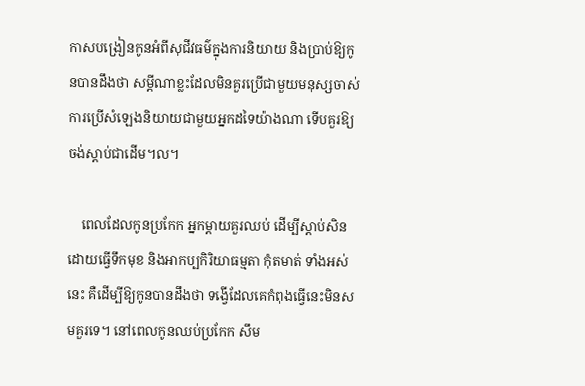កាសបង្រៀនកូនអំពីសុជីវធម៌ក្នុងការនិយាយ និងប្រាប់ឱ្យកូនបានដឹងថា សម្ដីណាខ្លះដែលមិនគួរប្រើជាមួយមនុស្សចាស់ ការប្រើសំឡេងនិយាយជាមួយអ្នកដទៃយ៉ាងណា ទើបគួរឱ្យចង់ស្តាប់ជាដើម។ល។

    ពេលដែលកូនប្រកែក អ្នកម្តាយគួរឈប់ ដើម្បីស្តាប់សិន ដោយធ្វើទឹកមុខ និងអាកប្បកិរិយាធម្មតា កុំតមាត់ ទាំងអស់នេះ គឺដើម្បីឱ្យកូនបានដឹងថា ទង្វើដែលគេកំពុងធ្វើនេះមិនសមគួរទេ។ នៅពេលកូនឈប់ប្រកែក សឹម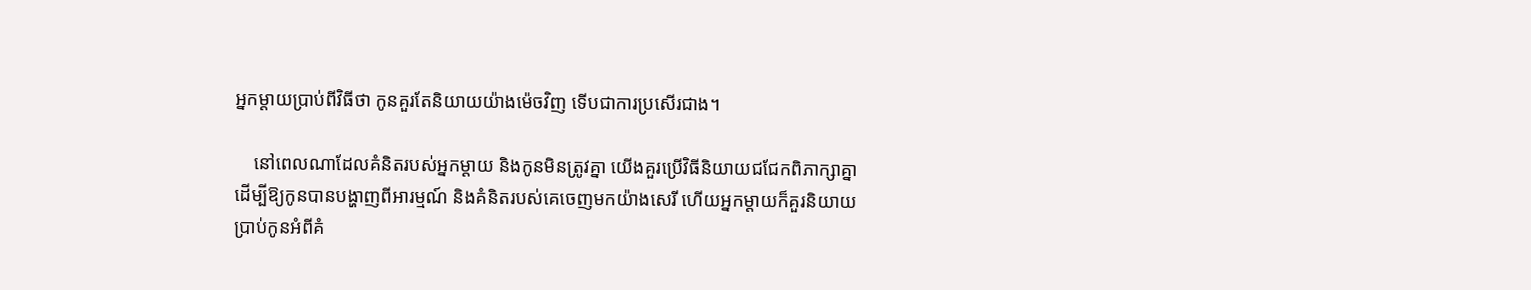អ្នកម្ដាយប្រាប់ពីវិធីថា កូនគួរតែនិយាយយ៉ាងម៉េចវិញ ទើបជាការប្រសើរជាង។

    នៅពេលណាដែលគំនិតរបស់អ្នកម្តាយ និងកូនមិនត្រូវគ្នា យើងគួរប្រើវិធីនិយាយជជែកពិភាក្សាគ្នា ដើម្បីឱ្យកូនបានបង្ហាញពីអារម្មណ៍ និងគំនិតរបស់គេចេញមកយ៉ាងសេរី ហើយអ្នកម្តាយក៏គួរនិយាយប្រាប់កូនអំពីគំ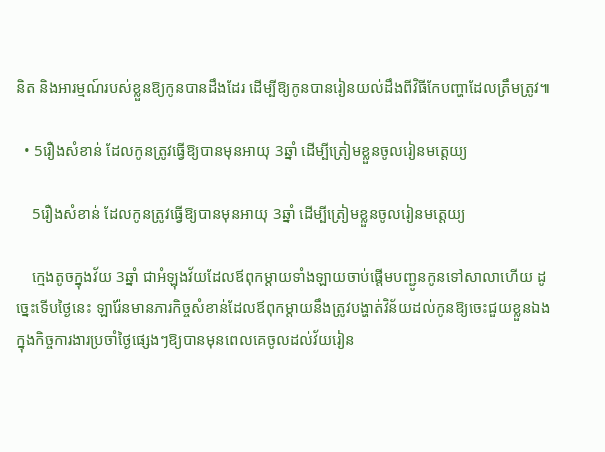និត និងអារម្មណ៍របស់ខ្លួនឱ្យកូនបានដឹងដែរ ដើម្បីឱ្យកូនបានរៀនយល់ដឹងពីវិធីកែបញ្ហាដែលត្រឹមត្រូវ៕

  • 5រឿងសំខាន់ ដែលកូនត្រូវធ្វើឱ្យបានមុនអាយុ 3ឆ្នាំ ដើម្បីត្រៀមខ្លួនចូលរៀនមត្តេយ្យ

    5រឿងសំខាន់ ដែលកូនត្រូវធ្វើឱ្យបានមុនអាយុ 3ឆ្នាំ ដើម្បីត្រៀមខ្លួនចូលរៀនមត្តេយ្យ

    ក្មេងតូចក្នុងវ័យ 3ឆ្នាំ ជាអំឡុងវ័យដែលឪពុកម្ដាយទាំងឡាយចាប់ផ្ដើមបញ្ជូនកូនទៅសាលាហើយ ដូច្នេះទើបថ្ងៃនេះ ឡារ៉ែនមានភារកិច្ចសំខាន់ដែលឪពុកម្ដាយនឹងត្រូវបង្ហាត់វិន័យដល់កូនឱ្យចេះជួយខ្លួនឯងក្នុងកិច្ចការងារប្រចាំថ្ងៃផ្សេងៗឱ្យបានមុនពេលគេចូលដល់វ័យរៀន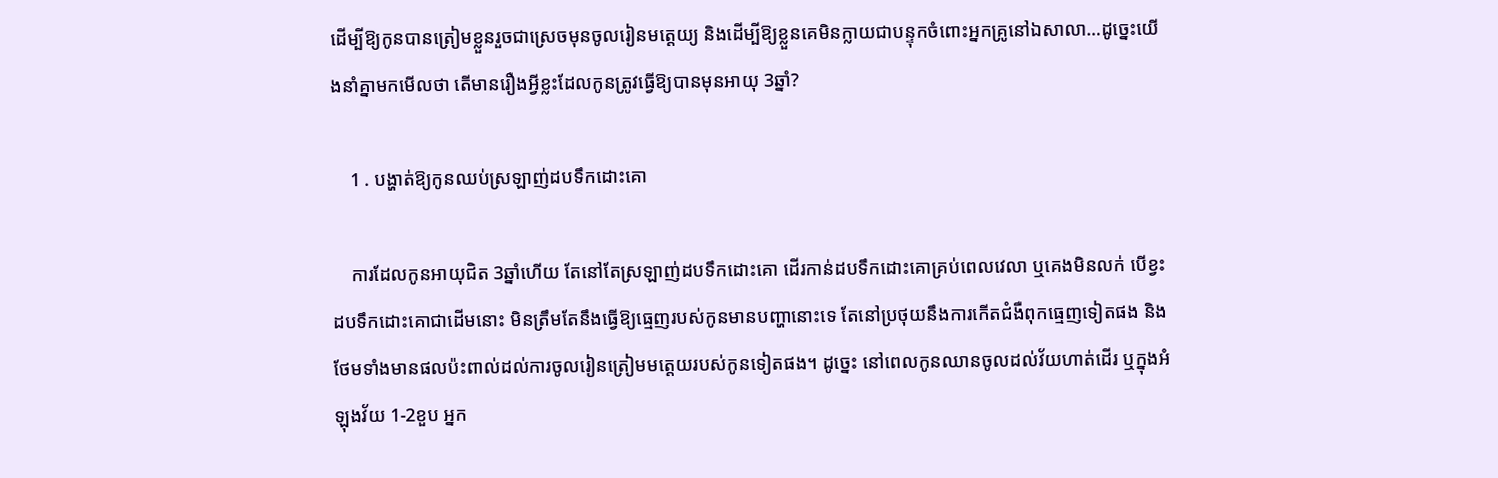ដើម្បីឱ្យកូនបានត្រៀមខ្លួនរួចជាស្រេចមុនចូលរៀនមត្តេយ្យ និងដើម្បីឱ្យខ្លួនគេមិនក្លាយជាបន្ទុកចំពោះអ្នកគ្រូនៅឯសាលា…ដូច្នេះយើងនាំគ្នាមកមើលថា តើមានរឿងអ្វីខ្លះដែលកូនត្រូវធ្វើឱ្យបានមុនអាយុ 3ឆ្នាំ?

    1 . បង្ហាត់ឱ្យកូនឈប់ស្រឡាញ់ដបទឹកដោះគោ

    ការដែលកូនអាយុជិត 3ឆ្នាំហើយ តែនៅតែស្រឡាញ់ដបទឹកដោះគោ ដើរកាន់ដបទឹកដោះគោគ្រប់ពេលវេលា ឬគេងមិនលក់ បើខ្វះដបទឹកដោះគោជាដើមនោះ មិនត្រឹមតែនឹងធ្វើឱ្យធ្មេញរបស់កូនមានបញ្ហានោះទេ តែនៅប្រថុយនឹងការកើតជំងឺពុកធ្មេញទៀតផង និងថែមទាំងមានផលប៉ះពាល់ដល់ការចូលរៀនត្រៀមមត្តេយរបស់កូនទៀតផង។ ដូច្នេះ នៅពេលកូនឈានចូលដល់វ័យហាត់ដើរ ឬក្នុងអំឡុងវ័យ 1-2ខួប អ្នក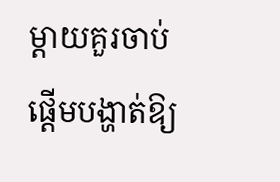ម្ដាយគួរចាប់ផ្ដើមបង្ហាត់ឱ្យ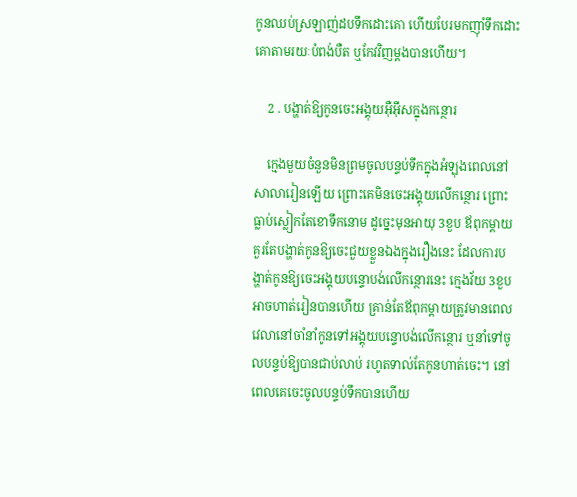កូនឈប់ស្រឡាញ់ដបទឹកដោះគោ ហើយបែរមកញ៉ាំទឹកដោះគោតាមរយៈបំពង់បឺត ឬកែវវិញម្ដងបានហើយ។

    2 . បង្ហាត់ឱ្យកូនចេះអង្គុយអ៊ឺអ៊ឹសក្នុងកន្ថោរ

    ក្មេងមួយចំនួនមិនព្រមចូលបន្ទប់ទឹកក្នុងអំឡុងពេលនៅសាលារៀនឡើយ ព្រោះគេមិនចេះអង្គុយលើកន្ថោរ ព្រោះធ្លាប់ស្លៀកតែខោទឹកនោម ដូច្នេះមុនអាយុ 3ខួប ឪពុកម្ដាយគួរតែបង្ហាត់កូនឱ្យចេះជួយខ្លួនឯងក្នុងរឿងនេះ ដែលការបង្ហាត់កូនឱ្យចេះអង្គុយបន្ទោបង់លើកន្ថោរនេះ ក្មេងវ័យ 3ខួបអាចហាត់រៀនបានហើយ គ្រាន់តែឪពុកម្ដាយត្រូវមានពេលវេលានៅចាំនាំកូនទៅអង្គុយបន្ទោបង់លើកន្ថោរ ឬនាំទៅចូលបន្ទប់ឱ្យបានជាប់លាប់ រហូតទាល់តែកូនហាត់ចេះ។ នៅពេលគេចេះចូលបន្ទប់ទឹកបានហើយ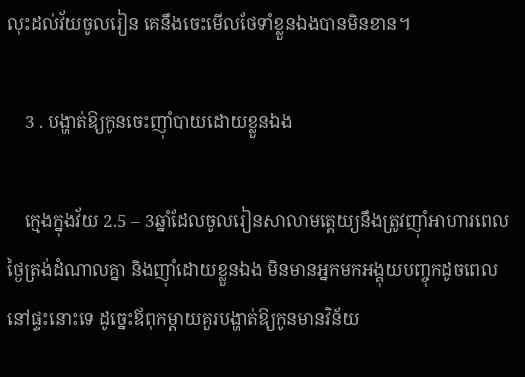លុះដល់វ័យចូលរៀន គេនឹងចេះមើលថែទាំខ្លួនឯងបានមិនខាន។

    3 . បង្ហាត់ឱ្យកូនចេះញ៉ាំបាយដោយខ្លួនឯង

    ក្មេងក្នុងវ័យ 2.5 – 3ឆ្នាំដែលចូលរៀនសាលាមត្តេយ្យនឹងត្រូវញ៉ាំអាហារពេលថ្ងៃត្រង់ដំណាលគ្នា និងញ៉ាំដោយខ្លួនឯង មិនមានអ្នកមកអង្គុយបញ្ចុកដូចពេលនៅផ្ទះនោះទេ ដូច្នេះឪពុកម្ដាយគួរបង្ហាត់ឱ្យកូនមានវិន័យ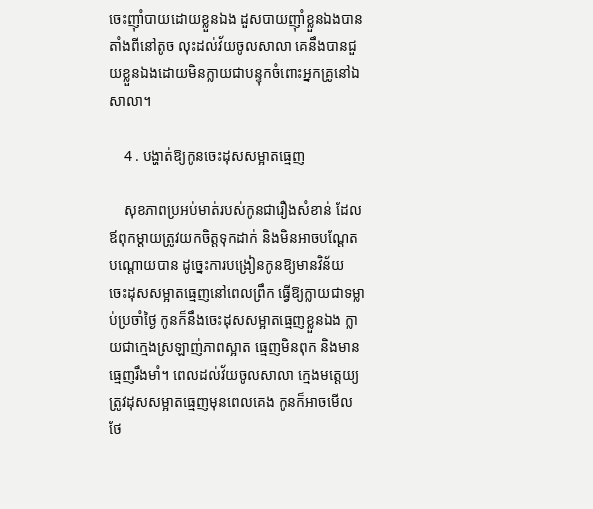ចេះញ៉ាំបាយដោយខ្លួនឯង ដួសបាយញ៉ាំខ្លួនឯងបានតាំងពីនៅតូច លុះដល់វ័យចូលសាលា គេនឹងបានជួយខ្លួនឯងដោយមិនក្លាយជាបន្ទុកចំពោះអ្នកគ្រូនៅឯសាលា។

    4 . បង្ហាត់ឱ្យកូនចេះដុសសម្អាតធ្មេញ

    សុខភាពប្រអប់មាត់របស់កូនជារឿងសំខាន់ ដែលឪពុកម្ដាយត្រូវយកចិត្តទុកដាក់ និងមិនអាចបណ្ដែតបណ្ដោយបាន ដូច្នេះការបង្រៀនកូនឱ្យមានវិន័យ ចេះដុសសម្អាតធ្មេញនៅពេលព្រឹក ធ្វើឱ្យក្លាយជាទម្លាប់ប្រចាំថ្ងៃ កូនក៏នឹងចេះដុសសម្អាតធ្មេញខ្លួនឯង ក្លាយជាក្មេងស្រឡាញ់ភាពស្អាត ធ្មេញមិនពុក និងមានធ្មេញរឹងមាំ។ ពេលដល់វ័យចូលសាលា ក្មេងមត្តេយ្យត្រូវដុសសម្អាតធ្មេញមុនពេលគេង កូនក៏អាចមើលថែ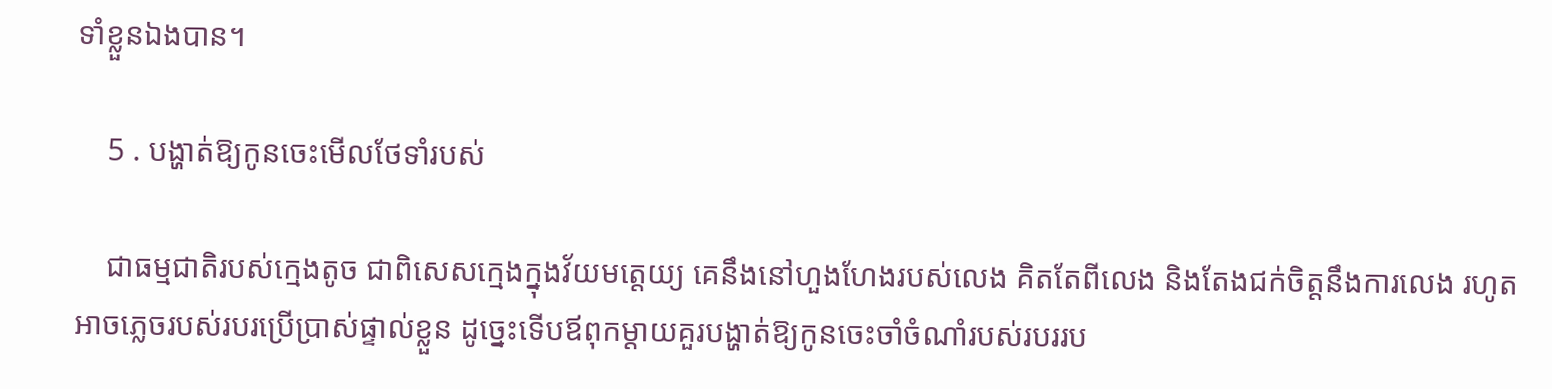ទាំខ្លួនឯងបាន។

    5 . បង្ហាត់ឱ្យកូនចេះមើលថែទាំរបស់

    ជាធម្មជាតិរបស់ក្មេងតូច ជាពិសេសក្មេងក្នុងវ័យមត្តេយ្យ គេនឹងនៅហួងហែងរបស់លេង គិតតែពីលេង និងតែងជក់ចិត្តនឹងការលេង រហូតអាចភ្លេចរបស់របរប្រើប្រាស់ផ្ទាល់ខ្លួន ដូច្នេះទើបឪពុកម្ដាយគួរបង្ហាត់ឱ្យកូនចេះចាំចំណាំរបស់របររប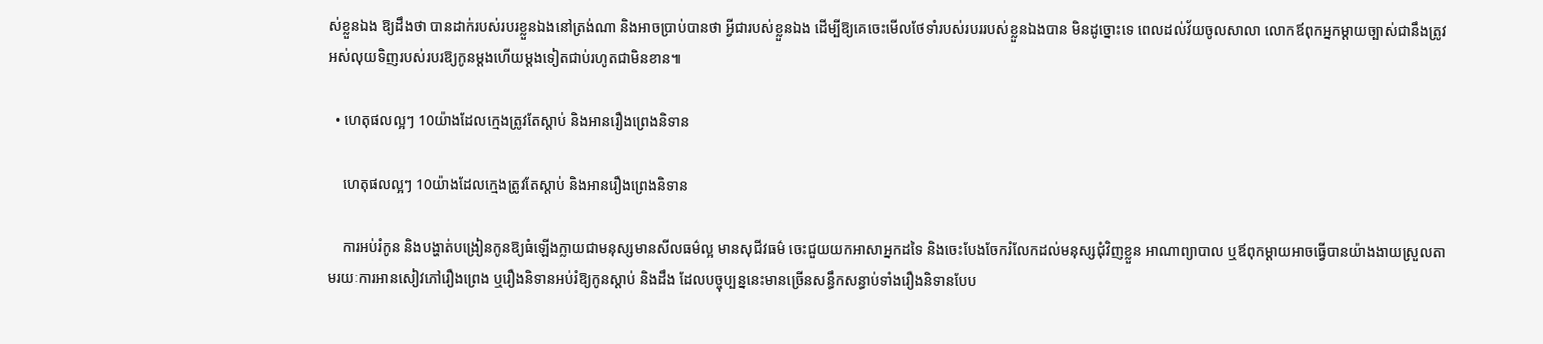ស់ខ្លួនឯង ឱ្យដឹងថា បានដាក់របស់របរខ្លួនឯងនៅត្រង់ណា និងអាចប្រាប់បានថា អ្វីជារបស់ខ្លួនឯង ដើម្បីឱ្យគេចេះមើលថែទាំរបស់របររបស់ខ្លួនឯងបាន មិនដូច្នោះទេ ពេលដល់វ័យចូលសាលា លោកឪពុកអ្នកម្ដាយច្បាស់ជានឹងត្រូវអស់លុយទិញរបស់របរឱ្យកូនម្ដងហើយម្ដងទៀតជាប់រហូតជាមិនខាន៕

  • ហេតុផលល្អៗ 10យ៉ាងដែលក្មេងត្រូវតែស្តាប់ និងអានរឿងព្រេងនិទាន

    ហេតុផលល្អៗ 10យ៉ាងដែលក្មេងត្រូវតែស្តាប់ និងអានរឿងព្រេងនិទាន

    ការអប់រំកូន និងបង្ហាត់បង្រៀនកូនឱ្យធំឡើងក្លាយជាមនុស្សមានសីលធម៌ល្អ មានសុជីវធម៌ ចេះជួយយកអាសាអ្នកដទៃ និងចេះបែងចែករំលែកដល់មនុស្សជុំវិញខ្លួន អាណាព្យាបាល ឬឪពុកម្ដាយអាចធ្វើបានយ៉ាងងាយស្រួលតាមរយៈការអានសៀវភៅរឿងព្រេង ឬរឿងនិទានអប់រំឱ្យកូនស្ដាប់ និងដឹង ដែលបច្ចុប្បន្ននេះមានច្រើនសន្ធឹកសន្ធាប់ទាំងរឿងនិទានបែប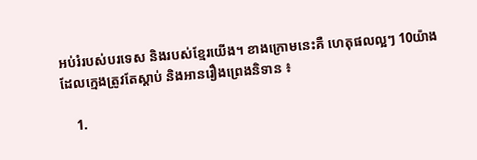អប់រំរបស់បរទេស និងរបស់ខ្មែរយើង។ ខាងក្រោមនេះគឺ ហេតុផលល្អៗ 10យ៉ាងដែលក្មេងត្រូវតែស្តាប់ និងអានរឿងព្រេងនិទាន ៖

    1.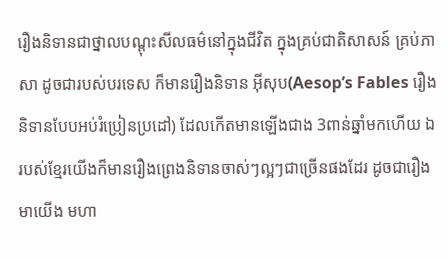រឿងនិទានជាថ្នាលបណ្តុះសីលធម៌នៅក្នុងជីវិត ក្នុងគ្រប់ជាតិសាសន៍ គ្រប់ភាសា ដូចជារបស់បរទេស ក៏មានរឿងនិទាន អ៊ីសុប(Aesop’s Fables រឿងនិទានបែបអប់រំប្រៀនប្រដៅ) ដែលកើតមានឡើងជាង 3ពាន់ឆ្នាំមកហើយ ឯរបស់ខ្មែរយើងក៏មានរឿងព្រេងនិទានចាស់ៗល្អៗជាច្រើនផងដែរ ដូចជារឿង មាយើង មហា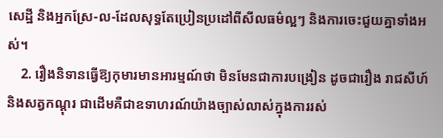សេដ្ឋី និងអ្នកស្រែ-ល-ដែលសុទ្ធតែប្រៀនប្រដៅពីសីលធម៌ល្អៗ និងការចេះជួយគ្នាទាំងអស់។
    2. រឿងនិទានធ្វើឱ្យកុមារមានអារម្មណ៍ថា មិនមែនជាការបង្រៀន ដូចជារឿង រាជសីហ៍ និងសត្វកណ្តុរ ជាដើមគឺជាឧទាហរណ៍យ៉ាងច្បាស់លាស់ក្នុងការរស់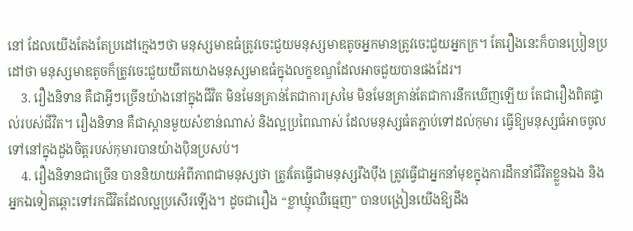នៅ ដែលយើងតែងតែប្រដៅក្មេងៗថា មនុស្សមាឌធំត្រូវចេះជួយមនុស្សមាឌតូចអ្នកមានត្រូវចេះជួយអ្នកក្រ។ តែរឿងនេះក៏បានប្រៀនប្រដៅថា មនុស្សមាឌតូចក៏ត្រូវចេះជួយយឹតយោងមនុស្សមាឌធំក្នុងលក្ខខណ្ឌដែលអាចជួយបានផងដែរ។
    3. រឿងនិទាន គឺជាអ្វីៗច្រើនយ៉ាងនៅក្នុងជីវិត មិនមែនគ្រាន់តែជាការស្រមៃ មិនមែនគ្រាន់តែជាការនឹកឃើញឡើយ តែជារឿងពិតផ្ទាល់របស់ជីវិត។ រឿងនិទាន គឺជាស្ពានមួយសំខាន់ណាស់ និងល្អប្រពៃណាស់ ដែលមនុស្សធំតភ្ជាប់ទៅដល់កុមារ ធ្វើឱ្យមនុស្សធំអាចចូលទៅនៅក្នុងដួងចិត្តរបស់កុមារបានយ៉ាងប៉ិនប្រសប់។
    4. រឿងនិទានជាច្រើន បាននិយាយអំពីភាពជាមនុស្សថា ត្រូវតែធ្វើជាមនុស្សរឹងប៉ឹង ត្រូវធ្វើជាអ្នកនាំមុខក្នុងការដឹកនាំជីវិតខ្លួនឯង និងអ្នកឯទៀតឆ្ពោះទៅរកជីវិតដែលល្អប្រសើរឡើង។ ដូចជារឿង “ខ្លាឃ្មុំឈឺធ្មេញ” បានបង្រៀនយើងឱ្យដឹង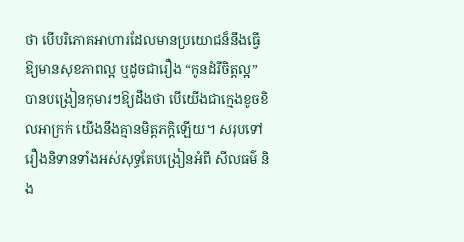ថា បើបរិភោគអាហារដែលមានប្រយោជន៏នឹងធ្វើឱ្យមានសុខភាពល្អ ឬដូចជារឿង “កូនដំរីចិត្តល្អ” បានបង្រៀនកុមារៗឱ្យដឹងថា បើយើងជាក្មេងខូចខិលអាក្រក់ យើងនឹងគ្មានមិត្តភក្តិឡើយ។ សរុបទៅ រឿងនិទានទាំងអស់សុទ្ធតែបង្រៀនអំពី សីលធម៌ និង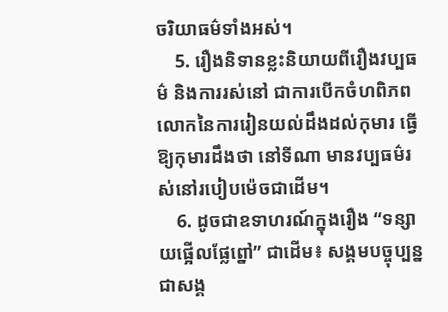ចរិយាធម៌ទាំងអស់។
    5. រឿងនិទានខ្លះនិយាយពីរឿងវប្បធម៌ និងការរស់នៅ ជាការបើកចំហពិភពលោកនៃការរៀនយល់ដឹងដល់កុមារ ធ្វើឱ្យកុមារដឹងថា នៅទីណា មានវប្បធម៌រស់នៅរបៀបម៉េចជាដើម។
    6. ដូចជាឧទាហរណ៍ក្នុងរឿង “ទន្សាយផ្អើលផ្លែព្នៅ” ជាដើម៖ សង្គមបច្ចុប្បន្ន ជាសង្គ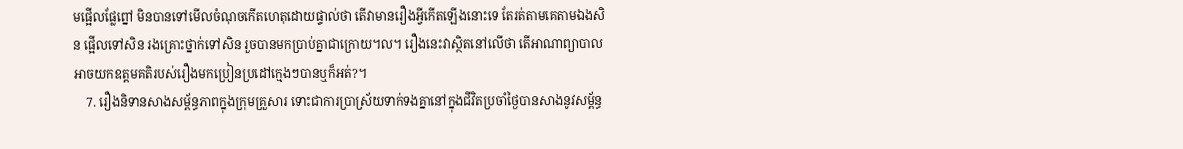មផ្អើលផ្លែព្នៅ មិនបានទៅមើលចំណុចកើតហេតុដោយផ្ទាល់ថា តើវាមានរឿងអ្វីកើតឡើងនោះទេ តែរត់តាមគេតាមឯងសិន ផ្អើលទៅសិន រងគ្រោះថ្នាក់ទៅសិន រួចបានមកប្រាប់គ្នាជាក្រោយ។ល។ រឿងនេះវាស្ថិតនៅលើថា តើអាណាព្យាបាលអាចយកឧត្តមគតិរបស់រឿងមកប្រៀនប្រដៅក្មេងៗបានឬក៏អត់?។
    7. រឿងនិទានសាងសម្ព័ន្ធភាពក្នុងក្រុមគ្រួសារ ទោះជាការប្រាស្រ័យទាក់ទងគ្នានៅក្នុងជីវិតប្រចាំថ្ងៃបានសាងនូវសម្ព័ន្ធ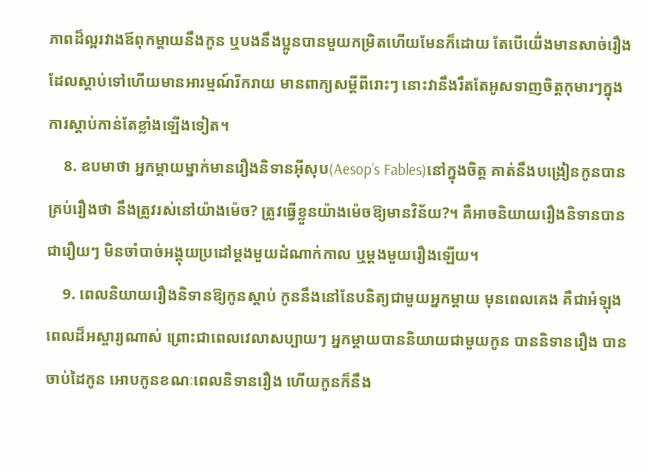ភាពដ៏ល្អរវាងឪពុកម្ដាយនឹងកូន ឬបងនឹងប្អូនបានមួយកម្រិតហើយមែនក៏ដោយ តែបើយើ់ងមានសាច់រឿងដែលស្តាប់ទៅហើយមានអារម្មណ៍រីករាយ មានពាក្យសម្ដីពីរោះៗ នោះវានឹងរឹតតែអូសទាញចិត្តកុមារៗក្នុងការស្តាប់កាន់តែខ្លាំងឡើងទៀត។
    8. ឧបមាថា អ្នកម្តាយម្នាក់មានរឿងនិទានអ៊ីសុប(Aesop’s Fables)នៅក្នុងចិត្ត គាត់នឹងបង្រៀនកូនបានគ្រប់រឿងថា នឹងត្រូវរស់នៅយ៉ាងម៉េច? ត្រូវធ្វើខ្លួនយ៉ាងម៉េចឱ្យមានវិន័យ?។ គឺអាចនិយាយរឿងនិទានបានជារឿយៗ មិនចាំបាច់អង្គុយប្រដៅម្តងមួយដំណាក់កាល ឬម្ដងមួយរឿងឡើយ។
    9. ពេលនិយាយរឿងនិទានឱ្យកូនស្ដាប់ កូននឹងនៅនែបនិត្យជាមួយអ្នកម្តាយ មុនពេលគេង គឺជាអំឡុងពេលដ៏អស្ចារ្យណាស់ ព្រោះជាពេលវេលាសប្បាយៗ អ្នកម្តាយបាននិយាយជាមួយកូន បាននិទានរឿង បានចាប់ដៃកូន អោបកូនខណៈពេលនិទានរឿង ហើយកូនក៏នឹង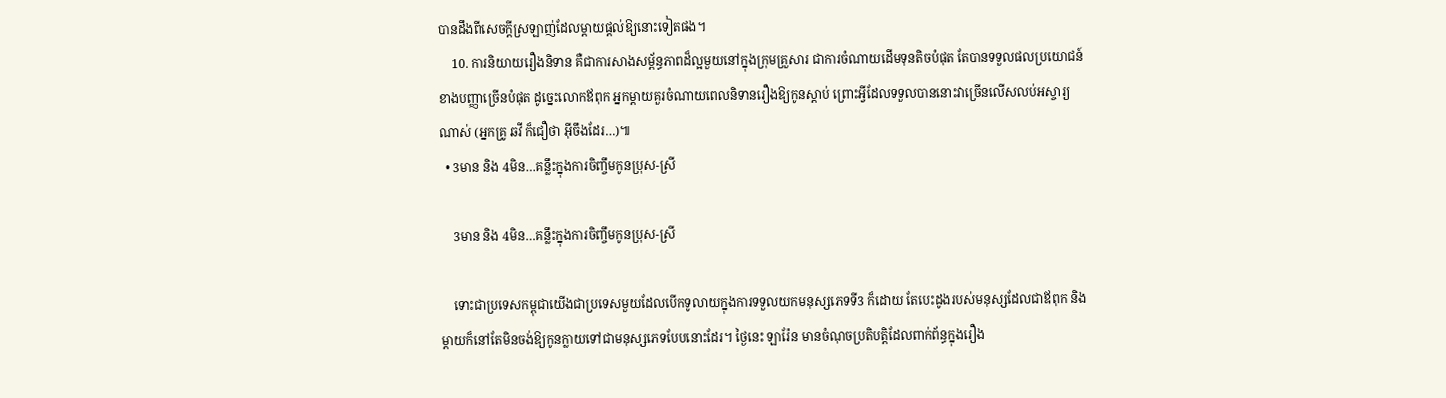បានដឹងពីសេចក្តីស្រឡាញ់ដែលម្តាយផ្តល់ឱ្យនោះទៀតផង។
    10. ការនិយាយរឿងនិទាន គឺជាការសាងសម្ព័ន្ធភាពដ៏ល្អមួយនៅក្នុងក្រុមគ្រួសារ ជាការចំណាយដើមទុនតិចបំផុត តែបានទទួលផលប្រយោជន៍ខាងបញ្ញាច្រើនបំផុត ដូច្នេះលោកឪពុក អ្នកម្តាយគួរចំណាយពេលនិទានរឿងឱ្យកូនស្តាប់ ព្រោះអ្វីដែលទទួលបាននោះវាច្រើនលើសលប់អស្ចារ្យណាស់ (អ្នកគ្រូ ឆវី ក៏ជឿថា អ៊ីចឹងដែរ…)៕
  • 3មាន និង 4មិន…គន្លឹះក្នុងការចិញ្ចឹមកូនប្រុស-ស្រី

    3មាន និង 4មិន…គន្លឹះក្នុងការចិញ្ចឹមកូនប្រុស-ស្រី

    ទោះជាប្រទេសកម្ពុជាយើងជាប្រទេសមួយដែលបើកទូលាយក្នុងការទទួលយកមនុស្សភេទទី3 ក៏ដោយ តែបេះដូងរបស់មនុស្សដែលជាឪពុក និងម្តាយក៏នៅតែមិនចង់ឱ្យកូនក្លាយទៅជាមនុស្សភេទបែបនោះដែរ។ ថ្ងៃនេះ ឡារ៉ែន មានចំណុចប្រតិបត្តិដែលពាក់ព័ន្ធក្នុងរឿង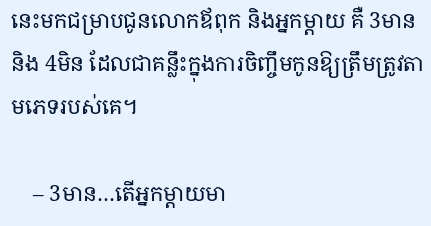នេះមកជម្រាបជូនលោកឪពុក និងអ្នកម្តាយ គឺ 3មាន និង 4មិន ដែលជាគន្លឹះក្នុងការចិញ្ចឹមកូនឱ្យត្រឹមត្រូវតាមភេទរបស់គេ។

    – 3មាន…តើអ្នកម្តាយមា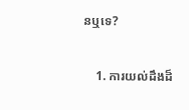នឬទេ?

    1. ការយល់ដឹងដ៏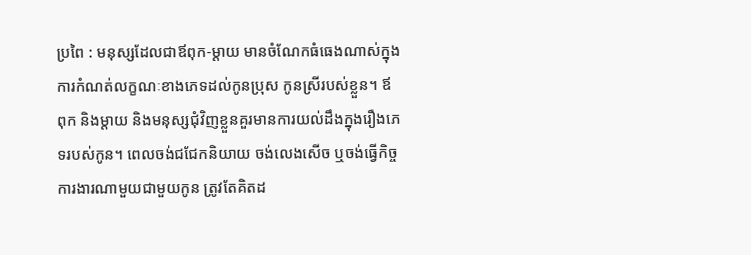ប្រពៃ : មនុស្សដែលជាឪពុក-ម្តាយ មានចំណែកធំធេងណាស់ក្នុងការកំណត់លក្ខណៈខាងភេទដល់កូនប្រុស កូនស្រីរបស់ខ្លួន។ ឪពុក និងម្តាយ និងមនុស្សជុំវិញខ្លួនគួរមានការយល់ដឹងក្នុងរឿងភេទរបស់កូន។ ពេលចង់ជជែកនិយាយ ចង់លេងសើច ឬចង់ធ្វើកិច្ចការងារណាមួយជាមួយកូន ត្រូវតែគិតដ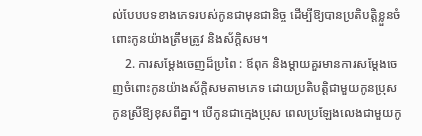ល់បែបបទខាងភេទរបស់កូនជាមុនជានិច្ច ដើម្បីឱ្យបានប្រតិបត្តិខ្លួនចំពោះកូនយ៉ាងត្រឹមត្រូវ និងស័ក្តិសម។
    2. ការសម្តែងចេញដ៏ប្រពៃ : ឪពុក និងម្តាយគួរមានការសម្តែងចេញចំពោះកូនយ៉ាងស័ក្តិសមតាមភេទ ដោយប្រតិបត្តិជាមួយកូនប្រុស កូនស្រីឱ្យខុសពីគ្នា។ បើកូនជាក្មេងប្រុស ពេលប្រឡែងលេងជាមួយកូ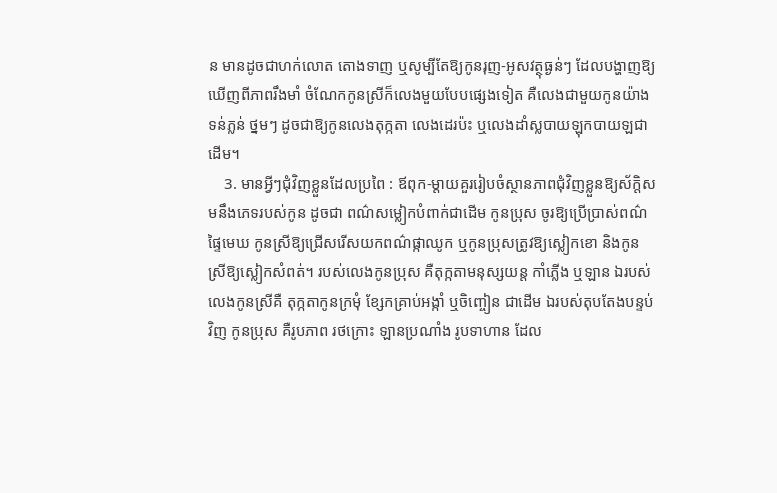ន មានដូចជាហក់លោត តោងទាញ ឬសូម្បីតែឱ្យកូនរុញ-អូសវត្ថុធ្ងន់ៗ ដែលបង្ហាញឱ្យឃើញពីភាពរឹងមាំ ចំណែកកូនស្រីក៏លេងមួយបែបផ្សេងទៀត គឺលេងជាមួយកូនយ៉ាងទន់ភ្លន់ ថ្នមៗ ដូចជាឱ្យកូនលេងតុក្កតា លេងដេរប៉ះ ឬលេងដាំស្លបាយឡុកបាយឡជាដើម។
    3. មានអ្វីៗជុំវិញខ្លួនដែលប្រពៃ : ឪពុក-ម្តាយគួររៀបចំស្ថានភាពជុំវិញខ្លួនឱ្យស័ក្តិសមនឹងភេទរបស់កូន ដូចជា ពណ៌សម្លៀកបំពាក់ជាដើម កូនប្រុស ចូរឱ្យប្រើប្រាស់ពណ៌ផ្ទៃមេឃ កូនស្រីឱ្យជ្រើសរើសយកពណ៌ផ្កាឈូក ឬកូនប្រុសត្រូវឱ្យស្លៀកខោ និងកូនស្រីឱ្យស្លៀកសំពត់។ របស់លេងកូនប្រុស គឺតុក្កតាមនុស្សយន្ត កាំភ្លើង ឬឡាន ឯរបស់លេងកូនស្រីគឺ តុក្កតាកូនក្រមុំ ខ្សែកគ្រាប់អង្កាំ ឬចិញ្ចៀន ជាដើម ឯរបស់តុបតែងបន្ទប់វិញ កូនប្រុស គឺរូបភាព រថក្រោះ ឡានប្រណាំង រូបទាហាន ដែល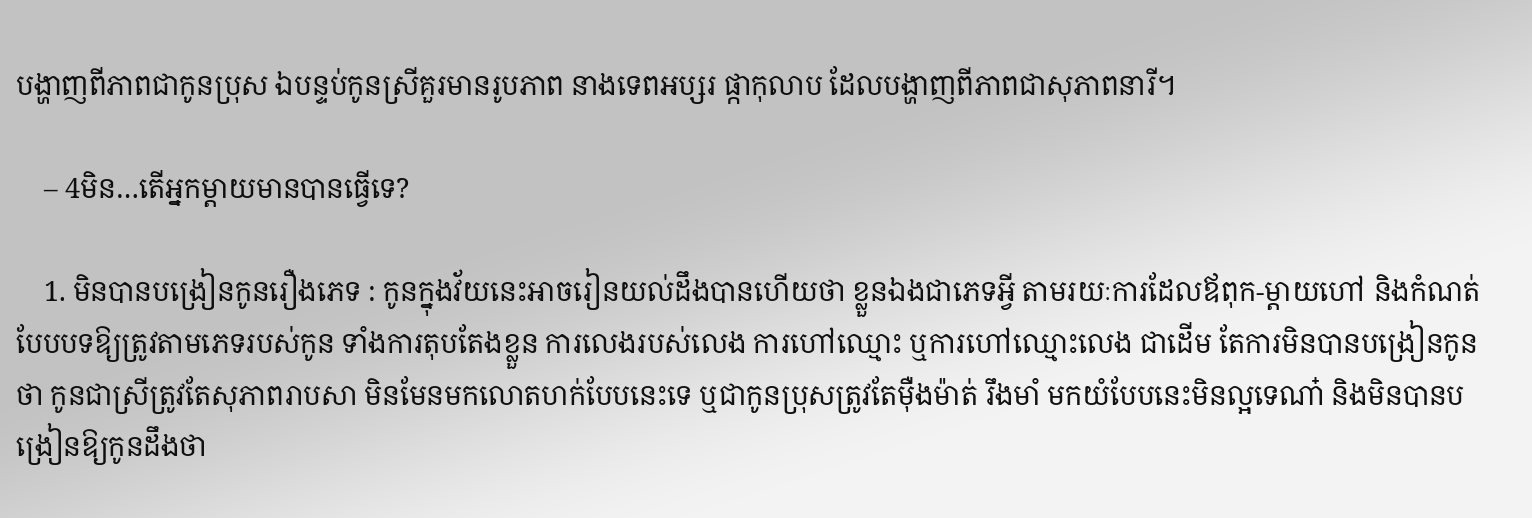បង្ហាញពីភាពជាកូនប្រុស ឯបន្ទប់កូនស្រីគួរមានរូបភាព នាងទេពអប្សរ ផ្កាកុលាប ដែលបង្ហាញពីភាពជាសុភាពនារី។

    – 4មិន…តើអ្នកម្តាយមានបានធ្វើទេ?

    1. មិនបានបង្រៀនកូនរឿងភេទ : កូនក្នុងវ័យនេះអាចរៀនយល់ដឹងបានហើយថា ខ្លួនឯងជាភេទអ្វី តាមរយៈការដែលឪពុក-ម្តាយហៅ និងកំណត់បែបបទឱ្យត្រូវតាមភេទរបស់កូន ទាំងការតុបតែងខ្លួន ការលេងរបស់លេង ការហៅឈ្មោះ ឬការហៅឈ្មោះលេង ជាដើម តែការមិនបានបង្រៀនកូនថា កូនជាស្រីត្រូវតែសុភាពរាបសា មិនមែនមកលោតហក់បែបនេះទេ ឬជាកូនប្រុសត្រូវតែម៉ឺងម៉ាត់ រឹងមាំ មកយំបែបនេះមិនល្អទេណា៎ និងមិនបានបង្រៀនឱ្យកូនដឹងថា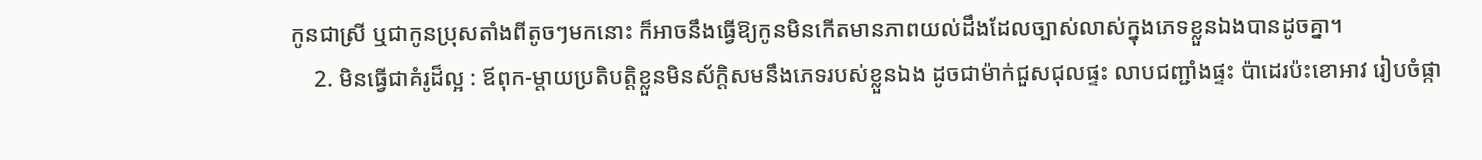កូនជាស្រី ឬជាកូនប្រុសតាំងពីតូចៗមកនោះ ក៏អាចនឹងធ្វើឱ្យកូនមិនកើតមានភាពយល់ដឹងដែលច្បាស់លាស់ក្នុងភេទខ្លួនឯងបានដូចគ្នា។
    2. មិនធ្វើជាគំរូដ៏ល្អ : ឪពុក-ម្តាយប្រតិបត្តិខ្លួនមិនស័ក្តិសមនឹងភេទរបស់ខ្លួនឯង ដូចជាម៉ាក់ជួសជុលផ្ទះ លាបជញ្ជាំងផ្ទះ ប៉ាដេរប៉ះខោអាវ រៀបចំផ្កា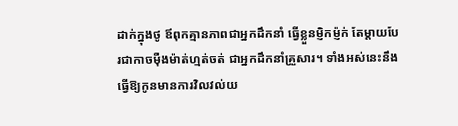ដាក់ក្នុងថូ ឪពុកគ្មានភាពជាអ្នកដឹកនាំ ធ្វើខ្លួនម្ញិកម្ញ៉ក់ តែម្តាយបែរជាកាចម៉ឺងម៉ាត់ហ្មត់ចត់ ជាអ្នកដឹកនាំគ្រួសារ។ ទាំងអស់នេះនឹងធ្វើឱ្យកូនមានការវិលវល់យ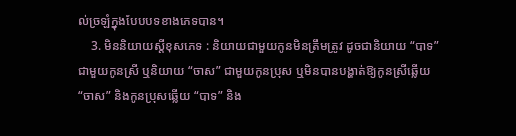ល់ច្រឡំក្នុងបែបបទខាងភេទបាន។
    3. មិននិយាយស្ដីខុសភេទ : និយាយជាមួយកូនមិនត្រឹមត្រូវ ដូចជានិយាយ “បាទ” ជាមួយកូនស្រី ឬនិយាយ “ចាស” ជាមួយកូនប្រុស ឬមិនបានបង្ហាត់ឱ្យកូនស្រីឆ្លើយ “ចាស” និងកូនប្រុសឆ្លើយ “បាទ” និង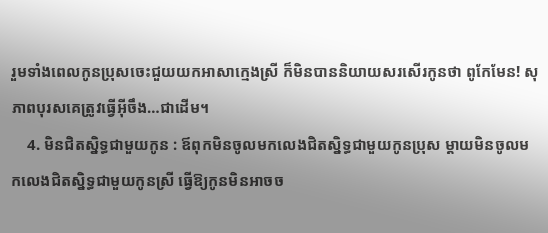រួមទាំងពេលកូនប្រុសចេះជួយយកអាសាក្មេងស្រី ក៏មិនបាននិយាយសរសើរកូនថា ពូកែមែន! សុភាពបុរសគេត្រូវធ្វើអុីចឹង…ជាដើម។
    4. មិនជិតស្និទ្ធជាមួយកូន : ឪពុកមិនចូលមកលេងជិតស្និទ្ធជាមួយកូនប្រុស ម្តាយមិនចូលមកលេងជិតស្និទ្ធជាមួយកូនស្រី ធ្វើឱ្យកូនមិនអាចច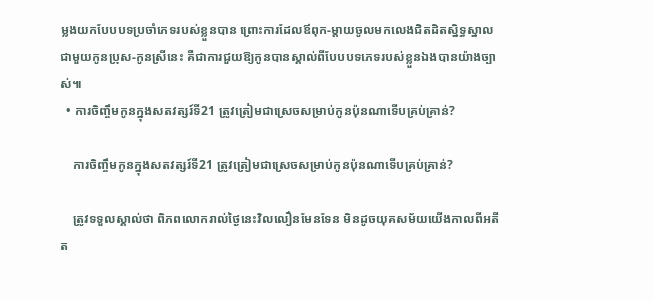ម្លងយកបែបបទប្រចាំភេទរបស់ខ្លួនបាន ព្រោះការដែលឪពុក-ម្តាយចូលមកលេងជិតដិតស្និទ្ធស្នាលជាមួយកូនប្រុស-កូនស្រីនេះ គឺជាការជួយឱ្យកូនបានស្គាល់ពីបែបបទភេទរបស់ខ្លួនឯងបានយ៉ាងច្បាស់៕
  • ការចិញ្ចឹមកូនក្នុងសតវត្សរ៍ទី21 ត្រូវត្រៀមជាស្រេចសម្រាប់កូនប៉ុនណាទើបគ្រប់គ្រាន់?

    ការចិញ្ចឹមកូនក្នុងសតវត្សរ៍ទី21 ត្រូវត្រៀមជាស្រេចសម្រាប់កូនប៉ុនណាទើបគ្រប់គ្រាន់?

    ត្រូវទទួលស្គាល់ថា ពិភពលោករាល់ថ្ងៃនេះវិលលឿនមែនទែន មិនដូចយុគសម័យយើងកាលពីអតីត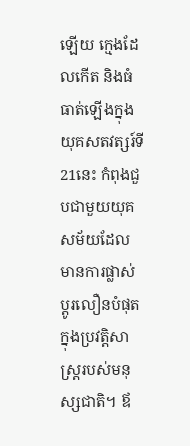ឡើយ ក្មេងដែលកើត និងធំធាត់ឡើងក្នុងយុគសតវត្សរ៍ទី21នេះ កំពុងជួបជាមួយយុគសម័យដែលមានការផ្លាស់ប្ដូរលឿនបំផុតក្នុងប្រវត្តិសាស្រ្តរបស់មនុស្សជាតិ។ ឪ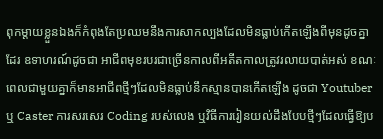ពុកម្ដាយខ្លួនឯងក៏កំពុងតែប្រឈមនឹងការសាកល្បងដែលមិនធ្លាប់កើតឡើងពីមុនដូចគ្នាដែរ ឧទាហរណ៍ដូចជា អាជីពមុខរបរជាច្រើនកាលពីអតីតកាលត្រូវរលាយបាត់អស់ ខណៈពេលជាមួយគ្នាក៏មានអាជីពថ្មីៗដែលមិនធ្លាប់នឹកស្មានបានកើតឡើង ដូចជា Youtuber ឬ Caster ការសរសេរ Coding របស់លេង ឬវិធីការរៀនយល់ដឹងបែបថ្មីៗដែលធ្វើឱ្យប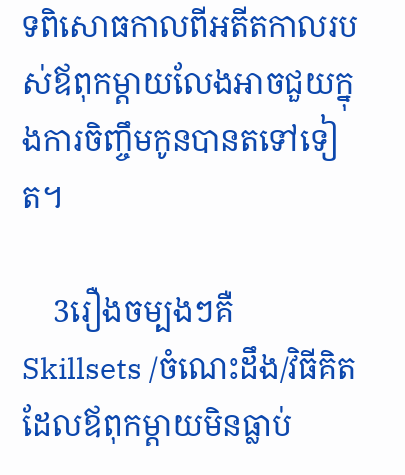ទពិសោធកាលពីអតីតកាលរបស់ឪពុកម្ដាយលែងអាចជួយក្នុងការចិញ្ចឹមកូនបានតទៅទៀត។

    3រឿងចម្បងៗគឺ Skillsets /ចំណេះដឹង/វិធីគិត ដែលឪពុកម្ដាយមិនធ្លាប់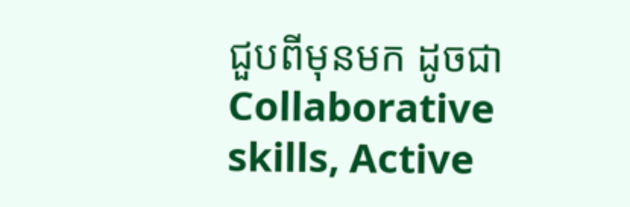ជួបពីមុនមក ដូចជា Collaborative skills, Active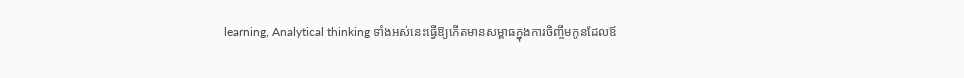learning, Analytical thinking ទាំងអស់នេះធ្វើឱ្យកើតមានសម្ពាធក្នុងការចិញ្ចឹមកូនដែលឪ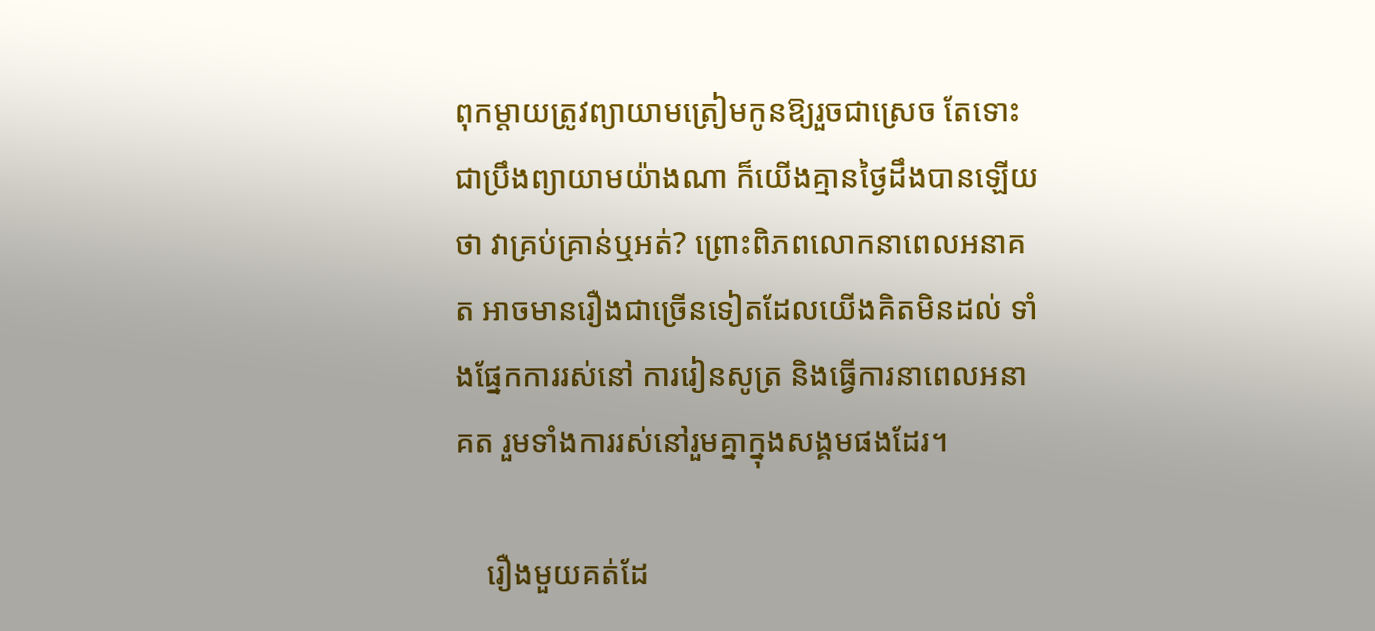ពុកម្ដាយត្រូវព្យាយាមត្រៀមកូនឱ្យរួចជាស្រេច តែទោះជាប្រឹងព្យាយាមយ៉ាងណា ក៏យើងគ្មានថ្ងៃដឹងបានឡើយថា វាគ្រប់គ្រាន់ឬអត់? ព្រោះពិភពលោកនាពេលអនាគត អាចមានរឿងជាច្រើនទៀតដែលយើងគិតមិនដល់ ទាំងផ្នែកការរស់នៅ ការរៀនសូត្រ និងធ្វើការនាពេលអនាគត រួមទាំងការរស់នៅរួមគ្នាក្នុងសង្គមផងដែរ។

    រឿងមួយគត់ដែ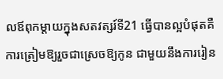លឪពុកម្ដាយក្នុងសតវត្សរ៍ទី21 ធ្វើបានល្អបំផុតគឺ ការត្រៀមឱ្យរួចជាស្រេចឱ្យកូន ជាមួយនឹងការរៀន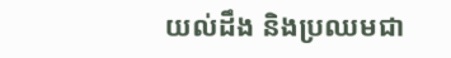យល់ដឹង និងប្រឈមជា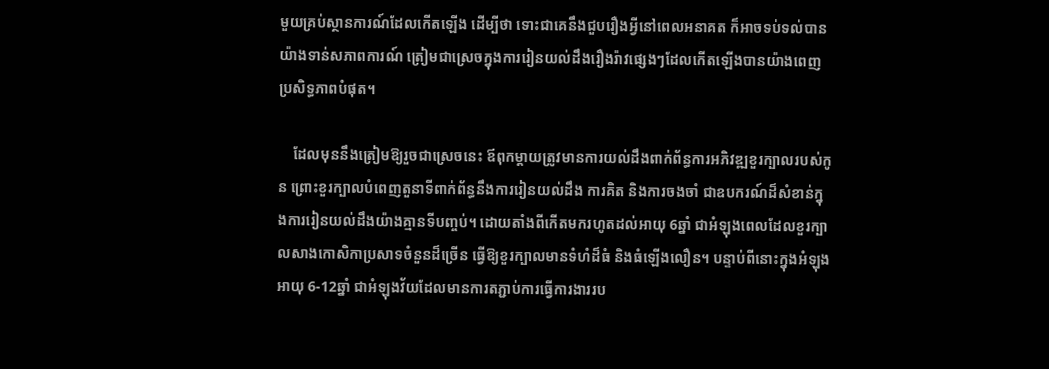មួយគ្រប់ស្ថានការណ៍ដែលកើតឡើង ដើម្បីថា ទោះជាគេនឹងជួបរឿងអ្វីនៅពេលអនាគត ក៏អាចទប់ទល់បានយ៉ាងទាន់សភាពការណ៍ ត្រៀមជាស្រេចក្នុងការរៀនយល់ដឹងរឿងរ៉ាវផ្សេងៗដែលកើតឡើងបានយ៉ាងពេញប្រសិទ្ធភាពបំផុត។

    ដែលមុននឹងត្រៀមឱ្យរួចជាស្រេចនេះ ឪពុកម្ដាយត្រូវមានការយល់ដឹងពាក់ព័ន្ធការអភិវឌ្ឍខួរក្បាលរបស់កូន ព្រោះខួរក្បាលបំពេញតួនាទីពាក់ព័ន្ធនឹងការរៀនយល់ដឹង ការគិត និងការចងចាំ ជាឧបករណ៍ដ៏សំខាន់ក្នុងការរៀនយល់ដឹងយ៉ាងគ្មានទីបញ្ចប់។ ដោយតាំងពីកើតមករហូតដល់អាយុ 6ឆ្នាំ ជាអំឡុងពេលដែលខួរក្បាលសាងកោសិកាប្រសាទចំនួនដ៏ច្រើន ធ្វើឱ្យខួរក្បាលមានទំហំដ៏ធំ និងធំឡើងលឿន។ បន្ទាប់ពីនោះក្នុងអំឡុងអាយុ 6-12ឆ្នាំ ជាអំឡុងវ័យដែលមានការតភ្ជាប់ការធ្វើការងាររប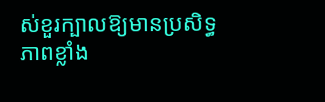ស់ខួរក្បាលឱ្យមានប្រសិទ្ធភាពខ្លាំង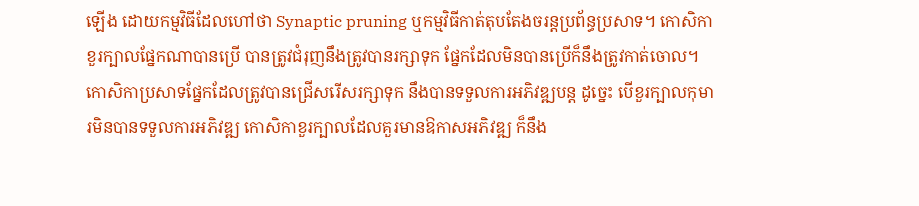ឡើង ដោយកម្មវិធីដែលហៅថា Synaptic pruning ឬកម្មវិធីកាត់តុបតែងចរន្តប្រព័ន្ធប្រសាទ។ កោសិកាខួរក្បាលផ្នែកណាបានប្រើ បានត្រូវជំរុញនឹងត្រូវបានរក្សាទុក ផ្នែកដែលមិនបានប្រើក៏នឹងត្រូវកាត់ចោល។ កោសិកាប្រសាទផ្នែកដែលត្រូវបានជ្រើសរើសរក្សាទុក នឹងបានទទួលការអភិវឌ្ឍបន្ត ដូច្នេះ បើខួរក្បាលកុមារមិនបានទទួលការអភិវឌ្ឍ កោសិកាខួរក្បាលដែលគួរមានឱកាសអភិវឌ្ឍ ក៏នឹង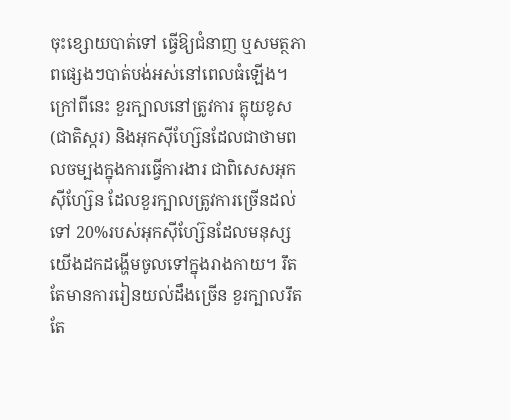ចុះខ្សោយបាត់ទៅ ធ្វើឱ្យជំនាញ ឬសមត្ថភាពផ្សេងៗបាត់បង់អស់នៅពេលធំឡើង។ ក្រៅពីនេះ ខួរក្បាលនៅត្រូវការ គ្លុយខូស(ជាតិស្ករ) និងអុកស៊ីហ្ស៊ែនដែលជាថាមពលចម្បងក្នុងការធ្វើការងារ ជាពិសេសអុកស៊ីហ្ស៊ែន ដែលខួរក្បាលត្រូវការច្រើនដល់ទៅ 20%របស់អុកស៊ីហ្ស៊ែនដែលមនុស្សយើងដកដង្ហើមចូលទៅក្នុងរាងកាយ។ រឹតតែមានការរៀនយល់ដឹងច្រើន ខួរក្បាលរឹតតែ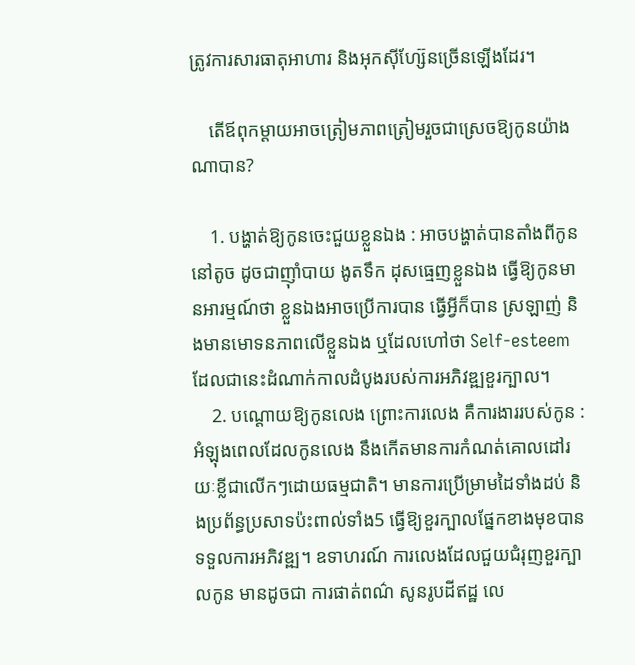ត្រូវការសារធាតុអាហារ និងអុកស៊ីហ្ស៊ែនច្រើនឡើងដែរ។

    តើឪពុកម្ដាយអាចត្រៀមភាពត្រៀមរួចជាស្រេចឱ្យកូនយ៉ាងណាបាន?

    1. បង្ហាត់ឱ្យកូនចេះជួយខ្លួនឯង : អាចបង្ហាត់បានតាំងពីកូននៅតូច ដូចជាញ៉ាំបាយ ងូតទឹក ដុសធ្មេញខ្លួនឯង ធ្វើឱ្យកូនមានអារម្មណ៍ថា ខ្លួនឯងអាចប្រើការបាន ធ្វើអ្វីក៏បាន ស្រឡាញ់ និងមានមោទនភាពលើខ្លួនឯង ឬដែលហៅថា Self-esteem ដែលជានេះដំណាក់កាលដំបូងរបស់ការអភិវឌ្ឍខួរក្បាល។
    2. បណ្ដោយឱ្យកូនលេង ព្រោះការលេង គឺការងាររបស់កូន : អំឡុងពេលដែលកូនលេង នឹងកើតមានការកំណត់គោលដៅរយៈខ្លីជាលើកៗដោយធម្មជាតិ។ មានការប្រើម្រាមដៃទាំងដប់ និងប្រព័ន្ធប្រសាទប៉ះពាល់ទាំង5 ធ្វើឱ្យខួរក្បាលផ្នែកខាងមុខបានទទួលការអភិវឌ្ឍ។ ឧទាហរណ៍ ការលេងដែលជួយជំរុញខួរក្បាលកូន មានដូចជា ការផាត់ពណ៌ សូនរូបដីឥដ្ឋ លេ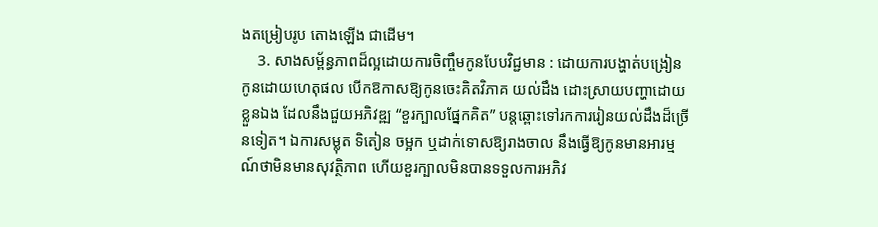ងតម្រៀបរូប តោងឡើង ជាដើម។
    3. សាងសម្ព័ន្ធភាពដ៏ល្អដោយការចិញ្ចឹមកូនបែបវិជ្ជមាន : ដោយការបង្ហាត់បង្រៀនកូនដោយហេតុផល បើកឱកាសឱ្យកូនចេះគិតវិភាគ យល់ដឹង ដោះស្រាយបញ្ហាដោយខ្លួនឯង ដែលនឹងជួយអភិវឌ្ឍ “ខួរក្បាលផ្នែកគិត” បន្តឆ្ពោះទៅរកការរៀនយល់ដឹងដ៏ច្រើនទៀត។ ឯការសម្លុត ទិតៀន ចម្អក ឬដាក់ទោសឱ្យរាងចាល នឹងធ្វើឱ្យកូនមានអារម្មណ៍ថាមិនមានសុវត្ថិភាព ហើយខួរក្បាលមិនបានទទួលការអភិវ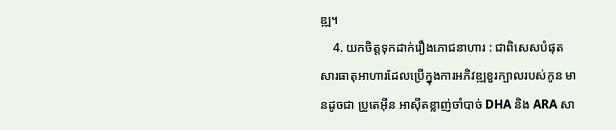ឌ្ឍ។
    4. យកចិត្តទុកដាក់រឿងភោជនាហារ : ជាពិសេសបំផុត សារធាតុអាហារដែលប្រើក្នុងការអភិវឌ្ឍខួរក្បាលរបស់កូន មានដូចជា ប្រូតេអ៊ីន អាស៊ីតខ្លាញ់ចាំបាច់ DHA និង ARA សា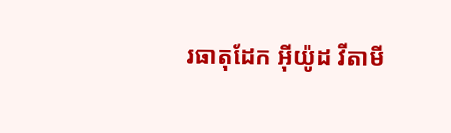រធាតុដែក អ៊ីយ៉ូដ វីតាមី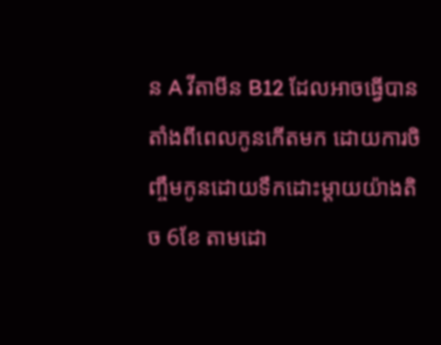ន A វីតាមីន B12 ដែលអាចធ្វើបានតាំងពីពេលកូនកើតមក ដោយការចិញ្ចឹមកូនដោយទឹកដោះម្ដាយយ៉ាងតិច 6ខែ តាមដោ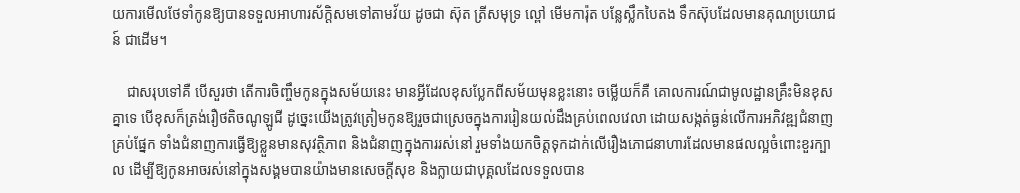យការមើលថែទាំកូនឱ្យបានទទួលអាហារស័ក្តិសមទៅតាមវ័យ ដូចជា ស៊ុត ត្រីសមុទ្រ ល្ពៅ មើមការ៉ុត បន្លែស្លឹកបៃតង ទឹកស៊ុបដែលមានគុណប្រយោជន៍ ជាដើម។

    ជាសរុបទៅគឺ បើសួរថា តើការចិញ្ចឹមកូនក្នុងសម័យនេះ មានអ្វីដែលខុសប្លែកពីសម័យមុនខ្លះនោះ ចម្លើយក៏គឺ គោលការណ៍ជាមូលដ្ឋានគ្រឹះមិនខុសគ្នាទេ បើខុសក៏ត្រង់រឿថតិចណូឡូជី ដូច្នេះយើងត្រូវត្រៀមកូនឱ្យរួចជាស្រេចក្នុងការរៀនយល់ដឹងគ្រប់ពេលវេលា ដោយសង្កត់ធ្ងន់លើការអភិវឌ្ឍជំនាញគ្រប់ផ្នែក ទាំងជំនាញការធ្វើឱ្យខ្លួនមានសុវត្ថិភាព និងជំនាញក្នុងការរស់នៅ រួមទាំងយកចិត្តទុកដាក់លើរឿងភោជនាហារដែលមានផលល្អចំពោះខួរក្បាល ដើម្បីឱ្យកូនអាចរស់នៅក្នុងសង្គមបានយ៉ាងមានសេចក្ដីសុខ និងក្លាយជាបុគ្គលដែលទទួលបាន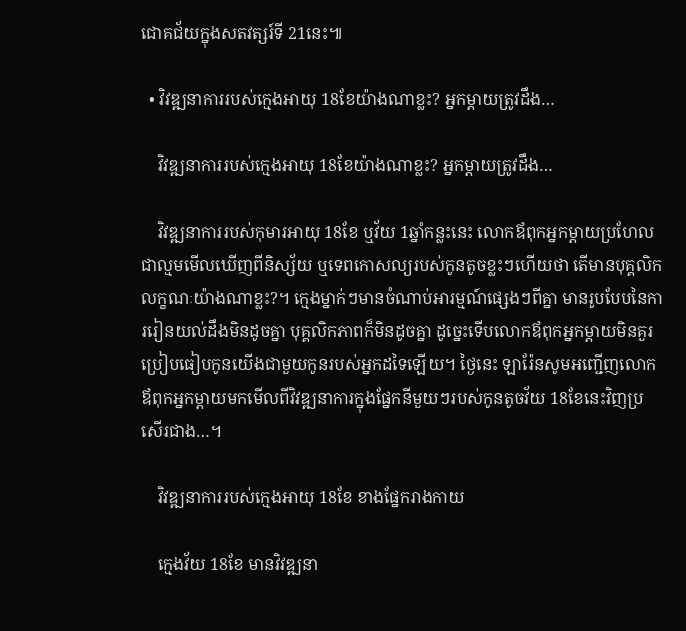ជោគជ័យក្នុងសតវត្សរ៍ទី 21នេះ៕

  • វិវឌ្ឍនាការរបស់ក្មេងអាយុ 18ខែយ៉ាងណាខ្លះ? អ្នកម្ដាយត្រូវដឹង…

    វិវឌ្ឍនាការរបស់ក្មេងអាយុ 18ខែយ៉ាងណាខ្លះ? អ្នកម្ដាយត្រូវដឹង…

    វិវឌ្ឍនាការរបស់កុមារអាយុ 18ខែ ឬវ័យ 1ឆ្នាំកន្លះនេះ លោកឪពុកអ្នកម្ដាយប្រហែលជាល្មមមើលឃើញពីនិស្ស័យ ឬទេពកោសល្យរបស់កូនតូចខ្លះៗហើយថា តើមានបុគ្គលិកលក្ខណៈយ៉ាងណាខ្លះ?។ ក្មេងម្នាក់ៗមានចំណាប់អារម្មណ៍ផ្សេងៗពីគ្នា មានរូបបែបនៃការរៀនយល់ដឹងមិនដូចគ្នា បុគ្គលិកភាពក៏មិនដូចគ្នា ដូច្នេះទើបលោកឪពុកអ្នកម្ដាយមិនគួរប្រៀបធៀបកូនយើងជាមួយកូនរបស់អ្នកដទៃឡើយ។ ថ្ងៃនេះ ឡារ៉ែនសូមអញ្ជើញលោកឪពុកអ្នកម្ដាយមកមើលពីវិវឌ្ឍនាការក្នុងផ្នែកនីមួយៗរបស់កូនតូចវ័យ 18ខែនេះវិញប្រសើរជាង…។

    វិវឌ្ឍនាការរបស់ក្មេងអាយុ 18ខែ ខាងផ្នែករាងកាយ

    ក្មេងវ័យ 18ខែ មានវិវឌ្ឍនា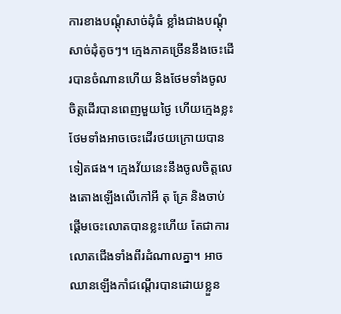ការខាងបណ្ដុំសាច់ដុំធំ ខ្លាំងជាងបណ្ដុំសាច់ដុំតូចៗ។ ក្មេងភាគច្រើននឹងចេះដើរបានចំណានហើយ និងថែមទាំងចូលចិត្តដើរបានពេញមួយថ្ងៃ ហើយក្មេងខ្លះថែមទាំងអាចចេះដើរថយក្រោយបានទៀតផង។ ក្មេងវ័យនេះនឹងចូលចិត្តលេងតោងឡើងលើកៅអី តុ គ្រែ និងចាប់ផ្ដើមចេះលោតបានខ្លះហើយ តែជាការលោតជើងទាំងពីរដំណាលគ្នា។ អាចឈានឡើងកាំជណ្ដើរបានដោយខ្លួន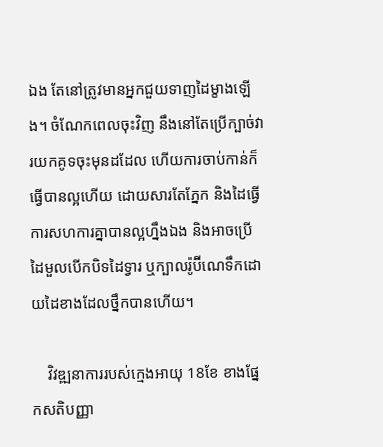ឯង តែនៅត្រូវមានអ្នកជួយទាញដៃម្ខាងឡើង។ ចំណែកពេលចុះវិញ នឹងនៅតែប្រើក្បាច់វារយកគូទចុះមុនដដែល ហើយការចាប់កាន់ក៏ធ្វើបានល្អហើយ ដោយសារតែភ្នែក និងដៃធ្វើការសហការគ្នាបានល្អហ្នឹងឯង និងអាចប្រើដៃមួលបើកបិទដៃទ្វារ ឬក្បាលរ៉ូប៊ីណេទឹកដោយដៃខាងដែលថ្នឹកបានហើយ។

    វិវឌ្ឍនាការរបស់ក្មេងអាយុ 18ខែ ខាងផ្នែកសតិបញ្ញា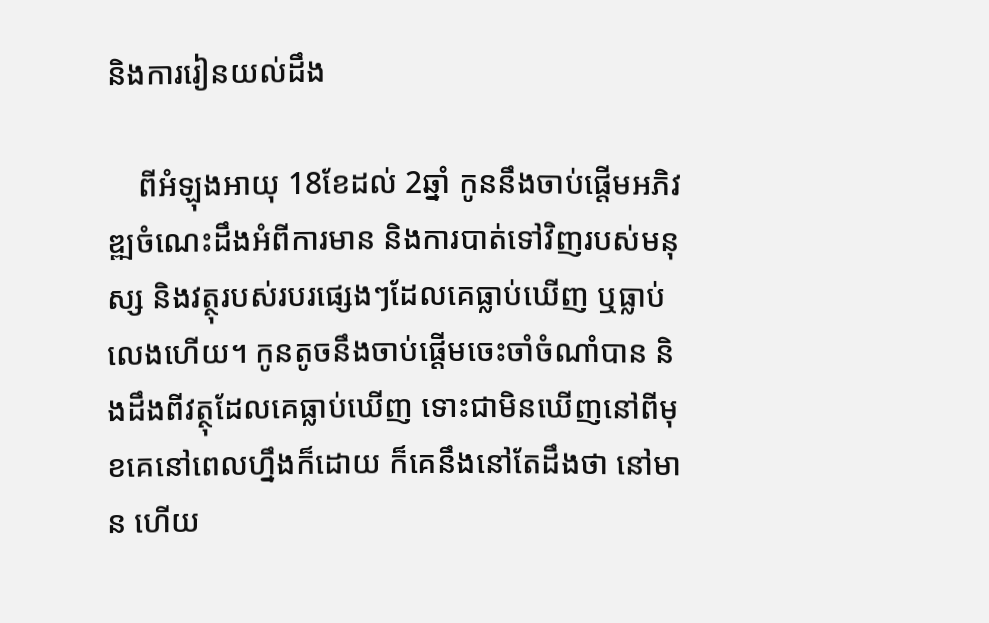និងការរៀនយល់ដឹង

    ពីអំឡុងអាយុ 18ខែដល់ 2ឆ្នាំ កូននឹងចាប់ផ្ដើមអភិវឌ្ឍចំណេះដឹងអំពីការមាន និងការបាត់ទៅវិញរបស់មនុស្ស និងវត្ថុរបស់របរផ្សេងៗដែលគេធ្លាប់ឃើញ ឬធ្លាប់លេងហើយ។ កូនតូចនឹងចាប់ផ្ដើមចេះចាំចំណាំបាន និងដឹងពីវត្ថុដែលគេធ្លាប់ឃើញ ទោះជាមិនឃើញនៅពីមុខគេនៅពេលហ្នឹងក៏ដោយ ក៏គេនឹងនៅតែដឹងថា នៅមាន ហើយ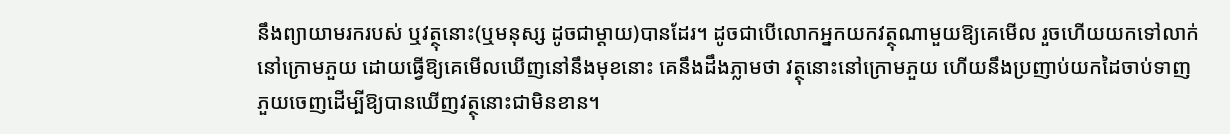នឹងព្យាយាមរករបស់ ឬវត្ថុនោះ(ឬមនុស្ស ដូចជាម្ដាយ)បានដែរ។ ដូចជាបើលោកអ្នកយកវត្ថុណាមួយឱ្យគេមើល រួចហើយយកទៅលាក់នៅក្រោមភួយ ដោយធ្វើឱ្យគេមើលឃើញនៅនឹងមុខនោះ គេនឹងដឹងភ្លាមថា វត្ថុនោះនៅក្រោមភួយ ហើយនឹងប្រញាប់យកដៃចាប់ទាញភួយចេញដើម្បីឱ្យបានឃើញវត្ថុនោះជាមិនខាន។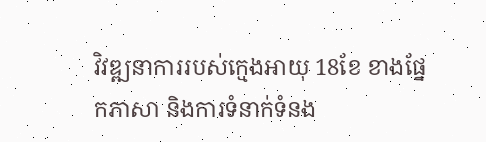វិវឌ្ឍនាការរបស់ក្មេងអាយុ 18ខែ ខាងផ្នែកភាសា និងការទំនាក់ទំនង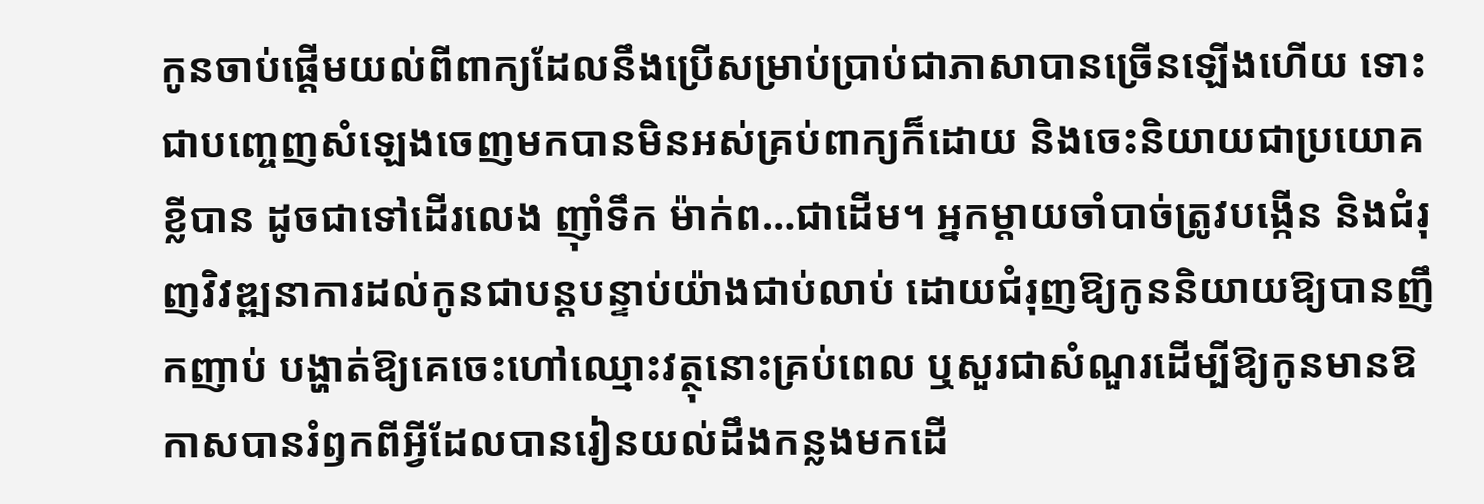កូនចាប់ផ្ដើមយល់ពីពាក្យដែលនឹងប្រើសម្រាប់ប្រាប់ជាភាសាបានច្រើនឡើងហើយ ទោះជាបញ្ចេញសំឡេងចេញមកបានមិនអស់គ្រប់ពាក្យក៏ដោយ និងចេះនិយាយជាប្រយោគខ្លីបាន ដូចជាទៅដើរលេង ញ៉ាំទឹក ម៉ាក់ព…ជាដើម។ អ្នកម្ដាយចាំបាច់ត្រូវបង្កើន និងជំរុញវិវឌ្ឍនាការដល់កូនជាបន្តបន្ទាប់យ៉ាងជាប់លាប់ ដោយជំរុញឱ្យកូននិយាយឱ្យបានញឹកញាប់ បង្ហាត់ឱ្យគេចេះហៅឈ្មោះវត្ថុនោះគ្រប់ពេល ឬសួរជាសំណួរដើម្បីឱ្យកូនមានឱកាសបានរំឭកពីអ្វីដែលបានរៀនយល់ដឹងកន្លងមកដើ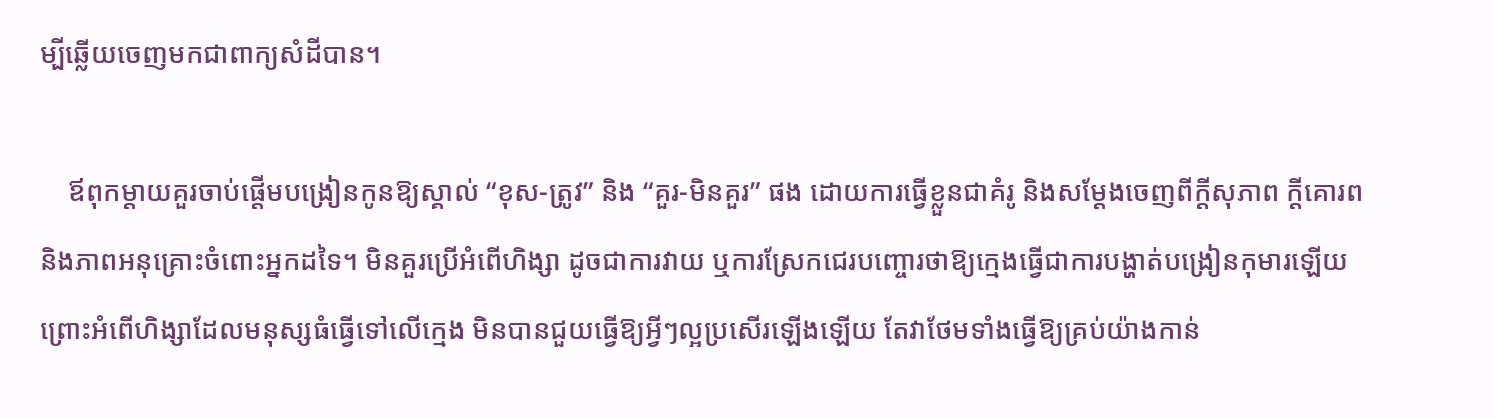ម្បីឆ្លើយចេញមកជាពាក្យសំដីបាន។

    ឪពុកម្ដាយគួរចាប់ផ្ដើមបង្រៀនកូនឱ្យស្គាល់ “ខុស-ត្រូវ” និង “គួរ-មិនគួរ” ផង ដោយការធ្វើខ្លួនជាគំរូ និងសម្ដែងចេញពីក្ដីសុភាព ក្ដីគោរព និងភាពអនុគ្រោះចំពោះអ្នកដទៃ។ មិនគួរប្រើអំពើហិង្សា ដូចជាការវាយ ឬការស្រែកជេរបញ្ចោរថាឱ្យក្មេងធ្វើជាការបង្ហាត់បង្រៀនកុមារឡើយ ព្រោះអំពើហិង្សាដែលមនុស្សធំធ្វើទៅលើក្មេង មិនបានជួយធ្វើឱ្យអ្វីៗល្អប្រសើរឡើងឡើយ តែវាថែមទាំងធ្វើឱ្យគ្រប់យ៉ាងកាន់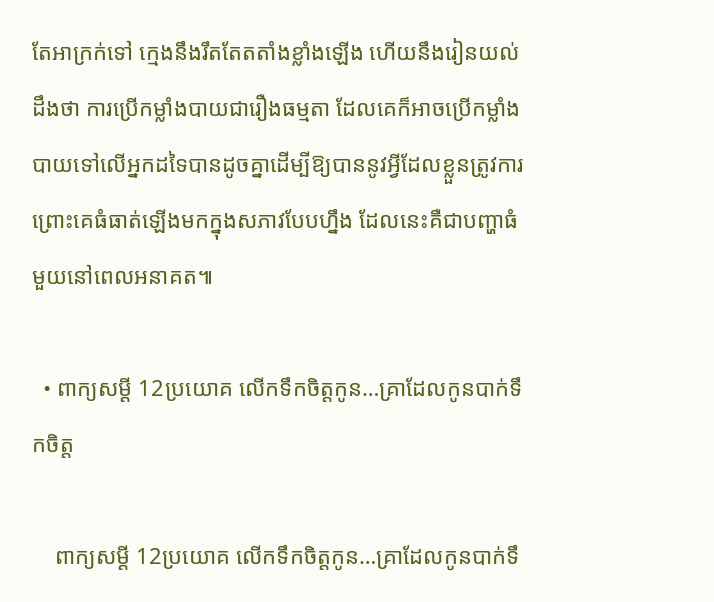តែអាក្រក់ទៅ ក្មេងនឹងរឹតតែតតាំងខ្លាំងឡើង ហើយនឹងរៀនយល់ដឹងថា ការប្រើកម្លាំងបាយជារឿងធម្មតា ដែលគេក៏អាចប្រើកម្លាំងបាយទៅលើអ្នកដទៃបានដូចគ្នាដើម្បីឱ្យបាននូវអ្វីដែលខ្លួនត្រូវការ ព្រោះគេធំធាត់ឡើងមកក្នុងសភាវបែបហ្នឹង ដែលនេះគឺជាបញ្ហាធំមួយនៅពេលអនាគត៕

  • ពាក្យសម្ដី 12ប្រយោគ លើកទឹកចិត្តកូន…គ្រាដែលកូនបាក់ទឹកចិត្ត

    ពាក្យសម្ដី 12ប្រយោគ លើកទឹកចិត្តកូន…គ្រាដែលកូនបាក់ទឹ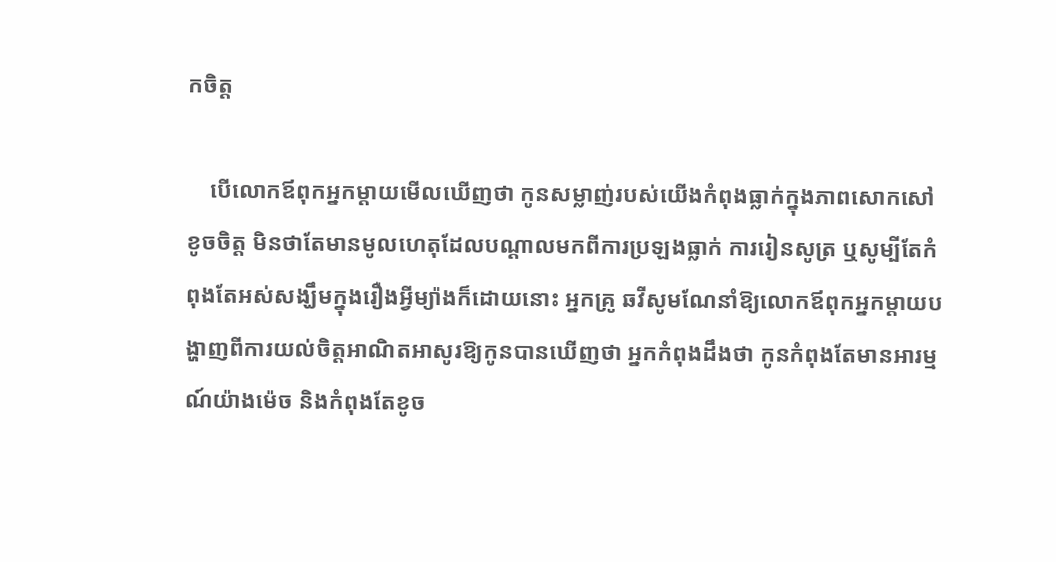កចិត្ត

    បើលោកឪពុកអ្នកម្ដាយមើលឃើញថា កូនសម្លាញ់របស់យើងកំពុងធ្លាក់ក្នុងភាពសោកសៅខូចចិត្ត មិនថាតែមានមូលហេតុដែលបណ្ដាលមកពីការប្រឡងធ្លាក់ ការរៀនសូត្រ ឬសូម្បីតែកំពុងតែអស់សង្ឃឹមក្នុងរឿងអ្វីម្យ៉ាងក៏ដោយនោះ អ្នកគ្រូ ឆវីសូមណែនាំឱ្យលោកឪពុកអ្នកម្ដាយបង្ហាញពីការយល់ចិត្តអាណិតអាសូរឱ្យកូនបានឃើញថា អ្នកកំពុងដឹងថា កូនកំពុងតែមានអារម្មណ៍យ៉ាងម៉េច និងកំពុងតែខូច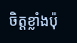ចិត្តខ្លាំងប៉ុ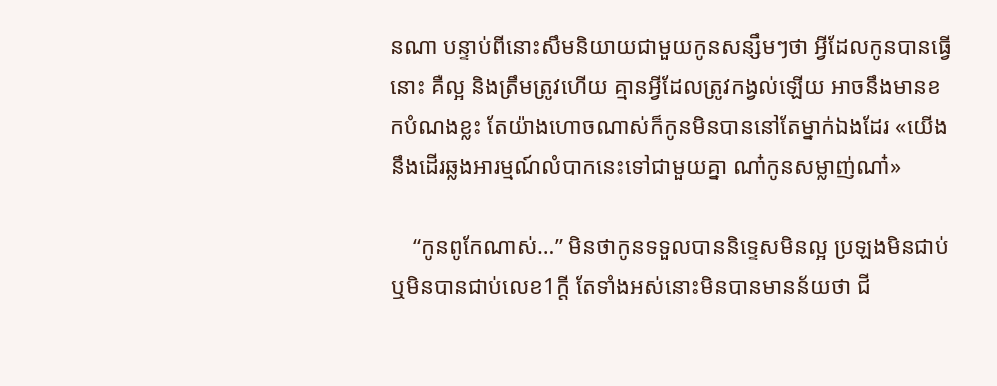នណា បន្ទាប់ពីនោះសឹមនិយាយជាមួយកូនសន្សឹមៗថា អ្វីដែលកូនបានធ្វើនោះ គឺល្អ និងត្រឹមត្រូវហើយ គ្មានអ្វីដែលត្រូវកង្វល់ឡើយ អាចនឹងមានខកបំណងខ្លះ តែយ៉ាងហោចណាស់ក៏កូនមិនបាននៅតែម្នាក់ឯងដែរ «យើងនឹងដើរឆ្លងអារម្មណ៍លំបាកនេះទៅជាមួយគ្នា ណា៎កូនសម្លាញ់ណា៎»

    “កូនពូកែណាស់…” មិនថាកូនទទួលបាននិទ្ទេសមិនល្អ ប្រឡងមិនជាប់ ឬមិនបានជាប់លេខ1ក្ដី តែទាំងអស់នោះមិនបានមានន័យថា ជី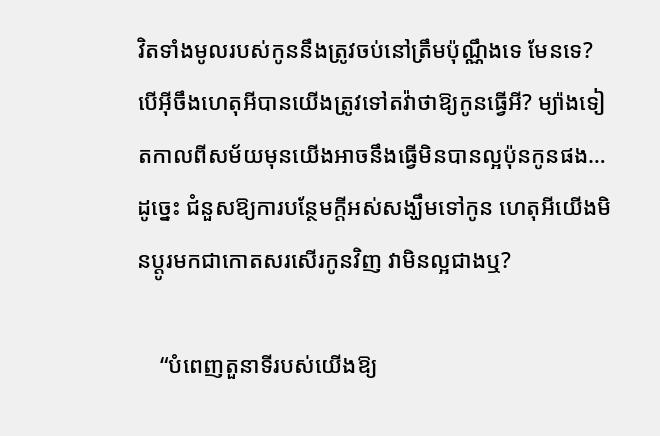វិតទាំងមូលរបស់កូននឹងត្រូវចប់នៅត្រឹមប៉ុណ្ណឹងទេ មែនទេ? បើអ៊ីចឹងហេតុអីបានយើងត្រូវទៅតវ៉ាថាឱ្យកូនធ្វើអី? ម្យ៉ាងទៀតកាលពីសម័យមុនយើងអាចនឹងធ្វើមិនបានល្អប៉ុនកូនផង…ដូច្នេះ ជំនួសឱ្យការបន្ថែមក្ដីអស់សង្ឃឹមទៅកូន ហេតុអីយើងមិនប្ដូរមកជាកោតសរសើរកូនវិញ វាមិនល្អជាងឬ?

    “បំពេញតួនាទីរបស់យើងឱ្យ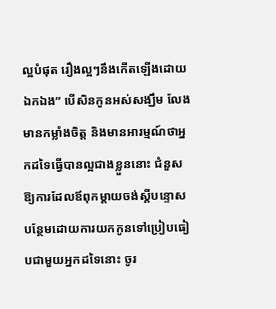ល្អបំផុត រឿងល្អៗនឹងកើតឡើងដោយឯកឯង” បើសិនកូនអស់សង្ឃឹម លែងមានកម្លាំងចិត្ត និងមានអារម្មណ៍ថាអ្នកដទៃធ្វើបានល្អជាងខ្លួននោះ ជំនួសឱ្យការដែលឪពុកម្ដាយចង់ស្ដីបន្ទោសបន្ថែមដោយការយកកូនទៅប្រៀបធៀបជាមួយអ្នកដទៃនោះ ចូរ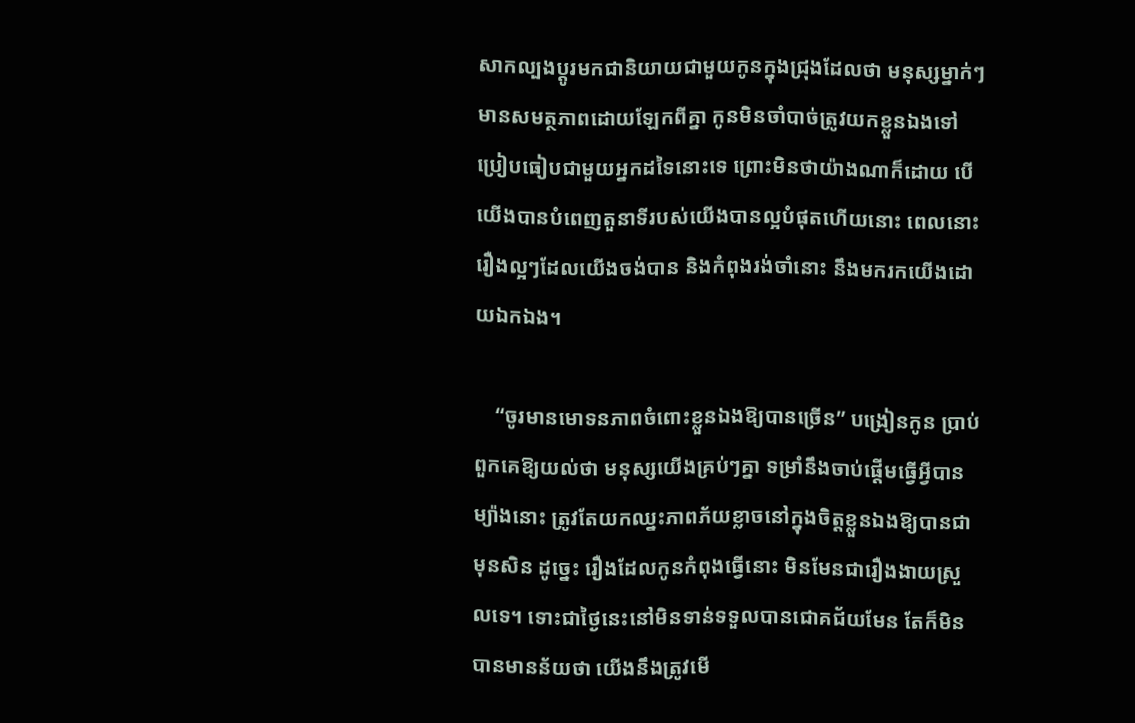សាកល្បងប្ដូរមកជានិយាយជាមួយកូនក្នុងជ្រុងដែលថា មនុស្សម្នាក់ៗមានសមត្ថភាពដោយឡែកពីគ្នា កូនមិនចាំបាច់ត្រូវយកខ្លួនឯងទៅប្រៀបធៀបជាមួយអ្នកដទៃនោះទេ ព្រោះមិនថាយ៉ាងណាក៏ដោយ បើយើងបានបំពេញតួនាទីរបស់យើងបានល្អបំផុតហើយនោះ ពេលនោះរឿងល្អៗដែលយើងចង់បាន និងកំពុងរង់ចាំនោះ នឹងមករកយើងដោយឯកឯង។

    “ចូរមានមោទនភាពចំពោះខ្លួនឯងឱ្យបានច្រើន” បង្រៀនកូន ប្រាប់ពួកគេឱ្យយល់ថា មនុស្សយើងគ្រប់ៗគ្នា ទម្រាំនឹងចាប់ផ្ដើមធ្វើអ្វីបានម្យ៉ាងនោះ ត្រូវតែយកឈ្នះភាពភ័យខ្លាចនៅក្នុងចិត្តខ្លួនឯងឱ្យបានជាមុនសិន ដូច្នេះ រឿងដែលកូនកំពុងធ្វើនោះ មិនមែនជារឿងងាយស្រួលទេ។ ទោះជាថ្ងៃនេះនៅមិនទាន់ទទួលបានជោគជ័យមែន តែក៏មិនបានមានន័យថា យើងនឹងត្រូវមើ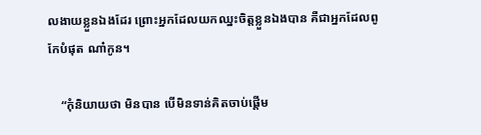លងាយខ្លួនឯងដែរ ព្រោះអ្នកដែលយកឈ្នះចិត្តខ្លួនឯងបាន គឺជាអ្នកដែលពូកែបំផុត ណា៎កូន។

    “កុំនិយាយថា មិនបាន បើមិនទាន់គិតចាប់ផ្ដើម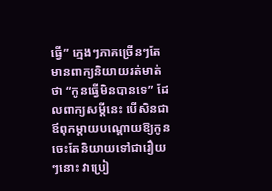ធ្វើ” ក្មេងៗភាគច្រើនៗតែមានពាក្យនិយាយរត់មាត់ថា “កូនធ្វើមិនបានទេ” ដែលពាក្យសម្ដីនេះ បើសិនជាឪពុកម្ដាយបណ្ដោយឱ្យកូនចេះតែនិយាយទៅជារឿយៗនោះ វាប្រៀ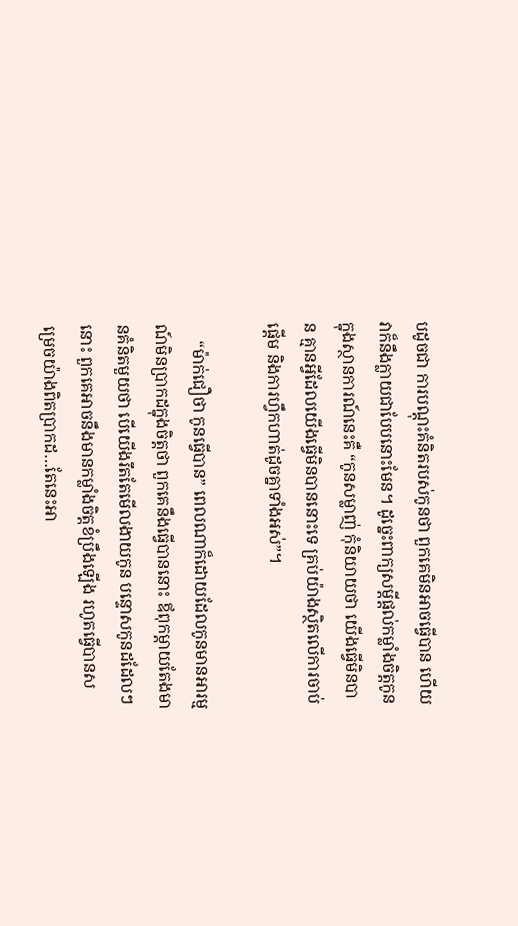បដូចជា ការបណ្ដុះគំនិតរបស់កូនថា ពួកគេមិនអាចធ្វើបាន ហើយវាក៏នឹងក្លាយជាបែបនោះមែន។ ដូច្នេះពាក្យសម្ដីផ្ដល់កម្លាំងចិត្តកូនក្នុងស្ថានការណ៍នេះគឺ “កូនសម្លាញ់ កុំនិយាយថា យើងធ្វើមិនបាន គ្មានអ្វីដែលយើងធ្វើមិនបាននោះទេ គ្រប់យ៉ាងស្ថិតលើការចាប់ផ្ដើម និងការហ្វឹកហាត់ដូចគ្នាទាំងអស់”។

    “ម៉ាក់ជឿថា កូនធ្វើបាន” ពេលណាក៏ដោយដែលកូនមានអារម្មណ៍មិនប្រាកដក្នុងចិត្តថា ពួកគេនឹងធ្វើបាននោះ ឪពុកម្ដាយតែងមានគំនិតមួយថា បើយើងរឹតតែមើលងាយកូន បន្ទោសកូនដដែលៗនោះ ពួកគេអាចនឹងមានកម្លាំងចិត្តខំប្រឹងឡើង រហូតធ្វើបានសម្រេចយ៉ាងពិតប្រាកដ…តែនេះអា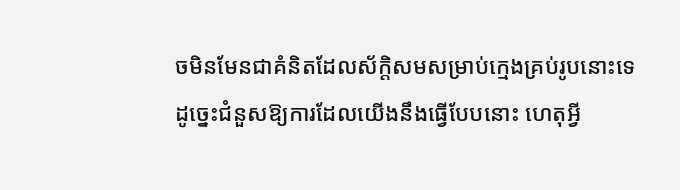ចមិនមែនជាគំនិតដែលស័ក្តិសមសម្រាប់ក្មេងគ្រប់រូបនោះទេ ដូច្នេះជំនួសឱ្យការដែលយើងនឹងធ្វើបែបនោះ ហេតុអ្វី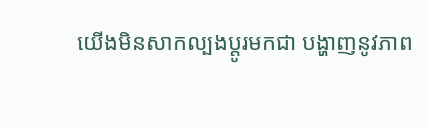យើងមិនសាកល្បងប្ដូរមកជា បង្ហាញនូវភាព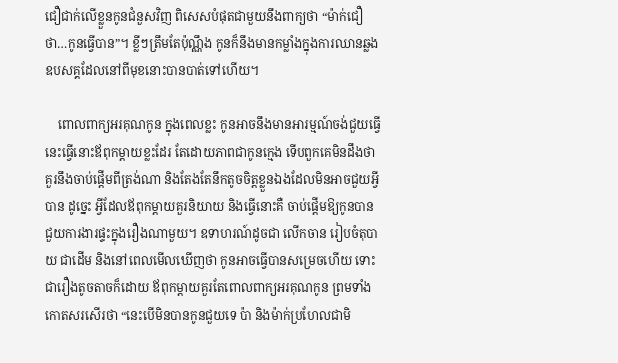ជឿជាក់លើខ្លួនកូនជំនួសវិញ ពិសេសបំផុតជាមួយនឹងពាក្យថា “ម៉ាក់ជឿថា…កូនធ្វើបាន”។ ខ្លីៗត្រឹមតែប៉ុណ្ណឹង កូនក៏នឹងមានកម្លាំងក្នុងការឈានឆ្លងឧបសគ្គដែលនៅពីមុខនោះបានបាត់ទៅហើយ។

    ពោលពាក្យអរគុណកូន ក្នុងពេលខ្លះ កូនអាចនឹងមានអារម្មណ៍ចង់ជួយធ្វើនេះធ្វើនោះឪពុកម្ដាយខ្លះដែរ តែដោយភាពជាកូនក្មេង ទើបពួកគេមិនដឹងថា គួរនឹងចាប់ផ្ដើមពីត្រង់ណា និងតែងតែនឹកតូចចិត្តខ្លួនឯងដែលមិនអាចជួយអ្វីបាន ដូច្នេះ អ្វីដែលឪពុកម្ដាយគួរនិយាយ និងធ្វើនោះគឺ ចាប់ផ្ដើមឱ្យកូនបានជួយការងារផ្ទះក្នុងរឿងណាមួយ។ ឧទាហរណ៍ដូចជា លើកចាន រៀបចំតុបាយ ជាដើម និងនៅពេលមើលឃើញថា កូនអាចធ្វើបានសម្រេចហើយ ទោះជារឿងតូចតាចក៏ដោយ ឪពុកម្ដាយគួរតែពោលពាក្យអរគុណកូន ព្រមទាំងកោតសរសើរថា “នេះបើមិនបានកូនជួយទេ ប៉ា និងម៉ាក់ប្រហែលជាមិ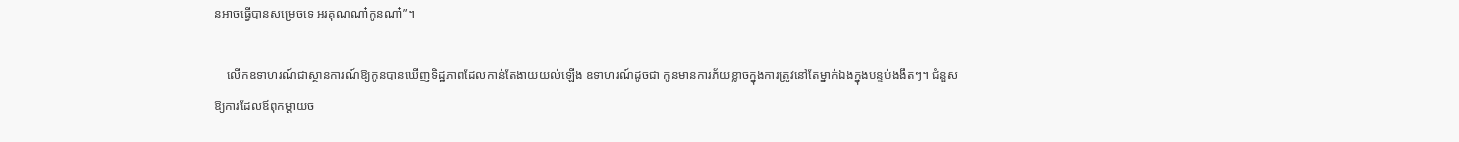នអាចធ្វើបានសម្រេចទេ អរគុណណា៎កូនណា៎”។

    លើកឧទាហរណ៍ជាស្ថានការណ៍ឱ្យកូនបានឃើញទិដ្ឋភាពដែលកាន់តែងាយយល់ឡើង ឧទាហរណ៍ដូចជា កូនមានការភ័យខ្លាចក្នុងការត្រូវនៅតែម្នាក់ឯងក្នុងបន្ទប់ងងឹតៗ។ ជំនួសឱ្យការដែលឪពុកម្ដាយច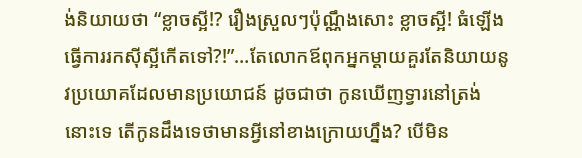ង់និយាយថា “ខ្លាចស្អី!? រឿងស្រួលៗប៉ុណ្ណឹងសោះ ខ្លាចស្អី! ធំឡើងធ្វើការរកស៊ីស្អីកើតទៅ?!”…តែលោកឪពុកអ្នកម្ដាយគួរតែនិយាយនូវប្រយោគដែលមានប្រយោជន៍ ដូចជាថា កូនឃើញទ្វារនៅត្រង់នោះទេ តើកូនដឹងទេថាមានអ្វីនៅខាងក្រោយហ្នឹង? បើមិន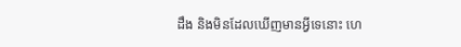ដឹង និងមិនដែលឃើញមានអ្វីទេនោះ ហេ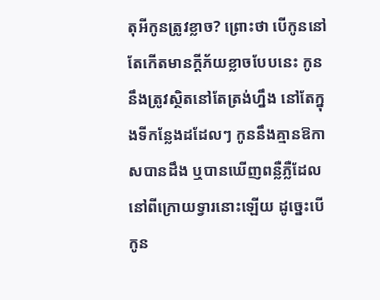តុអីកូនត្រូវខ្លាច? ព្រោះថា បើកូននៅតែកើតមានក្ដីភ័យខ្លាចបែបនេះ កូននឹងត្រូវស្ថិតនៅតែត្រង់ហ្នឹង នៅតែក្នុងទីកន្លែងដដែលៗ កូននឹងគ្មានឱកាសបានដឹង ឬបានឃើញពន្លឺភ្លឺដែលនៅពីក្រោយទ្វារនោះឡើយ ដូច្នេះបើកូន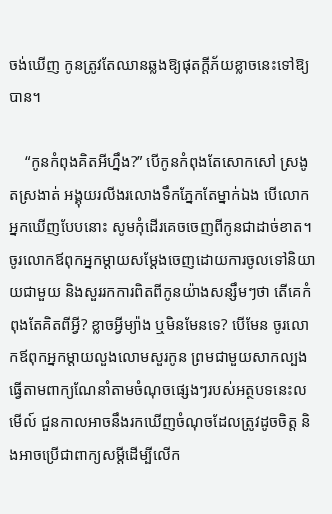ចង់ឃើញ កូនត្រូវតែឈានឆ្លងឱ្យផុតក្ដីភ័យខ្លាចនេះទៅឱ្យបាន។

    “កូនកំពុងគិតអីហ្នឹង?” បើកូនកំពុងតែសោកសៅ ស្រងូតស្រងាត់ អង្គុយរលីងរលោងទឹកភ្នែកតែម្នាក់ឯង បើលោកអ្នកឃើញបែបនោះ សូមកុំដើរគេចចេញពីកូនជាដាច់ខាត។ ចូរលោកឪពុកអ្នកម្ដាយសម្ដែងចេញដោយការចូលទៅនិយាយជាមួយ និងសួររកការពិតពីកូនយ៉ាងសន្សឹមៗថា តើគេកំពុងតែគិតពីអ្វី? ខ្លាចអ្វីម្យ៉ាង ឬមិនមែនទេ? បើមែន ចូរលោកឪពុកអ្នកម្ដាយលួងលោមសួរកូន ព្រមជាមួយសាកល្បងធ្វើតាមពាក្យណែនាំតាមចំណុចផ្សេងៗរបស់អត្ថបទនេះលមើល៍ ជួនកាលអាចនឹងរកឃើញចំណុចដែលត្រូវដូចចិត្ត និងអាចប្រើជាពាក្យសម្ដីដើម្បីលើក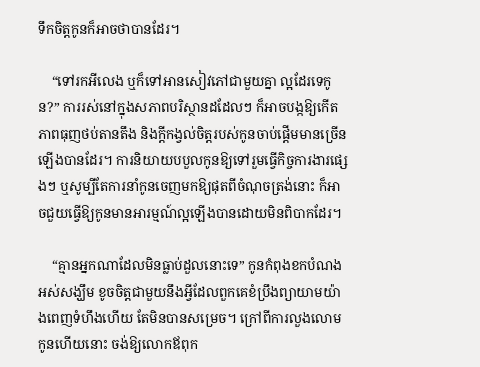ទឹកចិត្តកូនក៏អាចថាបានដែរ។

    “ទៅរកអីលេង ឬក៏ទៅអានសៀវភៅជាមួយគ្នា ល្អដែរទេកូន?” ការរស់នៅក្នុងសភាពបរិស្ថានដដែលៗ ក៏អាចបង្កឱ្យកើតភាពធុញថប់តានតឹង និងក្ដីកង្វល់ចិត្តរបស់កូនចាប់ផ្ដើមមានច្រើនឡើងបានដែរ។ ការនិយាយបបួលកូនឱ្យទៅរួមធ្វើកិច្ចការងារផ្សេងៗ ឬសូម្បីតែការនាំកូនចេញមកឱ្យផុតពីចំណុចត្រង់នោះ ក៏អាចជួយធ្វើឱ្យកូនមានអារម្មណ៍ល្អឡើងបានដោយមិនពិបាកដែរ។

    “គ្មានអ្នកណាដែលមិនធ្លាប់ដួលនោះទេ” កូនកំពុងខកបំណង អស់សង្ឃឹម ខូចចិត្តជាមួយនឹងអ្វីដែលពួកគេខំប្រឹងព្យាយាមយ៉ាងពេញទំហឹងហើយ តែមិនបានសម្រេច។ ក្រៅពីការលួងលោមកូនហើយនោះ ចង់ឱ្យលោកឪពុក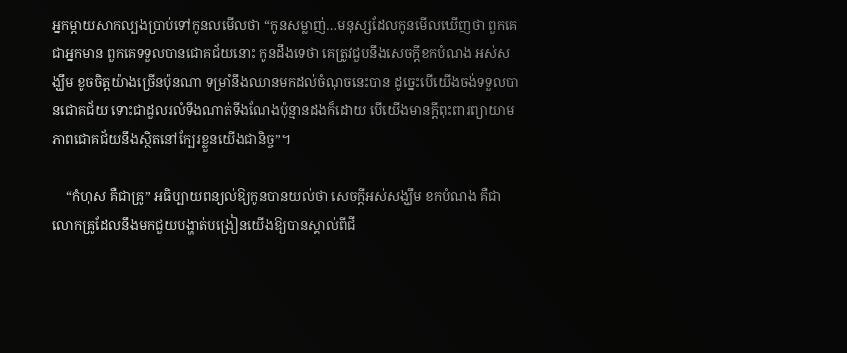អ្នកម្ដាយសាកល្បងប្រាប់ទៅកូនលមើលថា “កូនសម្លាញ់…មនុស្សដែលកូនមើលឃើញថា ពួកគេជាអ្នកមាន ពួកគេទទួលបានជោគជ័យនោះ កូនដឹងទេថា គេត្រូវជួបនឹងសេចក្ដីខកបំណង អស់សង្ឃឹម ខូចចិត្តយ៉ាងច្រើនប៉ុនណា ទម្រាំនឹងឈានមកដល់ចំណុចនេះបាន ដូច្នេះបើយើងចង់ទទួលបានជោគជ័យ ទោះជាដួលរលំទីងណាត់ទីងណែងប៉ុន្មានដងក៏ដោយ បើយើងមានក្ដីពុះពារព្យាយាម ភាពជោគជ័យនឹងស្ថិតនៅក្បែរខ្លួនយើងជានិច្ច”។

    “កំហុស គឺជាគ្រូ” អធិប្បាយពន្យល់ឱ្យកូនបានយល់ថា សេចក្ដីអស់សង្ឃឹម ខកបំណង គឺជាលោកគ្រូដែលនឹងមកជួយបង្ហាត់បង្រៀនយើងឱ្យបានស្គាល់ពីជី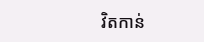វិតកាន់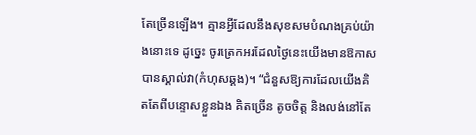តែច្រើនឡើង។ គ្មានអ្វីដែលនឹងសុខសមបំណងគ្រប់យ៉ាងនោះទេ ដូច្នេះ ចូរត្រេកអរដែលថ្ងៃនេះយើងមានឱកាសបានស្គាល់វា(កំហុសឆ្គង)។ “ជំនួសឱ្យការដែលយើងគិតតែពីបន្ទោសខ្លួនឯង គិតច្រើន តូចចិត្ត និងលង់នៅតែ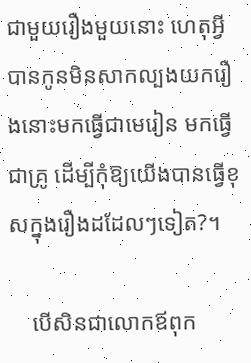ជាមួយរឿងមួយនោះ ហេតុអ្វីបានកូនមិនសាកល្បងយករឿងនោះមកធ្វើជាមេរៀន មកធ្វើជាគ្រូ ដើម្បីកុំឱ្យយើងបានធ្វើខុសក្នុងរឿងដដែលៗទៀត?។

    បើសិនជាលោកឪពុក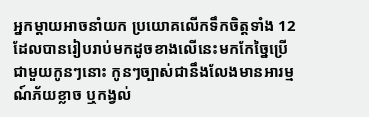អ្នកម្ដាយអាចនាំយក ប្រយោគលើកទឹកចិត្តទាំង 12 ដែលបានរៀបរាប់មកដូចខាងលើនេះមកកែច្នៃប្រើជាមួយកូនៗនោះ កូនៗច្បាស់ជានឹងលែងមានអារម្មណ៍ភ័យខ្លាច ឬកង្វល់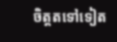ចិត្តតទៅទៀត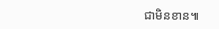ជាមិនខាន៕